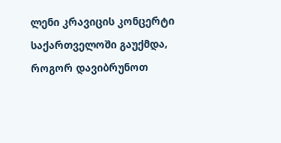ლენი კრავიცის კონცერტი საქართველოში გაუქმდა, როგორ დავიბრუნოთ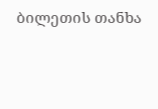ბილეთის თანხა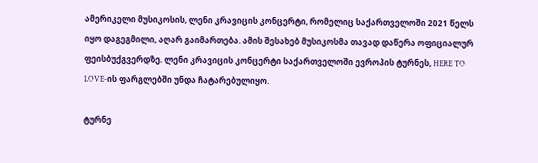ამერიკელი მუსიკოსის, ლენი კრავიცის კონცერტი, რომელიც საქართველოში 2021 წელს იყო დაგეგმილი, აღარ გაიმართება. ამის შესახებ მუსიკოსმა თავად დაწერა ოფიციალურ ფეისბუქგვერდზე. ლენი კრავიცის კონცერტი საქართველოში ევროპის ტურნეს, HERE TO LOVE-ის ფარგლებში უნდა ჩატარებულიყო.

ტურნე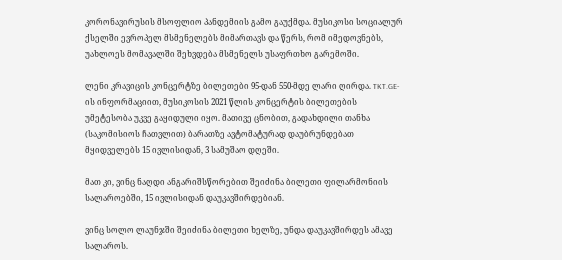კორონავირუსის მსოფლიო პანდემიის გამო გაუქმდა. მუსიკოსი სოციალურ ქსელში ევროპელ მსმენელებს მიმართავს და წერს, რომ იმედოვნებს, უახლოეს მომავალში შეხვდება მსმენელს უსაფრთხო გარემოში.

ლენი კრავიცის კონცერტზე ბილეთები 95-დან 550-მდე ლარი ღირდა. TKT.GE-ის ინფორმაციით, მუსიკოსის 2021 წლის კონცერტის ბილეთების უმეტესობა უკვე გაყიდული იყო. მათივე ცნობით, გადახდილი თანხა (საკომისიოს ჩათვლით) ბარათზე ავტომატურად დაუბრუნდებათ მყიდველებს 15 ივლისიდან, 3 სამუშაო დღეში.

მათ კი, ვინც ნაღდი ანგარიშსწორებით შეიძინა ბილეთი ფილარმონიის სალაროებში, 15 ივლისიდან დაუკავშირდებიან.

ვინც სოლო ლაუნჯში შეიძინა ბილეთი ხელზე, უნდა დაუკავშირდეს ამავე სალაროს.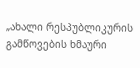„ახალი რესპუბლიკურის გამწოვების ხმაური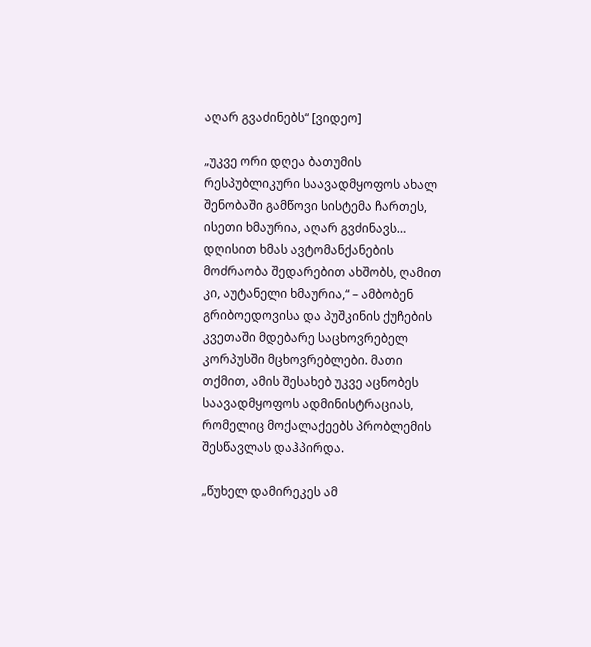აღარ გვაძინებს“ [ვიდეო]

„უკვე ორი დღეა ბათუმის რესპუბლიკური საავადმყოფოს ახალ შენობაში გამწოვი სისტემა ჩართეს, ისეთი ხმაურია, აღარ გვძინავს… დღისით ხმას ავტომანქანების მოძრაობა შედარებით ახშობს, ღამით კი, აუტანელი ხმაურია,“ – ამბობენ გრიბოედოვისა და პუშკინის ქუჩების კვეთაში მდებარე საცხოვრებელ კორპუსში მცხოვრებლები. მათი თქმით, ამის შესახებ უკვე აცნობეს საავადმყოფოს ადმინისტრაციას, რომელიც მოქალაქეებს პრობლემის შესწავლას დაჰპირდა.

„წუხელ დამირეკეს ამ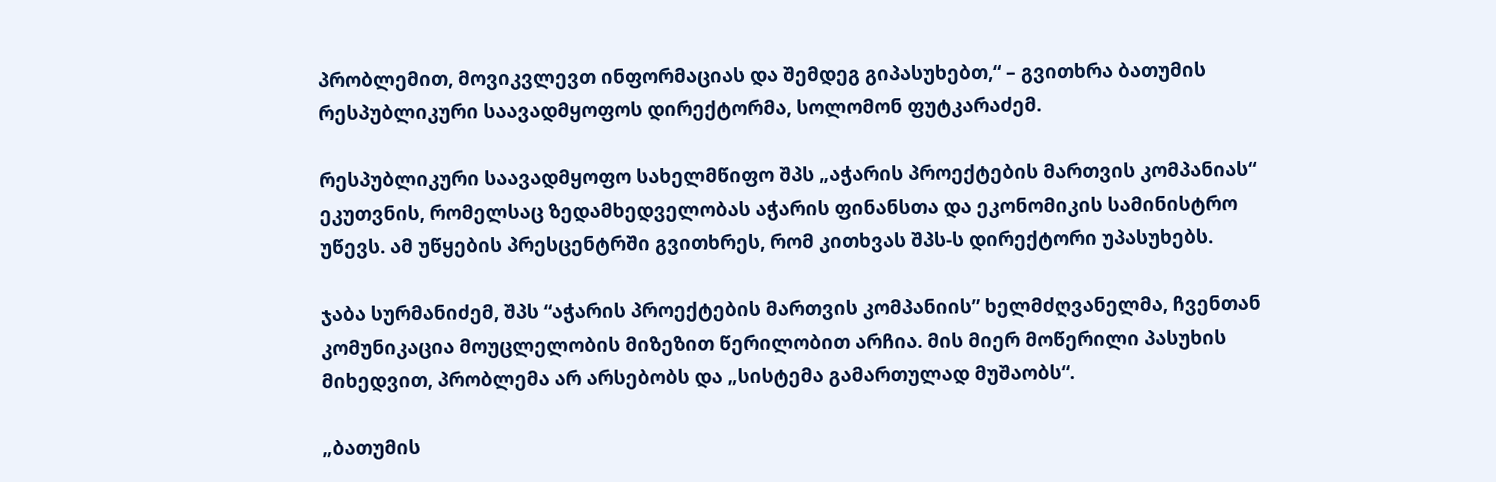პრობლემით, მოვიკვლევთ ინფორმაციას და შემდეგ გიპასუხებთ,“ – გვითხრა ბათუმის რესპუბლიკური საავადმყოფოს დირექტორმა, სოლომონ ფუტკარაძემ.

რესპუბლიკური საავადმყოფო სახელმწიფო შპს „აჭარის პროექტების მართვის კომპანიას“ ეკუთვნის, რომელსაც ზედამხედველობას აჭარის ფინანსთა და ეკონომიკის სამინისტრო უწევს. ამ უწყების პრესცენტრში გვითხრეს, რომ კითხვას შპს-ს დირექტორი უპასუხებს.

ჯაბა სურმანიძემ, შპს “აჭარის პროექტების მართვის კომპანიის” ხელმძღვანელმა, ჩვენთან კომუნიკაცია მოუცლელობის მიზეზით წერილობით არჩია. მის მიერ მოწერილი პასუხის მიხედვით, პრობლემა არ არსებობს და „სისტემა გამართულად მუშაობს“.

„ბათუმის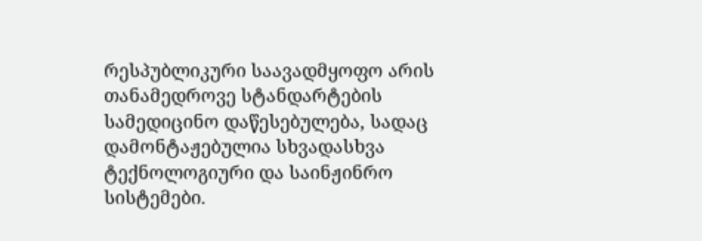რესპუბლიკური საავადმყოფო არის თანამედროვე სტანდარტების სამედიცინო დაწესებულება, სადაც დამონტაჟებულია სხვადასხვა ტექნოლოგიური და საინჟინრო სისტემები.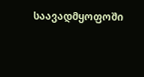საავადმყოფოში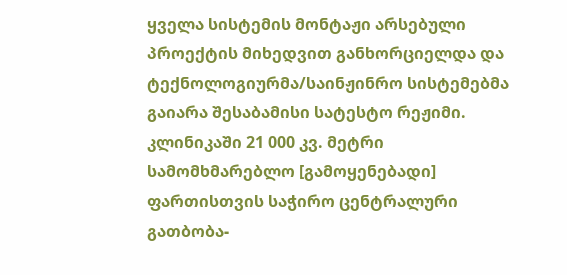ყველა სისტემის მონტაჟი არსებული პროექტის მიხედვით განხორციელდა და ტექნოლოგიურმა/საინჟინრო სისტემებმა გაიარა შესაბამისი სატესტო რეჟიმი. კლინიკაში 21 000 კვ. მეტრი სამომხმარებლო [გამოყენებადი] ფართისთვის საჭირო ცენტრალური გათბობა-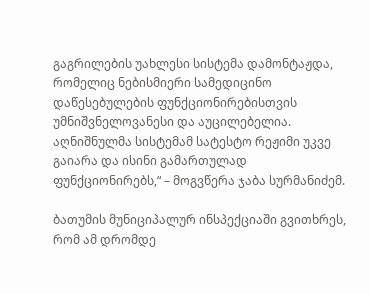გაგრილების უახლესი სისტემა დამონტაჟდა, რომელიც ნებისმიერი სამედიცინო დაწესებულების ფუნქციონირებისთვის უმნიშვნელოვანესი და აუცილებელია. აღნიშნულმა სისტემამ სატესტო რეჟიმი უკვე გაიარა და ისინი გამართულად ფუნქციონირებს,“ – მოგვწერა ჯაბა სურმანიძემ.

ბათუმის მუნიციპალურ ინსპექციაში გვითხრეს, რომ ამ დრომდე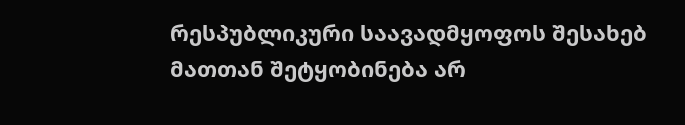რესპუბლიკური საავადმყოფოს შესახებ მათთან შეტყობინება არ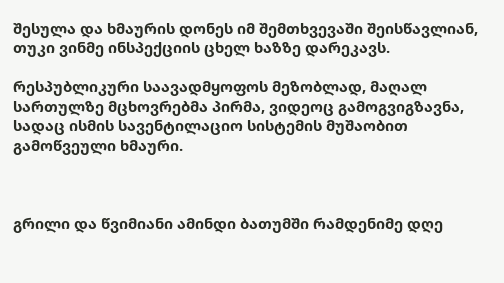შესულა და ხმაურის დონეს იმ შემთხვევაში შეისწავლიან, თუკი ვინმე ინსპექციის ცხელ ხაზზე დარეკავს.

რესპუბლიკური საავადმყოფოს მეზობლად, მაღალ სართულზე მცხოვრებმა პირმა, ვიდეოც გამოგვიგზავნა, სადაც ისმის სავენტილაციო სისტემის მუშაობით გამოწვეული ხმაური.



გრილი და წვიმიანი ამინდი ბათუმში რამდენიმე დღე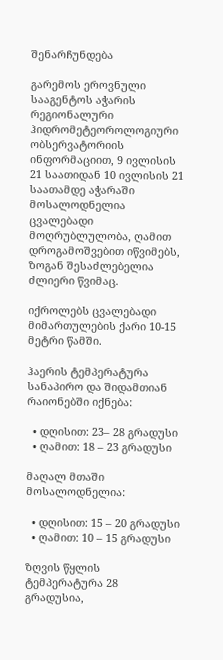შენარჩუნდება

გარემოს ეროვნული სააგენტოს აჭარის რეგიონალური ჰიდრომეტეოროლოგიური ობსერვატორიის ინფორმაციით, 9 ივლისის 21 საათიდან 10 ივლისის 21 საათამდე აჭარაში მოსალოდნელია ცვალებადი მოღრუბლულობა, ღამით დროგამოშვებით იწვიმებს, ზოგან შესაძლებელია ძლიერი წვიმაც.

იქროლებს ცვალებადი მიმართულების ქარი 10-15 მეტრი წამში.

ჰაერის ტემპერატურა სანაპირო და შიდამთიან რაიონებში იქნება:

  • დღისით: 23– 28 გრადუსი
  • ღამით: 18 – 23 გრადუსი

მაღალ მთაში მოსალოდნელია:

  • დღისით: 15 – 20 გრადუსი
  • ღამით: 10 – 15 გრადუსი

ზღვის წყლის ტემპერატურა 28 გრადუსია,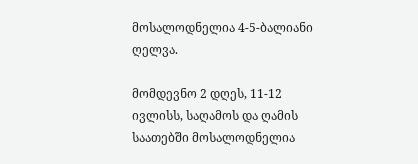მოსალოდნელია 4-5-ბალიანი ღელვა.

მომდევნო 2 დღეს, 11-12 ივლისს, საღამოს და ღამის საათებში მოსალოდნელია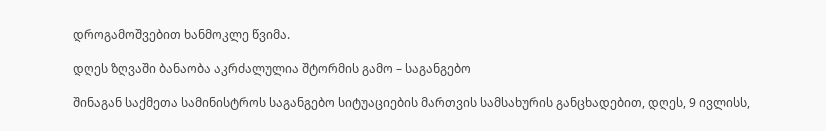დროგამოშვებით ხანმოკლე წვიმა.

დღეს ზღვაში ბანაობა აკრძალულია შტორმის გამო – საგანგებო

შინაგან საქმეთა სამინისტროს საგანგებო სიტუაციების მართვის სამსახურის განცხადებით, დღეს, 9 ივლისს,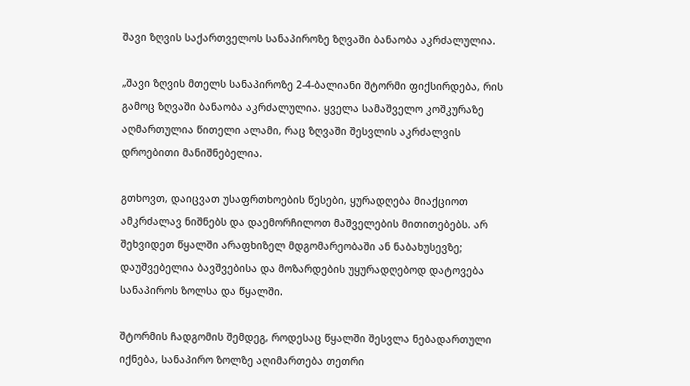შავი ზღვის საქართველოს სანაპიროზე ზღვაში ბანაობა აკრძალულია.

„შავი ზღვის მთელს სანაპიროზე 2-4-ბალიანი შტორმი ფიქსირდება, რის გამოც ზღვაში ბანაობა აკრძალულია. ყველა სამაშველო კოშკურაზე აღმართულია წითელი ალამი, რაც ზღვაში შესვლის აკრძალვის დროებითი მანიშნებელია.

გთხოვთ, დაიცვათ უსაფრთხოების წესები, ყურადღება მიაქციოთ ამკრძალავ ნიშნებს და დაემორჩილოთ მაშველების მითითებებს. არ შეხვიდეთ წყალში არაფხიზელ მდგომარეობაში ან ნაბახუსევზე; დაუშვებელია ბავშვებისა და მოზარდების უყურადღებოდ დატოვება სანაპიროს ზოლსა და წყალში.

შტორმის ჩადგომის შემდეგ, როდესაც წყალში შესვლა ნებადართული იქნება, სანაპირო ზოლზე აღიმართება თეთრი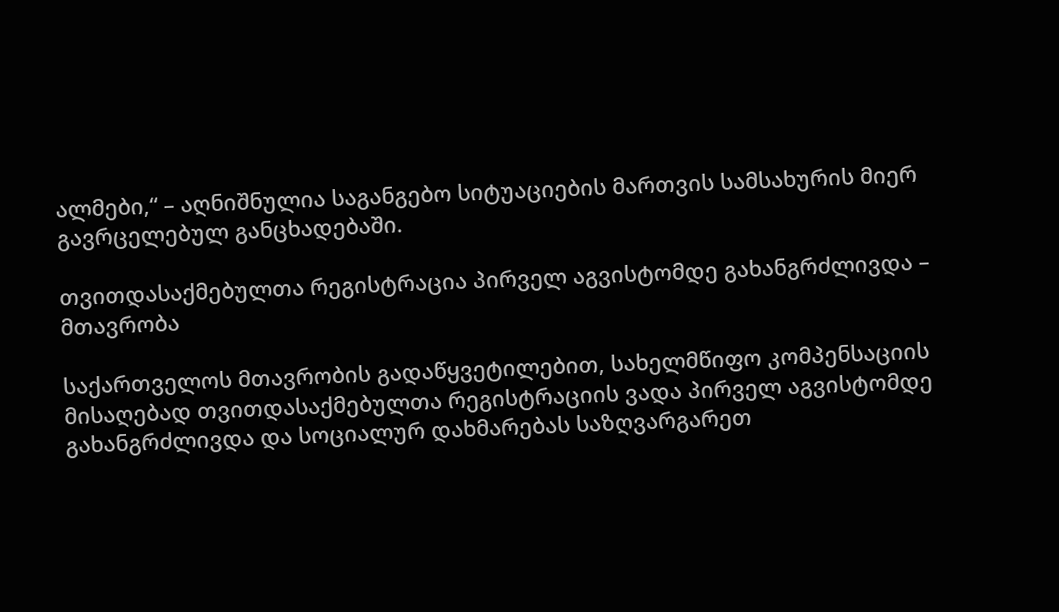ალმები,“ – აღნიშნულია საგანგებო სიტუაციების მართვის სამსახურის მიერ გავრცელებულ განცხადებაში.

თვითდასაქმებულთა რეგისტრაცია პირველ აგვისტომდე გახანგრძლივდა – მთავრობა

საქართველოს მთავრობის გადაწყვეტილებით, სახელმწიფო კომპენსაციის მისაღებად თვითდასაქმებულთა რეგისტრაციის ვადა პირველ აგვისტომდე გახანგრძლივდა და სოციალურ დახმარებას საზღვარგარეთ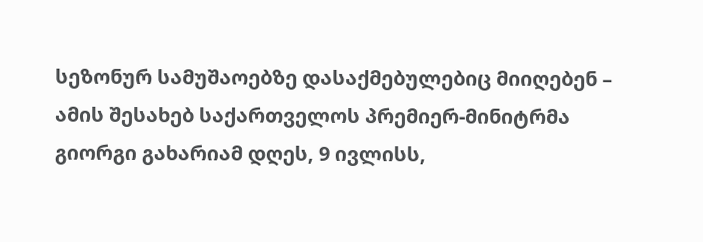სეზონურ სამუშაოებზე დასაქმებულებიც მიიღებენ – ამის შესახებ საქართველოს პრემიერ-მინიტრმა გიორგი გახარიამ დღეს, 9 ივლისს,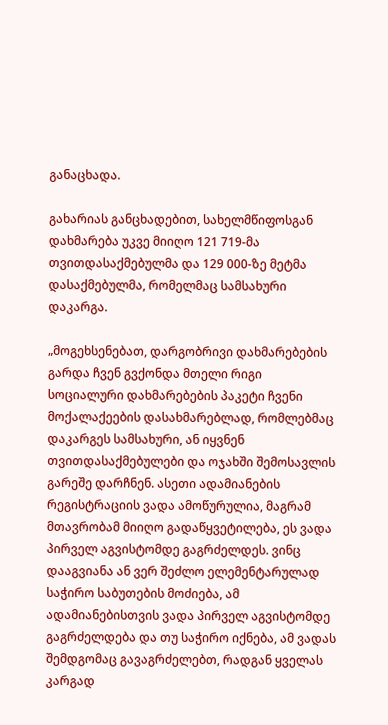განაცხადა.

გახარიას განცხადებით, სახელმწიფოსგან დახმარება უკვე მიიღო 121 719-მა თვითდასაქმებულმა და 129 000-ზე მეტმა დასაქმებულმა, რომელმაც სამსახური დაკარგა.

„მოგეხსენებათ, დარგობრივი დახმარებების გარდა ჩვენ გვქონდა მთელი რიგი სოციალური დახმარებების პაკეტი ჩვენი მოქალაქეების დასახმარებლად, რომლებმაც დაკარგეს სამსახური, ან იყვნენ თვითდასაქმებულები და ოჯახში შემოსავლის გარეშე დარჩნენ. ასეთი ადამიანების რეგისტრაციის ვადა ამოწურულია, მაგრამ მთავრობამ მიიღო გადაწყვეტილება, ეს ვადა პირველ აგვისტომდე გაგრძელდეს. ვინც დააგვიანა ან ვერ შეძლო ელემენტარულად საჭირო საბუთების მოძიება, ამ ადამიანებისთვის ვადა პირველ აგვისტომდე გაგრძელდება და თუ საჭირო იქნება, ამ ვადას შემდგომაც გავაგრძელებთ, რადგან ყველას კარგად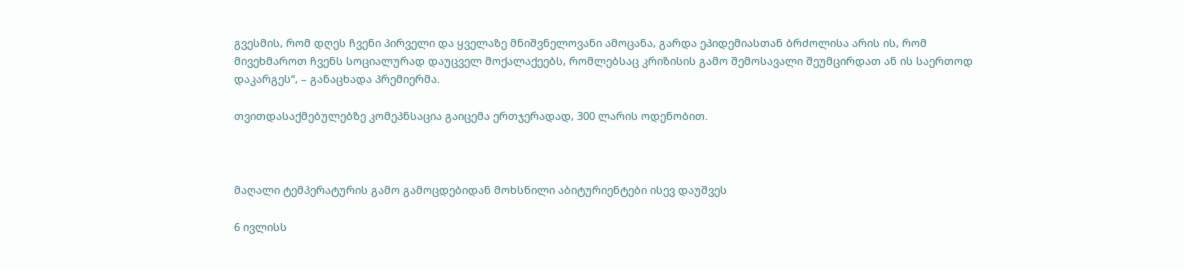გვესმის, რომ დღეს ჩვენი პირველი და ყველაზე მნიშვნელოვანი ამოცანა, გარდა ეპიდემიასთან ბრძოლისა არის ის, რომ მივეხმაროთ ჩვენს სოციალურად დაუცველ მოქალაქეებს, რომლებსაც კრიზისის გამო შემოსავალი შეუმცირდათ ან ის საერთოდ დაკარგეს“, – განაცხადა პრემიერმა.

თვითდასაქმებულებზე კომეპნსაცია გაიცემა ერთჯერადად, 300 ლარის ოდენობით.



მაღალი ტემპერატურის გამო გამოცდებიდან მოხსნილი აბიტურიენტები ისევ დაუშვეს

6 ივლისს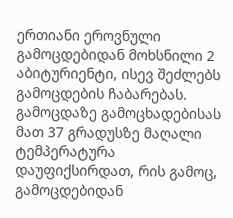ერთიანი ეროვნული გამოცდებიდან მოხსნილი 2 აბიტურიენტი, ისევ შეძლებს გამოცდების ჩაბარებას. გამოცდაზე გამოცხადებისას მათ 37 გრადუსზე მაღალი ტემპერატურა დაუფიქსირდათ, რის გამოც, გამოცდებიდან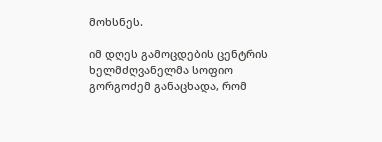მოხსნეს.

იმ დღეს გამოცდების ცენტრის ხელმძღვანელმა სოფიო გორგოძემ განაცხადა, რომ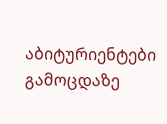აბიტურიენტები გამოცდაზე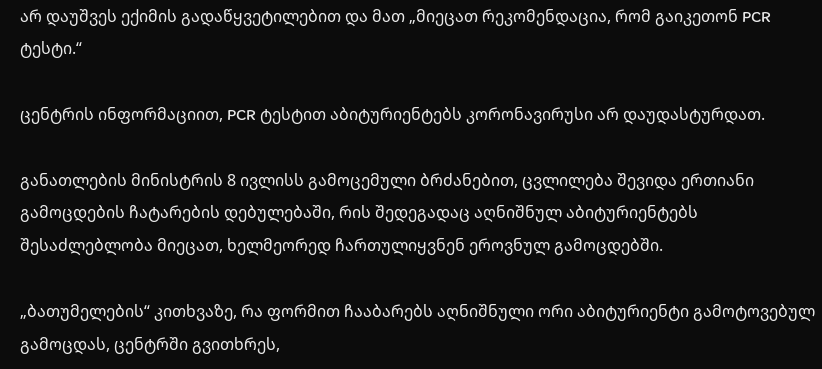არ დაუშვეს ექიმის გადაწყვეტილებით და მათ „მიეცათ რეკომენდაცია, რომ გაიკეთონ PCR ტესტი.“

ცენტრის ინფორმაციით, PCR ტესტით აბიტურიენტებს კორონავირუსი არ დაუდასტურდათ.

განათლების მინისტრის 8 ივლისს გამოცემული ბრძანებით, ცვლილება შევიდა ერთიანი გამოცდების ჩატარების დებულებაში, რის შედეგადაც აღნიშნულ აბიტურიენტებს შესაძლებლობა მიეცათ, ხელმეორედ ჩართულიყვნენ ეროვნულ გამოცდებში.

„ბათუმელების“ კითხვაზე, რა ფორმით ჩააბარებს აღნიშნული ორი აბიტურიენტი გამოტოვებულ გამოცდას, ცენტრში გვითხრეს,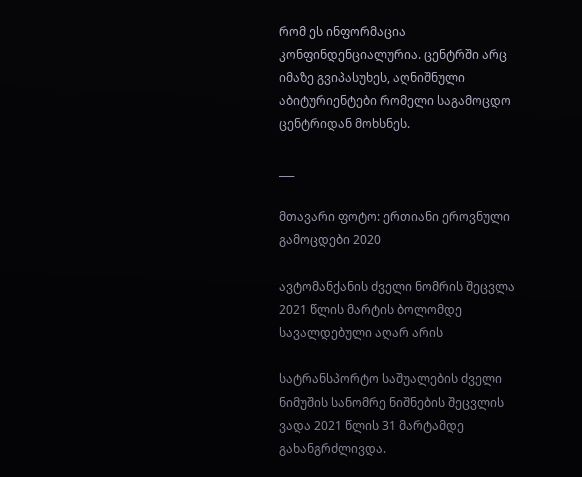რომ ეს ინფორმაცია კონფინდენციალურია. ცენტრში არც იმაზე გვიპასუხეს, აღნიშნული აბიტურიენტები რომელი საგამოცდო ცენტრიდან მოხსნეს.

___

მთავარი ფოტო: ერთიანი ეროვნული გამოცდები 2020

ავტომანქანის ძველი ნომრის შეცვლა 2021 წლის მარტის ბოლომდე სავალდებული აღარ არის

სატრანსპორტო საშუალების ძველი ნიმუშის სანომრე ნიშნების შეცვლის ვადა 2021 წლის 31 მარტამდე გახანგრძლივდა.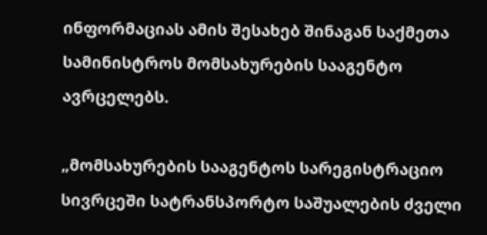ინფორმაციას ამის შესახებ შინაგან საქმეთა სამინისტროს მომსახურების სააგენტო ავრცელებს.

„მომსახურების სააგენტოს სარეგისტრაციო სივრცეში სატრანსპორტო საშუალების ძველი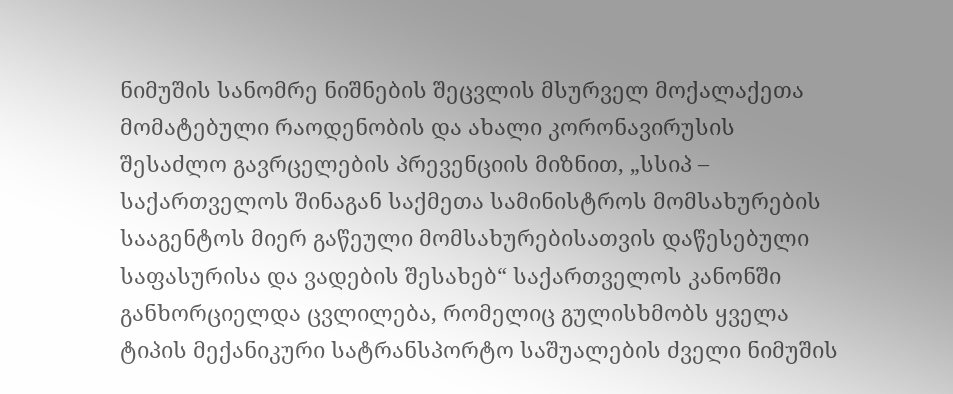ნიმუშის სანომრე ნიშნების შეცვლის მსურველ მოქალაქეთა მომატებული რაოდენობის და ახალი კორონავირუსის შესაძლო გავრცელების პრევენციის მიზნით, „სსიპ – საქართველოს შინაგან საქმეთა სამინისტროს მომსახურების სააგენტოს მიერ გაწეული მომსახურებისათვის დაწესებული საფასურისა და ვადების შესახებ“ საქართველოს კანონში განხორციელდა ცვლილება, რომელიც გულისხმობს ყველა ტიპის მექანიკური სატრანსპორტო საშუალების ძველი ნიმუშის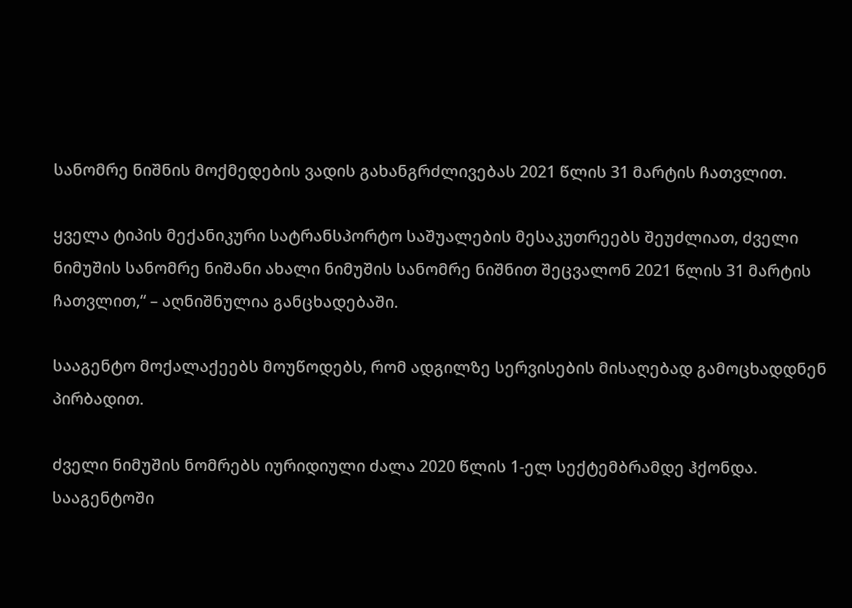სანომრე ნიშნის მოქმედების ვადის გახანგრძლივებას 2021 წლის 31 მარტის ჩათვლით.

ყველა ტიპის მექანიკური სატრანსპორტო საშუალების მესაკუთრეებს შეუძლიათ, ძველი ნიმუშის სანომრე ნიშანი ახალი ნიმუშის სანომრე ნიშნით შეცვალონ 2021 წლის 31 მარტის ჩათვლით,“ – აღნიშნულია განცხადებაში.

სააგენტო მოქალაქეებს მოუწოდებს, რომ ადგილზე სერვისების მისაღებად გამოცხადდნენ პირბადით.

ძველი ნიმუშის ნომრებს იურიდიული ძალა 2020 წლის 1-ელ სექტემბრამდე ჰქონდა. სააგენტოში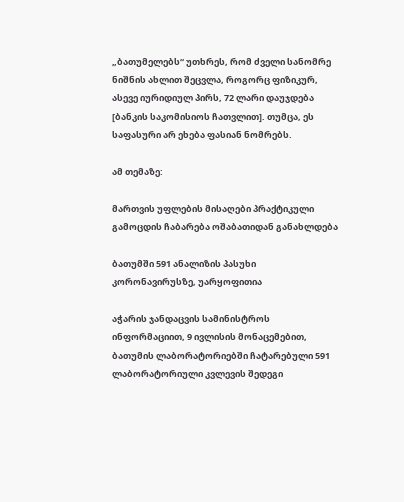„ბათუმელებს“ უთხრეს, რომ ძველი სანომრე ნიშნის ახლით შეცვლა, როგორც ფიზიკურ, ასევე იურიდიულ პირს, 72 ლარი დაუჯდება [ბანკის საკომისიოს ჩათვლით]. თუმცა, ეს საფასური არ ეხება ფასიან ნომრებს.

ამ თემაზე:

მართვის უფლების მისაღები პრაქტიკული გამოცდის ჩაბარება ოშაბათიდან განახლდება

ბათუმში 591 ანალიზის პასუხი კორონავირუსზე, უარყოფითია

აჭარის ჯანდაცვის სამინისტროს ინფორმაციით, 9 ივლისის მონაცემებით, ბათუმის ლაბორატორიებში ჩატარებული 591 ლაბორატორიული კვლევის შედეგი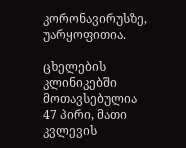კორონავირუსზე, უარყოფითია.

ცხელების კლინიკებში მოთავსებულია 47 პირი, მათი კვლევის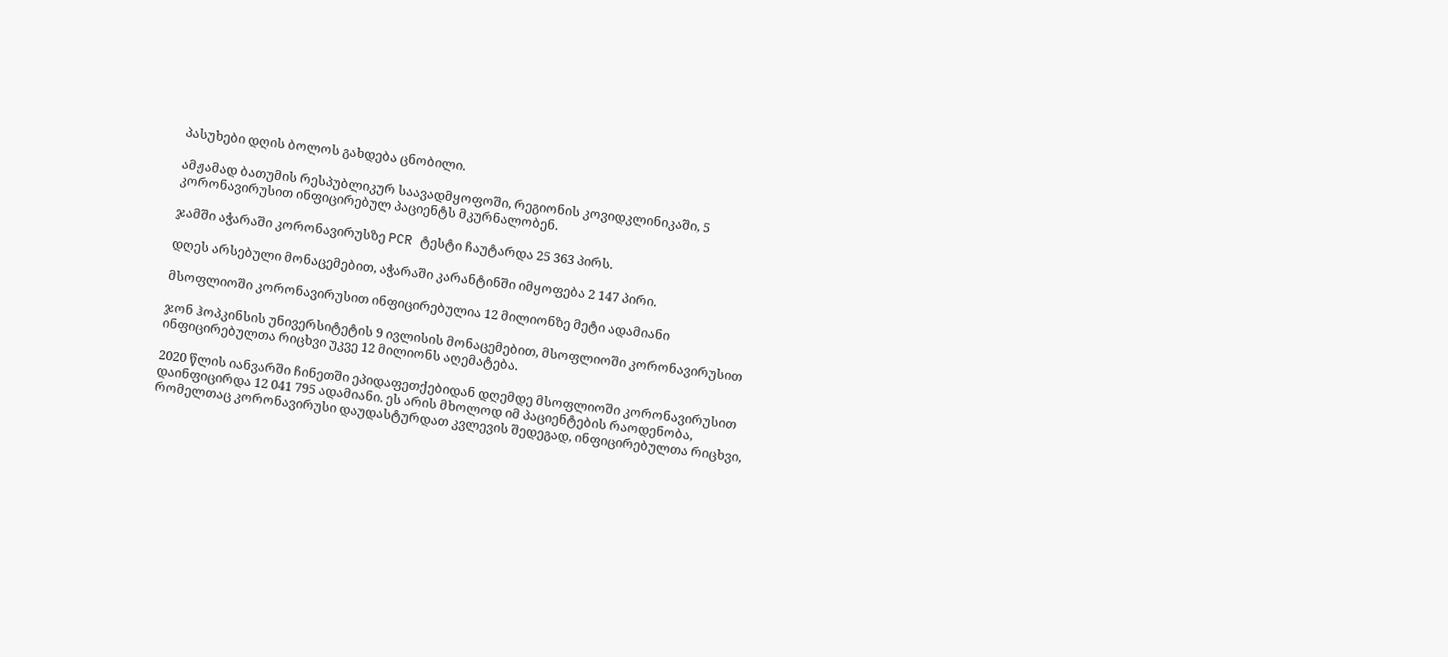პასუხები დღის ბოლოს გახდება ცნობილი.

ამჟამად ბათუმის რესპუბლიკურ საავადმყოფოში, რეგიონის კოვიდკლინიკაში, 5 კორონავირუსით ინფიცირებულ პაციენტს მკურნალობენ.

ჯამში აჭარაში კორონავირუსზე PCR ტესტი ჩაუტარდა 25 363 პირს.

დღეს არსებული მონაცემებით, აჭარაში კარანტინში იმყოფება 2 147 პირი.

მსოფლიოში კორონავირუსით ინფიცირებულია 12 მილიონზე მეტი ადამიანი

ჯონ ჰოპკინსის უნივერსიტეტის 9 ივლისის მონაცემებით, მსოფლიოში კორონავირუსით ინფიცირებულთა რიცხვი უკვე 12 მილიონს აღემატება.

2020 წლის იანვარში ჩინეთში ეპიდაფეთქებიდან დღემდე მსოფლიოში კორონავირუსით დაინფიცირდა 12 041 795 ადამიანი. ეს არის მხოლოდ იმ პაციენტების რაოდენობა, რომელთაც კორონავირუსი დაუდასტურდათ კვლევის შედეგად, ინფიცირებულთა რიცხვი,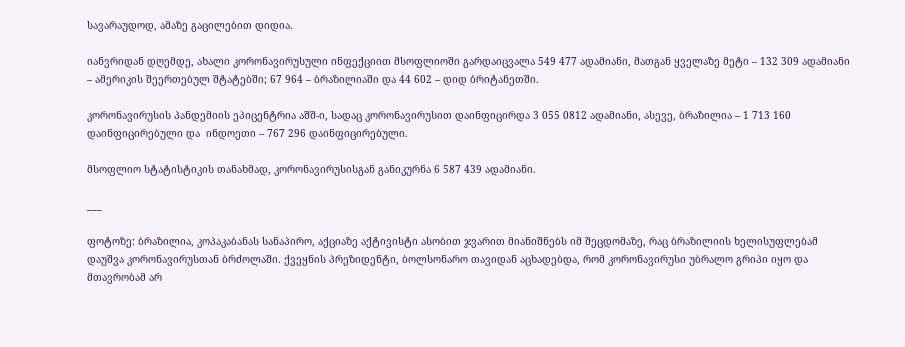სავარაუდოდ, ამაზე გაცილებით დიდია.

იანვრიდან დღემდე, ახალი კორონავირუსული ინფექციით მსოფლიოში გარდაიცვალა 549 477 ადამიანი, მათგან ყველაზე მეტი – 132 309 ადამიანი – ამერიკის შეერთებულ შტატებში; 67 964 – ბრაზილიაში და 44 602 – დიდ ბრიტანეთში.

კორონავირუსის პანდემიის ეპიცენტრია აშშ-ი, სადაც კორონავირუსით დაინფიცირდა 3 055 0812 ადამიანი, ასევე, ბრაზილია – 1 713 160 დაინფიცირებული და  ინდოეთი – 767 296 დაინფიცირებული.

მსოფლიო სტატისტიკის თანახმად, კორონავირუსისგან განიკურნა 6 587 439 ადამიანი.

___

ფოტოზე: ბრაზილია, კოპაკაბანას სანაპირო, აქციაზე აქტივისტი ასობით ჯვარით მიანიშნებს იმ შეცდომაზე, რაც ბრაზილიის ხელისუფლებამ დაუშვა კორონავირუსთან ბრძოლაში. ქვეყნის პრეზიდენტი, ბოლსონარო თავიდან აცხადებდა, რომ კორონავირუსი უბრალო გრიპი იყო და მთავრობამ არ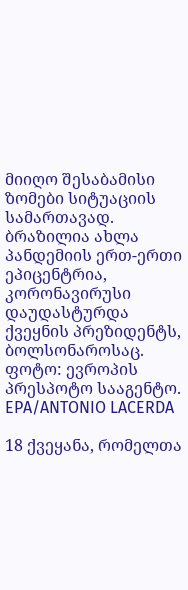მიიღო შესაბამისი ზომები სიტუაციის სამართავად. ბრაზილია ახლა პანდემიის ერთ-ერთი ეპიცენტრია, კორონავირუსი დაუდასტურდა ქვეყნის პრეზიდენტს, ბოლსონაროსაც. ფოტო: ევროპის პრესპოტო სააგენტო. EPA/ANTONIO LACERDA

18 ქვეყანა, რომელთა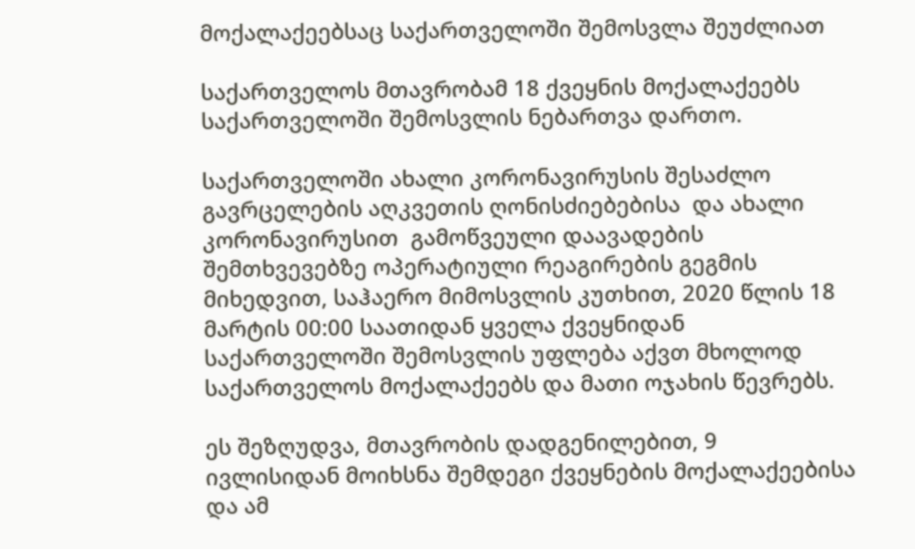მოქალაქეებსაც საქართველოში შემოსვლა შეუძლიათ

საქართველოს მთავრობამ 18 ქვეყნის მოქალაქეებს საქართველოში შემოსვლის ნებართვა დართო.

საქართველოში ახალი კორონავირუსის შესაძლო გავრცელების აღკვეთის ღონისძიებებისა  და ახალი კორონავირუსით  გამოწვეული დაავადების შემთხვევებზე ოპერატიული რეაგირების გეგმის მიხედვით, საჰაერო მიმოსვლის კუთხით, 2020 წლის 18 მარტის 00:00 საათიდან ყველა ქვეყნიდან საქართველოში შემოსვლის უფლება აქვთ მხოლოდ საქართველოს მოქალაქეებს და მათი ოჯახის წევრებს.

ეს შეზღუდვა, მთავრობის დადგენილებით, 9 ივლისიდან მოიხსნა შემდეგი ქვეყნების მოქალაქეებისა და ამ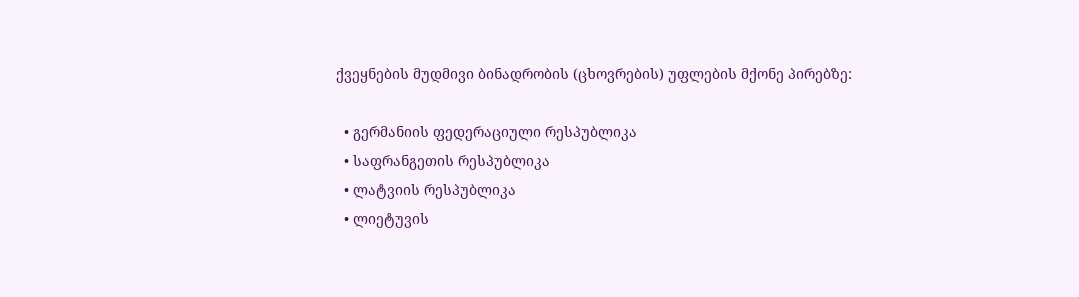ქვეყნების მუდმივი ბინადრობის (ცხოვრების) უფლების მქონე პირებზე:

  • გერმანიის ფედერაციული რესპუბლიკა
  • საფრანგეთის რესპუბლიკა
  • ლატვიის რესპუბლიკა
  • ლიეტუვის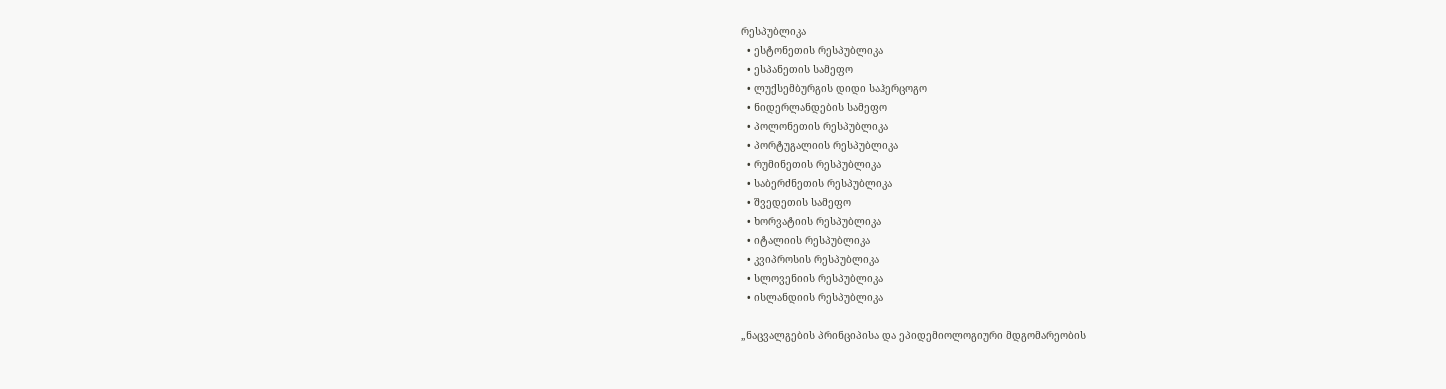რესპუბლიკა
  • ესტონეთის რესპუბლიკა
  • ესპანეთის სამეფო
  • ლუქსემბურგის დიდი საჰერცოგო
  • ნიდერლანდების სამეფო
  • პოლონეთის რესპუბლიკა
  • პორტუგალიის რესპუბლიკა
  • რუმინეთის რესპუბლიკა
  • საბერძნეთის რესპუბლიკა
  • შვედეთის სამეფო
  • ხორვატიის რესპუბლიკა
  • იტალიის რესპუბლიკა
  • კვიპროსის რესპუბლიკა
  • სლოვენიის რესპუბლიკა
  • ისლანდიის რესპუბლიკა

„ნაცვალგების პრინციპისა და ეპიდემიოლოგიური მდგომარეობის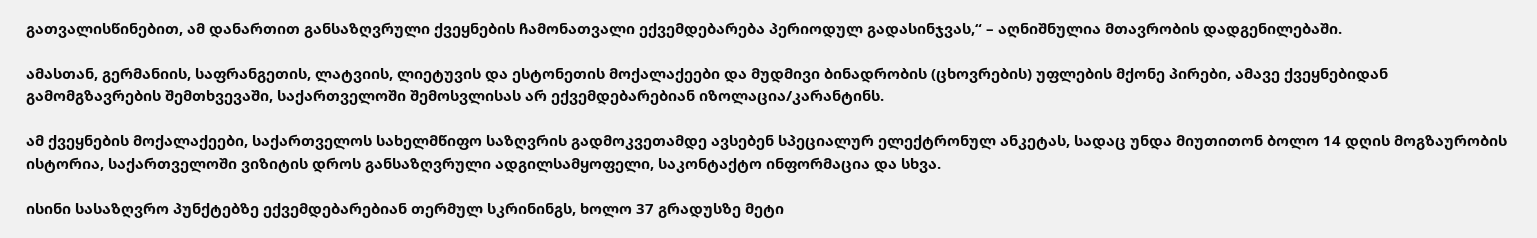გათვალისწინებით, ამ დანართით განსაზღვრული ქვეყნების ჩამონათვალი ექვემდებარება პერიოდულ გადასინჯვას,“ – აღნიშნულია მთავრობის დადგენილებაში.

ამასთან, გერმანიის, საფრანგეთის, ლატვიის, ლიეტუვის და ესტონეთის მოქალაქეები და მუდმივი ბინადრობის (ცხოვრების) უფლების მქონე პირები, ამავე ქვეყნებიდან გამომგზავრების შემთხვევაში, საქართველოში შემოსვლისას არ ექვემდებარებიან იზოლაცია/კარანტინს.

ამ ქვეყნების მოქალაქეები, საქართველოს სახელმწიფო საზღვრის გადმოკვეთამდე ავსებენ სპეციალურ ელექტრონულ ანკეტას, სადაც უნდა მიუთითონ ბოლო 14 დღის მოგზაურობის ისტორია, საქართველოში ვიზიტის დროს განსაზღვრული ადგილსამყოფელი, საკონტაქტო ინფორმაცია და სხვა.

ისინი სასაზღვრო პუნქტებზე ექვემდებარებიან თერმულ სკრინინგს, ხოლო 37 გრადუსზე მეტი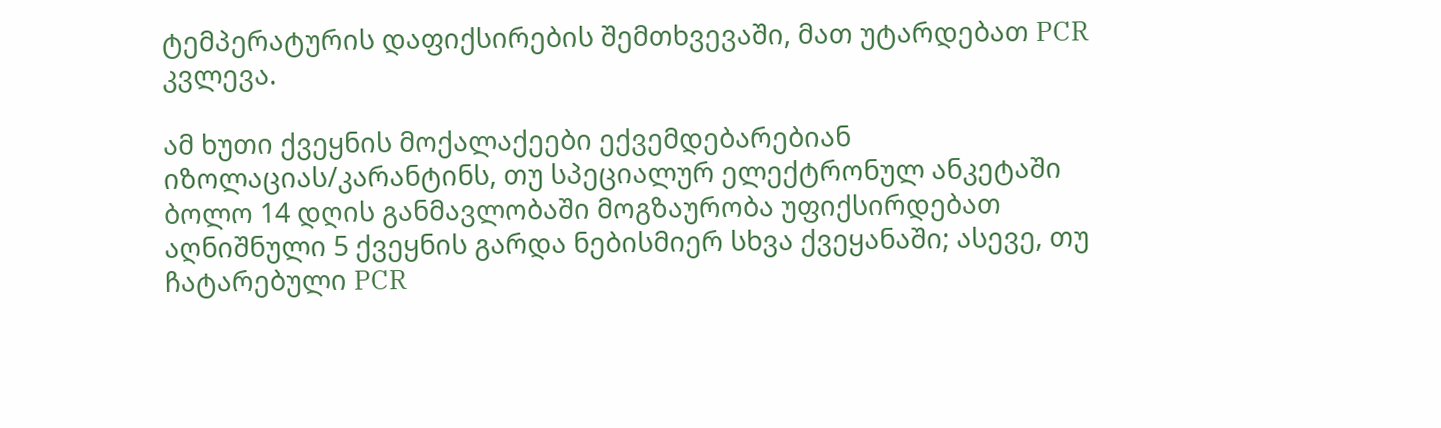ტემპერატურის დაფიქსირების შემთხვევაში, მათ უტარდებათ PCR კვლევა.

ამ ხუთი ქვეყნის მოქალაქეები ექვემდებარებიან იზოლაციას/კარანტინს, თუ სპეციალურ ელექტრონულ ანკეტაში ბოლო 14 დღის განმავლობაში მოგზაურობა უფიქსირდებათ აღნიშნული 5 ქვეყნის გარდა ნებისმიერ სხვა ქვეყანაში; ასევე, თუ ჩატარებული PCR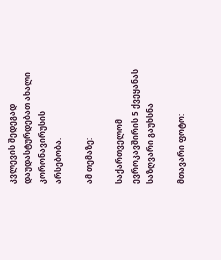კვლევის შედეგად დაუდასტურდებათ ახალი კორონავირუსის არსებობა.

ამ თემაზე:

საქართველომ ევროკავშირის 5 ქვეყანას საზღვარი გაუხსნა

მთავარი ფოტო: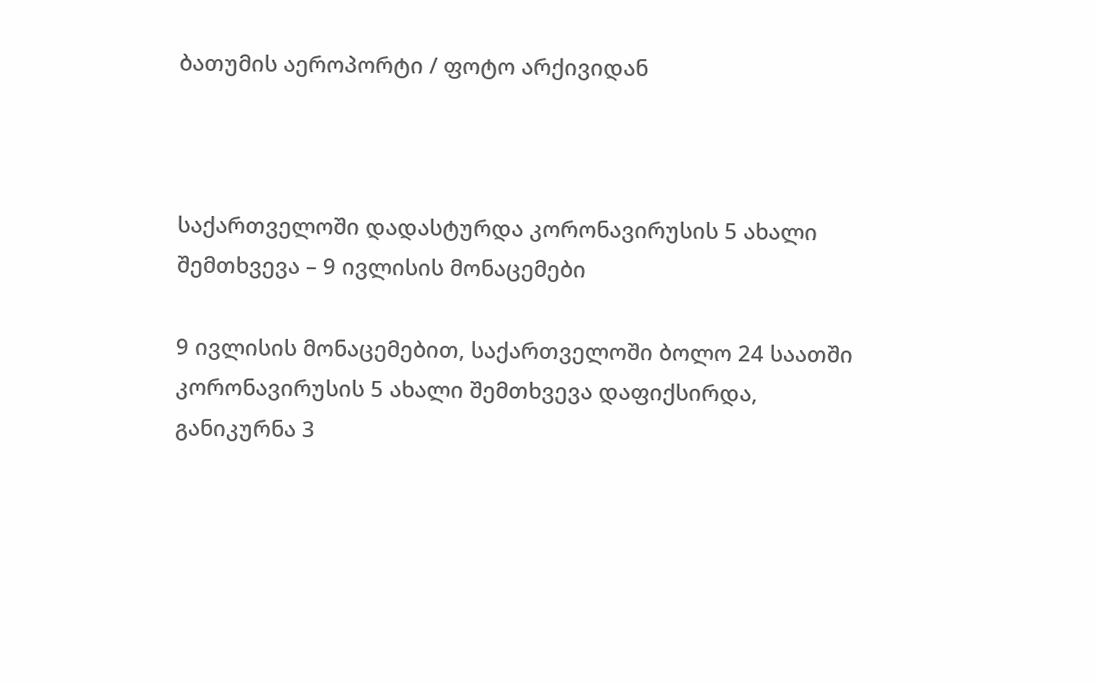ბათუმის აეროპორტი / ფოტო არქივიდან



საქართველოში დადასტურდა კორონავირუსის 5 ახალი შემთხვევა – 9 ივლისის მონაცემები

9 ივლისის მონაცემებით, საქართველოში ბოლო 24 საათში კორონავირუსის 5 ახალი შემთხვევა დაფიქსირდა, განიკურნა 3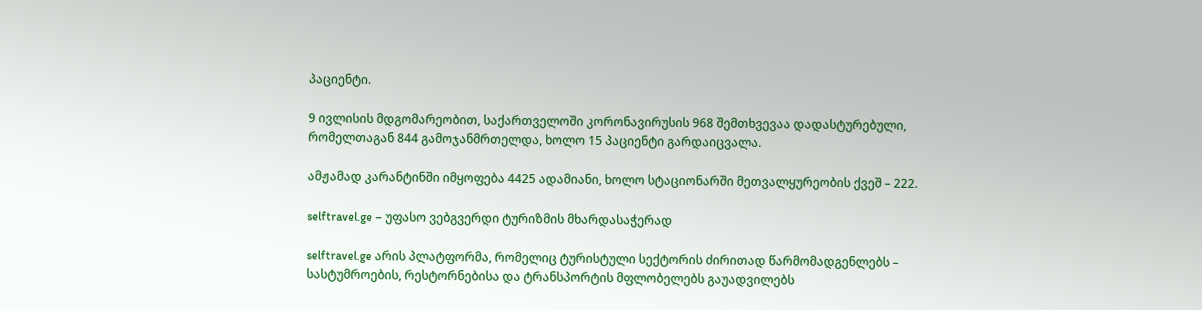პაციენტი.

9 ივლისის მდგომარეობით, საქართველოში კორონავირუსის 968 შემთხვევაა დადასტურებული, რომელთაგან 844 გამოჯანმრთელდა, ხოლო 15 პაციენტი გარდაიცვალა.

ამჟამად კარანტინში იმყოფება 4425 ადამიანი, ხოლო სტაციონარში მეთვალყურეობის ქვეშ – 222.

selftravel.ge – უფასო ვებგვერდი ტურიზმის მხარდასაჭერად

selftravel.ge არის პლატფორმა, რომელიც ტურისტული სექტორის ძირითად წარმომადგენლებს – სასტუმროების, რესტორნებისა და ტრანსპორტის მფლობელებს გაუადვილებს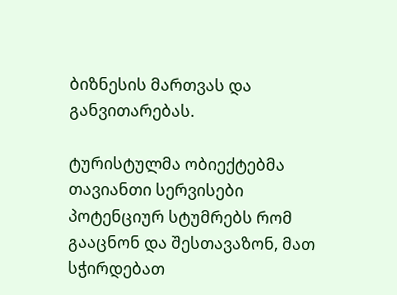ბიზნესის მართვას და განვითარებას.

ტურისტულმა ობიექტებმა თავიანთი სერვისები  პოტენციურ სტუმრებს რომ გააცნონ და შესთავაზონ, მათ სჭირდებათ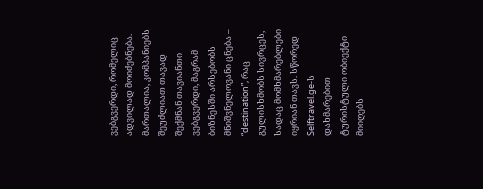ვებგვერდი, რომელიც ადვილად მოიძებნება. მართალია, კომპანიებს შეუძლიათ თავად შექმნან თავიანთი ვებგვერდი, მაგრამ ბიზნესში არსებობს მნიშვნელოვანი ცნება – “destination”, რაც გულისხმობს სივრცეს, სადაც მომხმარებლები იყრიან თავს. სწორედ Selftravel.ge-ს დახმარებით ტურისტული ობიექტი მიიღებს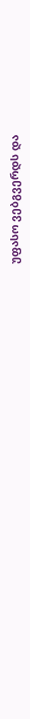უფასო ვებგვერდს და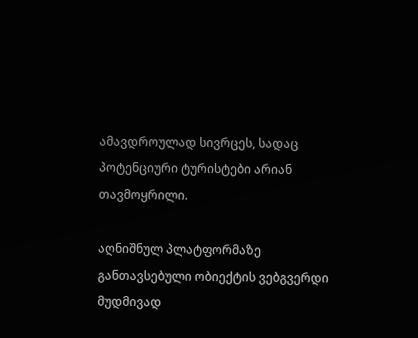ამავდროულად სივრცეს, სადაც პოტენციური ტურისტები არიან თავმოყრილი.

აღნიშნულ პლატფორმაზე განთავსებული ობიექტის ვებგვერდი მუდმივად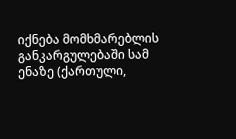იქნება მომხმარებლის განკარგულებაში სამ ენაზე (ქართული,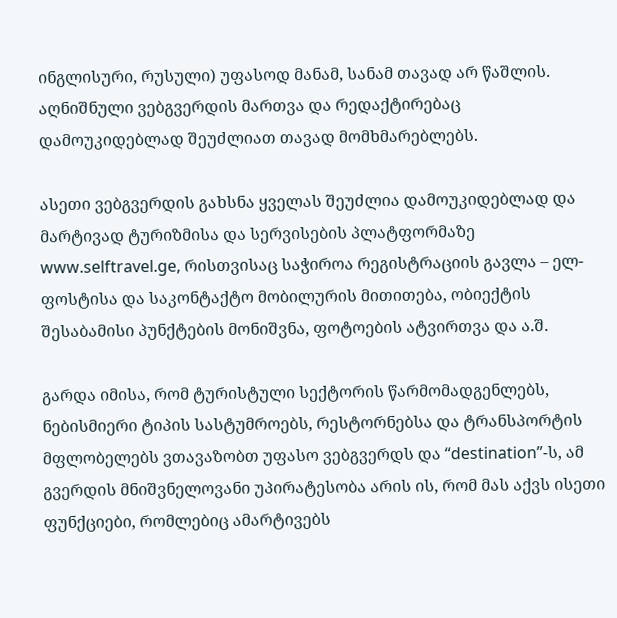ინგლისური, რუსული) უფასოდ მანამ, სანამ თავად არ წაშლის. აღნიშნული ვებგვერდის მართვა და რედაქტირებაც დამოუკიდებლად შეუძლიათ თავად მომხმარებლებს.

ასეთი ვებგვერდის გახსნა ყველას შეუძლია დამოუკიდებლად და მარტივად ტურიზმისა და სერვისების პლატფორმაზე www.selftravel.ge, რისთვისაც საჭიროა რეგისტრაციის გავლა – ელ-ფოსტისა და საკონტაქტო მობილურის მითითება, ობიექტის შესაბამისი პუნქტების მონიშვნა, ფოტოების ატვირთვა და ა.შ.

გარდა იმისა, რომ ტურისტული სექტორის წარმომადგენლებს, ნებისმიერი ტიპის სასტუმროებს, რესტორნებსა და ტრანსპორტის მფლობელებს ვთავაზობთ უფასო ვებგვერდს და “destination”-ს, ამ გვერდის მნიშვნელოვანი უპირატესობა არის ის, რომ მას აქვს ისეთი ფუნქციები, რომლებიც ამარტივებს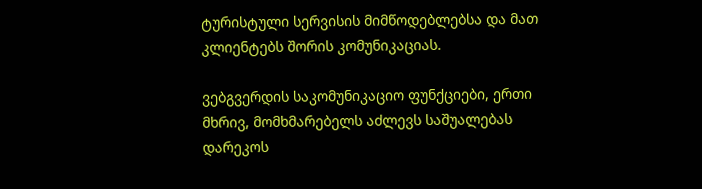ტურისტული სერვისის მიმწოდებლებსა და მათ კლიენტებს შორის კომუნიკაციას.

ვებგვერდის საკომუნიკაციო ფუნქციები, ერთი მხრივ, მომხმარებელს აძლევს საშუალებას დარეკოს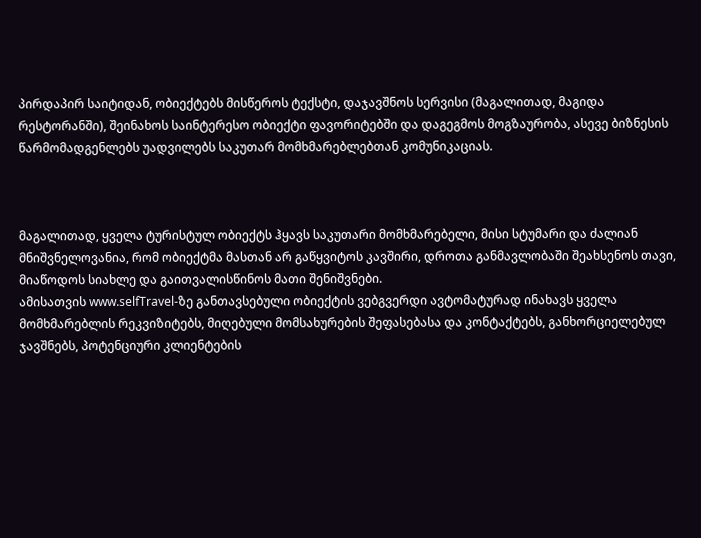პირდაპირ საიტიდან, ობიექტებს მისწეროს ტექსტი, დაჯავშნოს სერვისი (მაგალითად, მაგიდა რესტორანში), შეინახოს საინტერესო ობიექტი ფავორიტებში და დაგეგმოს მოგზაურობა, ასევე ბიზნესის წარმომადგენლებს უადვილებს საკუთარ მომხმარებლებთან კომუნიკაციას.



მაგალითად, ყველა ტურისტულ ობიექტს ჰყავს საკუთარი მომხმარებელი, მისი სტუმარი და ძალიან მნიშვნელოვანია, რომ ობიექტმა მასთან არ გაწყვიტოს კავშირი, დროთა განმავლობაში შეახსენოს თავი, მიაწოდოს სიახლე და გაითვალისწინოს მათი შენიშვნები.
ამისათვის www.selfTravel-ზე განთავსებული ობიექტის ვებგვერდი ავტომატურად ინახავს ყველა მომხმარებლის რეკვიზიტებს, მიღებული მომსახურების შეფასებასა და კონტაქტებს, განხორციელებულ ჯავშნებს, პოტენციური კლიენტების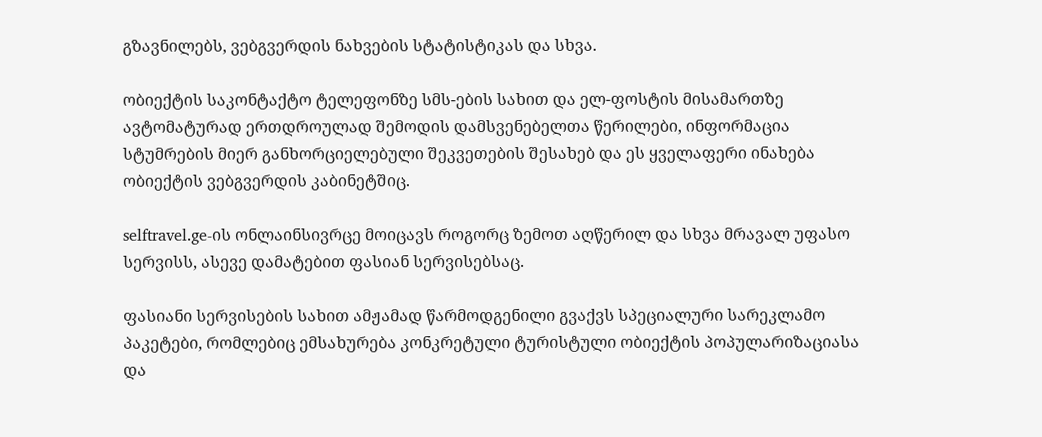გზავნილებს, ვებგვერდის ნახვების სტატისტიკას და სხვა.

ობიექტის საკონტაქტო ტელეფონზე სმს-ების სახით და ელ-ფოსტის მისამართზე ავტომატურად ერთდროულად შემოდის დამსვენებელთა წერილები, ინფორმაცია სტუმრების მიერ განხორციელებული შეკვეთების შესახებ და ეს ყველაფერი ინახება ობიექტის ვებგვერდის კაბინეტშიც.

selftravel.ge-ის ონლაინსივრცე მოიცავს როგორც ზემოთ აღწერილ და სხვა მრავალ უფასო სერვისს, ასევე დამატებით ფასიან სერვისებსაც.

ფასიანი სერვისების სახით ამჟამად წარმოდგენილი გვაქვს სპეციალური სარეკლამო პაკეტები, რომლებიც ემსახურება კონკრეტული ტურისტული ობიექტის პოპულარიზაციასა და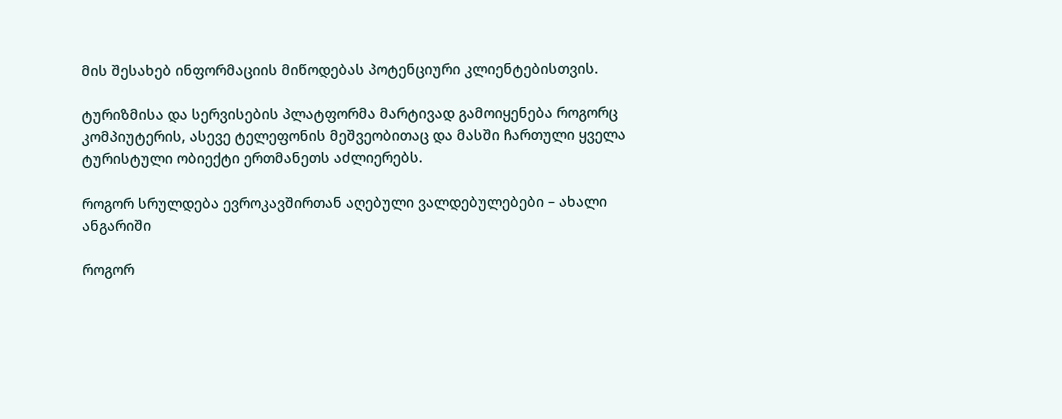მის შესახებ ინფორმაციის მიწოდებას პოტენციური კლიენტებისთვის.

ტურიზმისა და სერვისების პლატფორმა მარტივად გამოიყენება როგორც კომპიუტერის, ასევე ტელეფონის მეშვეობითაც და მასში ჩართული ყველა ტურისტული ობიექტი ერთმანეთს აძლიერებს.

როგორ სრულდება ევროკავშირთან აღებული ვალდებულებები – ახალი ანგარიში

როგორ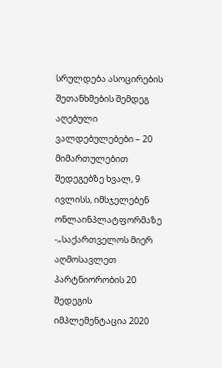სრულდება ასოცირების შეთანხმების შემდეგ აღებული ვალდებულებები – 20 მიმართულებით შედეგებზე ხვალ, 9 ივლისს, იმსჯელებენ ონლაინპლატფორმაზე -„საქართველოს მიერ აღმოსავლეთ პარტნიორობის 20 შედეგის იმპლემენტაცია 2020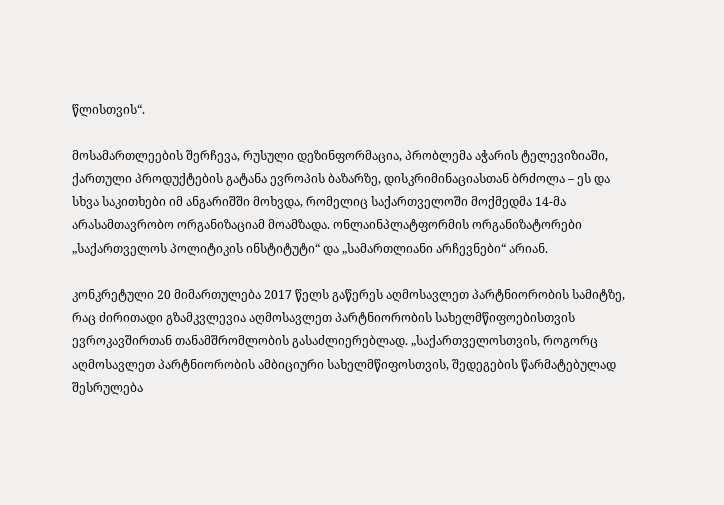წლისთვის“.

მოსამართლეების შერჩევა, რუსული დეზინფორმაცია, პრობლემა აჭარის ტელევიზიაში, ქართული პროდუქტების გატანა ევროპის ბაზარზე, დისკრიმინაციასთან ბრძოლა – ეს და სხვა საკითხები იმ ანგარიშში მოხვდა, რომელიც საქართველოში მოქმედმა 14-მა არასამთავრობო ორგანიზაციამ მოამზადა. ონლაინპლატფორმის ორგანიზატორები „საქართველოს პოლიტიკის ინსტიტუტი“ და „სამართლიანი არჩევნები“ არიან.

კონკრეტული 20 მიმართულება 2017 წელს გაწერეს აღმოსავლეთ პარტნიორობის სამიტზე, რაც ძირითადი გზამკვლევია აღმოსავლეთ პარტნიორობის სახელმწიფოებისთვის ევროკავშირთან თანამშრომლობის გასაძლიერებლად. „საქართველოსთვის, როგორც აღმოსავლეთ პარტნიორობის ამბიციური სახელმწიფოსთვის, შედეგების წარმატებულად შესრულება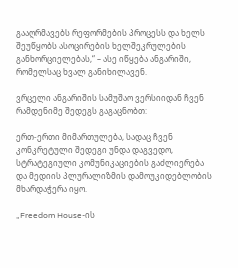გააღრმავებს რეფორმების პროცესს და ხელს შეუწყობს ასოცირების ხელშეკრულების განხორციელებას,“ – ასე იწყება ანგარიში, რომელსაც ხვალ განიხილავენ.

ვრცელი ანგარიშის სამუშაო ვერსიიდან ჩვენ რამდენიმე შედეგს გაგაცნობთ:

ერთ-ერთი მიმართულება, სადაც ჩვენ კონკრეტული შედეგი უნდა დაგვედო, სტრატეგიული კომუნიკაციების გაძლიერება და მედიის პლურალიზმის დამოუკიდებლობის მხარდაჭერა იყო.

„Freedom House-ის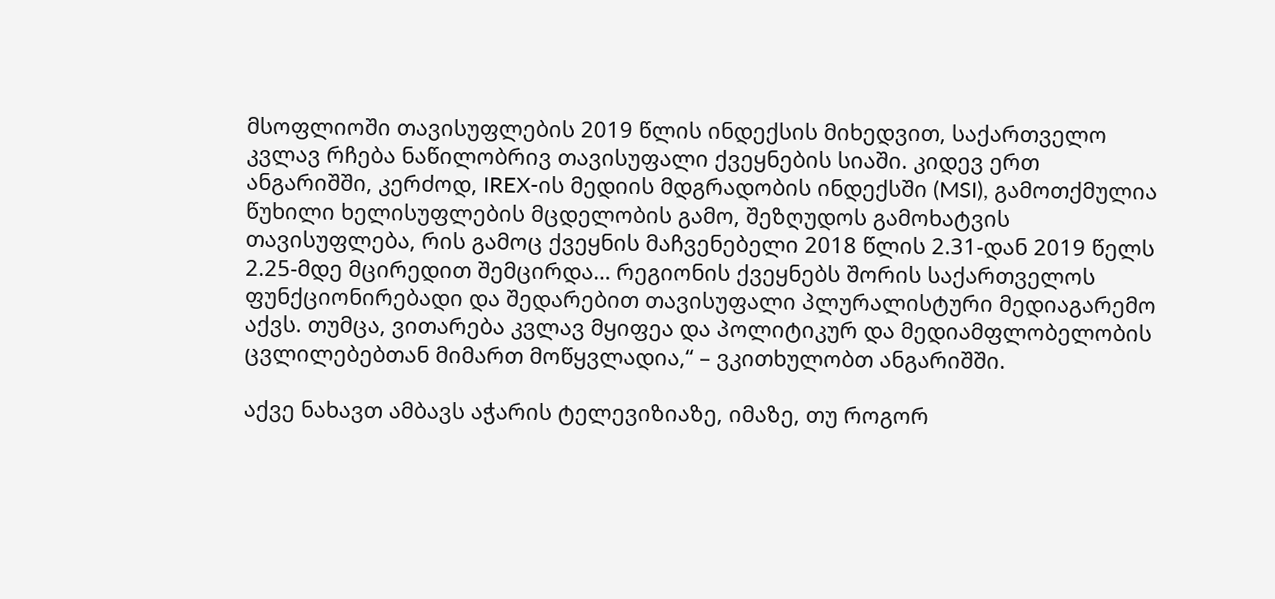მსოფლიოში თავისუფლების 2019 წლის ინდექსის მიხედვით, საქართველო კვლავ რჩება ნაწილობრივ თავისუფალი ქვეყნების სიაში. კიდევ ერთ ანგარიშში, კერძოდ, IREX-ის მედიის მდგრადობის ინდექსში (MSI), გამოთქმულია წუხილი ხელისუფლების მცდელობის გამო, შეზღუდოს გამოხატვის თავისუფლება, რის გამოც ქვეყნის მაჩვენებელი 2018 წლის 2.31-დან 2019 წელს 2.25-მდე მცირედით შემცირდა… რეგიონის ქვეყნებს შორის საქართველოს ფუნქციონირებადი და შედარებით თავისუფალი პლურალისტური მედიაგარემო აქვს. თუმცა, ვითარება კვლავ მყიფეა და პოლიტიკურ და მედიამფლობელობის ცვლილებებთან მიმართ მოწყვლადია,“ – ვკითხულობთ ანგარიშში.

აქვე ნახავთ ამბავს აჭარის ტელევიზიაზე, იმაზე, თუ როგორ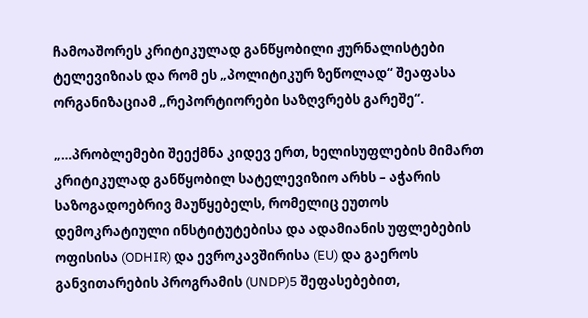ჩამოაშორეს კრიტიკულად განწყობილი ჟურნალისტები ტელევიზიას და რომ ეს „პოლიტიკურ ზეწოლად“ შეაფასა ორგანიზაციამ „რეპორტიორები საზღვრებს გარეშე“.

„…პრობლემები შეექმნა კიდევ ერთ, ხელისუფლების მიმართ კრიტიკულად განწყობილ სატელევიზიო არხს – აჭარის საზოგადოებრივ მაუწყებელს, რომელიც ეუთოს დემოკრატიული ინსტიტუტებისა და ადამიანის უფლებების ოფისისა (ODHIR) და ევროკავშირისა (EU) და გაეროს განვითარების პროგრამის (UNDP)5 შეფასებებით,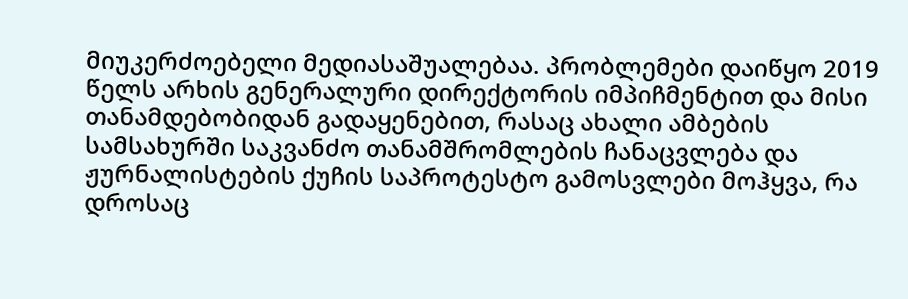მიუკერძოებელი მედიასაშუალებაა. პრობლემები დაიწყო 2019 წელს არხის გენერალური დირექტორის იმპიჩმენტით და მისი თანამდებობიდან გადაყენებით, რასაც ახალი ამბების სამსახურში საკვანძო თანამშრომლების ჩანაცვლება და ჟურნალისტების ქუჩის საპროტესტო გამოსვლები მოჰყვა, რა დროსაც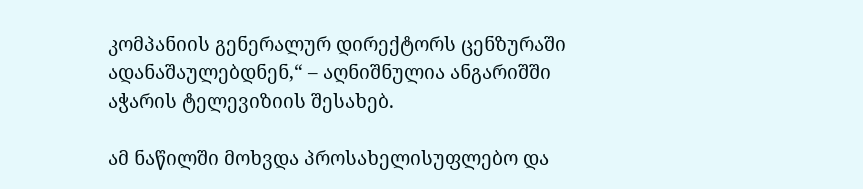კომპანიის გენერალურ დირექტორს ცენზურაში ადანაშაულებდნენ,“ – აღნიშნულია ანგარიშში აჭარის ტელევიზიის შესახებ.

ამ ნაწილში მოხვდა პროსახელისუფლებო და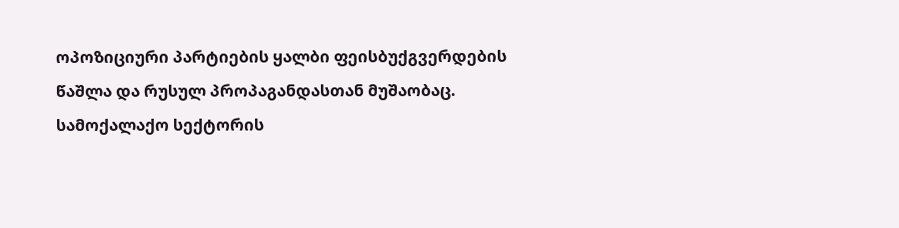ოპოზიციური პარტიების ყალბი ფეისბუქგვერდების წაშლა და რუსულ პროპაგანდასთან მუშაობაც. სამოქალაქო სექტორის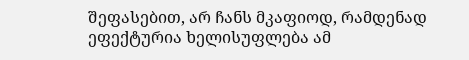შეფასებით, არ ჩანს მკაფიოდ, რამდენად ეფექტურია ხელისუფლება ამ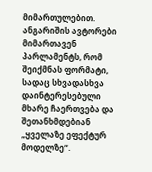მიმართულებით. ანგარიშის ავტორები მიმართავენ პარლამენტს, რომ შეიქმნას ფორმატი, სადაც სხვადასხვა დაინტერესებული მხარე ჩაერთვება და შეთანხმდებიან „ყველაზე ეფექტურ მოდელზე“.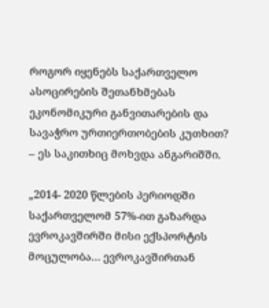როგორ იყენებს საქართველო ასოცირების შეთანხმებას ეკონომიკური განვითარების და სავაჭრო ურთიერთობების კუთხით? – ეს საკითხიც მოხვდა ანგარიშში.

„2014- 2020 წლების პერიოდში საქართველომ 57%-ით გაზარდა ევროკავშირში მისი ექსპორტის მოცულობა… ევროკავშირთან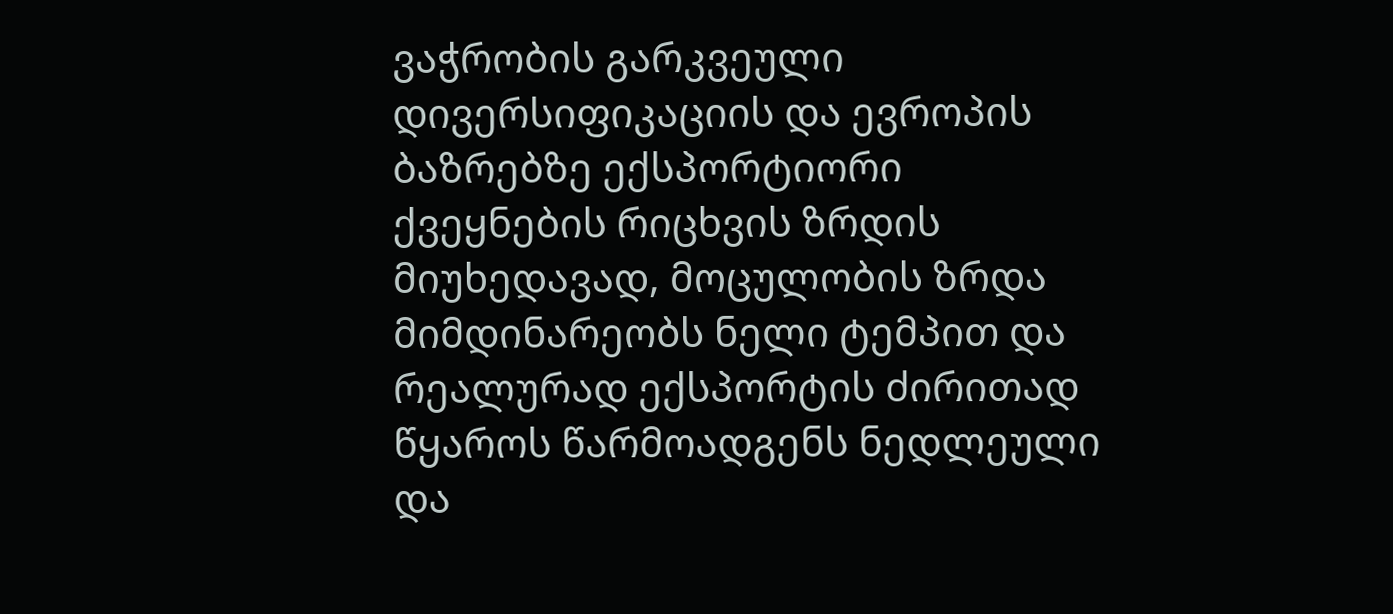ვაჭრობის გარკვეული დივერსიფიკაციის და ევროპის ბაზრებზე ექსპორტიორი ქვეყნების რიცხვის ზრდის მიუხედავად, მოცულობის ზრდა მიმდინარეობს ნელი ტემპით და რეალურად ექსპორტის ძირითად წყაროს წარმოადგენს ნედლეული და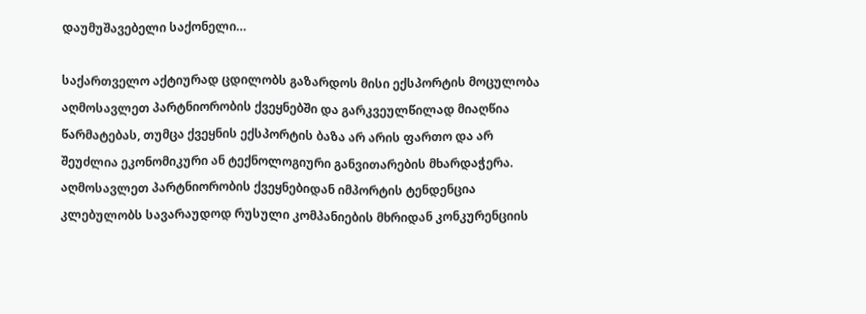დაუმუშავებელი საქონელი…

საქართველო აქტიურად ცდილობს გაზარდოს მისი ექსპორტის მოცულობა აღმოსავლეთ პარტნიორობის ქვეყნებში და გარკვეულწილად მიაღწია წარმატებას, თუმცა ქვეყნის ექსპორტის ბაზა არ არის ფართო და არ შეუძლია ეკონომიკური ან ტექნოლოგიური განვითარების მხარდაჭერა. აღმოსავლეთ პარტნიორობის ქვეყნებიდან იმპორტის ტენდენცია კლებულობს სავარაუდოდ რუსული კომპანიების მხრიდან კონკურენციის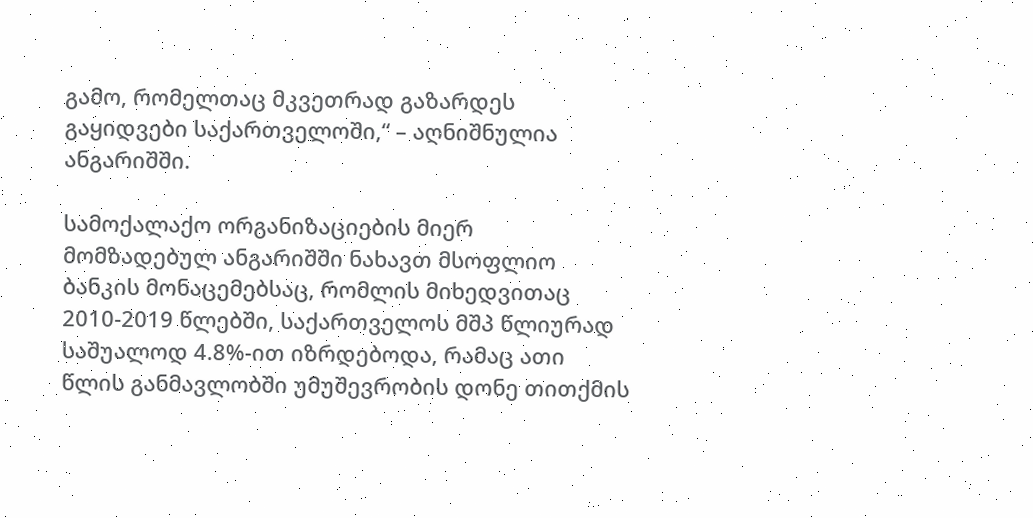გამო, რომელთაც მკვეთრად გაზარდეს გაყიდვები საქართველოში,“ – აღნიშნულია ანგარიშში.

სამოქალაქო ორგანიზაციების მიერ მომზადებულ ანგარიშში ნახავთ მსოფლიო ბანკის მონაცემებსაც, რომლის მიხედვითაც  2010-2019 წლებში, საქართველოს მშპ წლიურად საშუალოდ 4.8%-ით იზრდებოდა, რამაც ათი წლის განმავლობში უმუშევრობის დონე თითქმის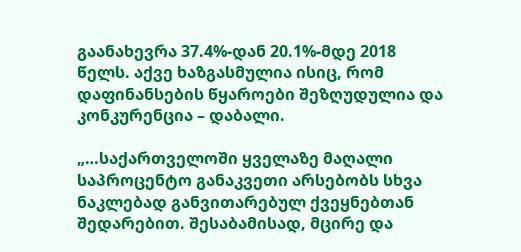გაანახევრა 37.4%-დან 20.1%-მდე 2018 წელს. აქვე ხაზგასმულია ისიც, რომ დაფინანსების წყაროები შეზღუდულია და კონკურენცია – დაბალი.

„…საქართველოში ყველაზე მაღალი საპროცენტო განაკვეთი არსებობს სხვა ნაკლებად განვითარებულ ქვეყნებთან შედარებით. შესაბამისად, მცირე და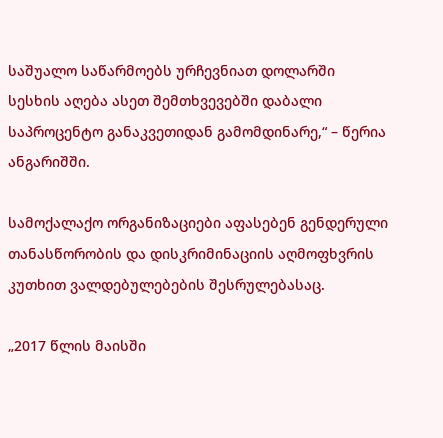საშუალო საწარმოებს ურჩევნიათ დოლარში სესხის აღება ასეთ შემთხვევებში დაბალი საპროცენტო განაკვეთიდან გამომდინარე,“ – წერია ანგარიშში.

სამოქალაქო ორგანიზაციები აფასებენ გენდერული თანასწორობის და დისკრიმინაციის აღმოფხვრის კუთხით ვალდებულებების შესრულებასაც.

„2017 წლის მაისში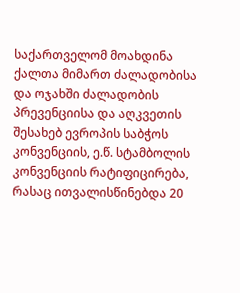საქართველომ მოახდინა ქალთა მიმართ ძალადობისა და ოჯახში ძალადობის პრევენციისა და აღკვეთის შესახებ ევროპის საბჭოს კონვენციის, ე.წ. სტამბოლის კონვენციის რატიფიცირება, რასაც ითვალისწინებდა 20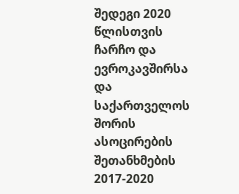შედეგი 2020 წლისთვის ჩარჩო და ევროკავშირსა და საქართველოს შორის ასოცირების შეთანხმების 2017-2020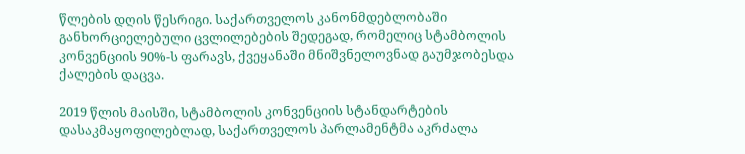წლების დღის წესრიგი. საქართველოს კანონმდებლობაში განხორციელებული ცვლილებების შედეგად, რომელიც სტამბოლის კონვენციის 90%-ს ფარავს, ქვეყანაში მნიშვნელოვნად გაუმჯობესდა ქალების დაცვა.

2019 წლის მაისში, სტამბოლის კონვენციის სტანდარტების დასაკმაყოფილებლად, საქართველოს პარლამენტმა აკრძალა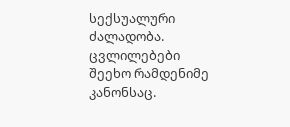სექსუალური ძალადობა. ცვლილებები შეეხო რამდენიმე კანონსაც.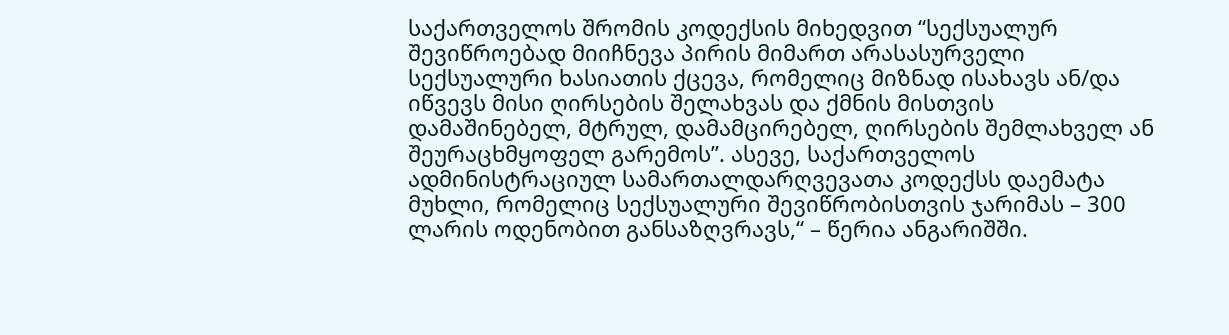საქართველოს შრომის კოდექსის მიხედვით “სექსუალურ შევიწროებად მიიჩნევა პირის მიმართ არასასურველი სექსუალური ხასიათის ქცევა, რომელიც მიზნად ისახავს ან/და იწვევს მისი ღირსების შელახვას და ქმნის მისთვის დამაშინებელ, მტრულ, დამამცირებელ, ღირსების შემლახველ ან შეურაცხმყოფელ გარემოს”. ასევე, საქართველოს ადმინისტრაციულ სამართალდარღვევათა კოდექსს დაემატა მუხლი, რომელიც სექსუალური შევიწრობისთვის ჯარიმას – 300 ლარის ოდენობით განსაზღვრავს,“ – წერია ანგარიშში.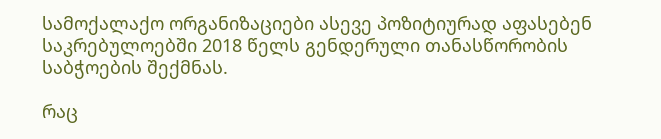სამოქალაქო ორგანიზაციები ასევე პოზიტიურად აფასებენ საკრებულოებში 2018 წელს გენდერული თანასწორობის საბჭოების შექმნას.

რაც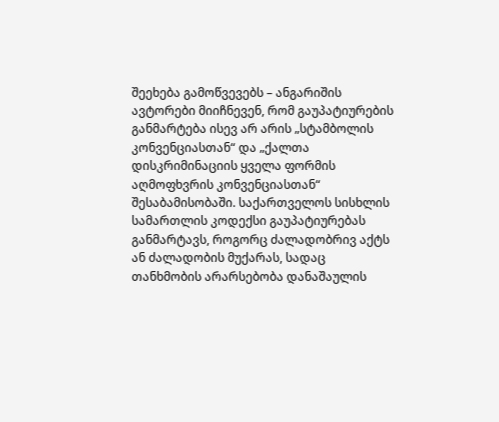შეეხება გამოწვევებს – ანგარიშის ავტორები მიიჩნევენ, რომ გაუპატიურების განმარტება ისევ არ არის „სტამბოლის კონვენციასთან“ და „ქალთა დისკრიმინაციის ყველა ფორმის აღმოფხვრის კონვენციასთან“ შესაბამისობაში. საქართველოს სისხლის სამართლის კოდექსი გაუპატიურებას განმარტავს, როგორც ძალადობრივ აქტს ან ძალადობის მუქარას, სადაც თანხმობის არარსებობა დანაშაულის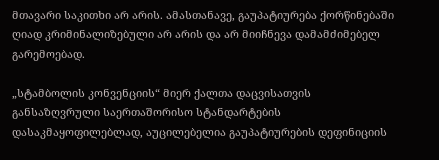მთავარი საკითხი არ არის. ამასთანავე, გაუპატიურება ქორწინებაში ღიად კრიმინალიზებული არ არის და არ მიიჩნევა დამამძიმებელ გარემოებად.

„სტამბოლის კონვენციის“ მიერ ქალთა დაცვისათვის განსაზღვრული საერთაშორისო სტანდარტების დასაკმაყოფილებლად, აუცილებელია გაუპატიურების დეფინიციის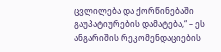ცვლილება და ქორწინებაში გაუპატიურების დამატება,“ – ეს ანგარიშის რეკომენდაციების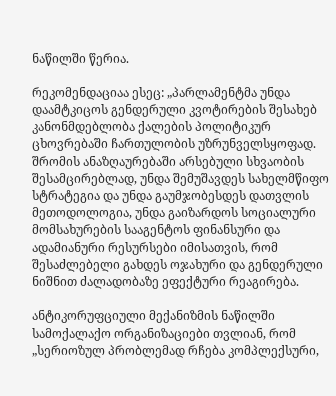ნაწილში წერია.

რეკომენდაციაა ესეც: „პარლამენტმა უნდა დაამტკიცოს გენდერული კვოტირების შესახებ კანონმდებლობა ქალების პოლიტიკურ ცხოვრებაში ჩართულობის უზრუნველსყოფად. შრომის ანაზღაურებაში არსებული სხვაობის შესამცირებლად, უნდა შემუშავდეს სახელმწიფო სტრატეგია და უნდა გაუმჯობესდეს დათვლის მეთოდოლოგია, უნდა გაიზარდოს სოციალური მომსახურების სააგენტოს ფინანსური და ადამიანური რესურსები იმისათვის, რომ შესაძლებელი გახდეს ოჯახური და გენდერული ნიშნით ძალადობაზე ეფექტური რეაგირება.

ანტიკორუფციული მექანიზმის ნაწილში სამოქალაქო ორგანიზაციები თვლიან, რომ „სერიოზულ პრობლემად რჩება კომპლექსური,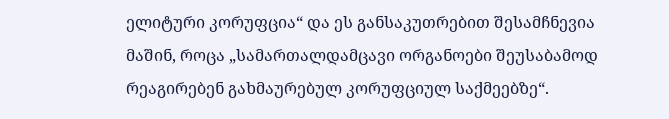ელიტური კორუფცია“ და ეს განსაკუთრებით შესამჩნევია მაშინ, როცა „სამართალდამცავი ორგანოები შეუსაბამოდ რეაგირებენ გახმაურებულ კორუფციულ საქმეებზე“.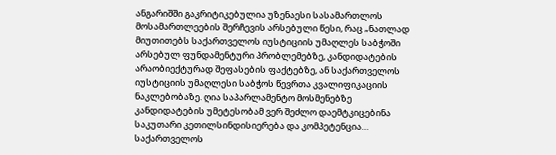ანგარიშში გაკრიტიკებულია უზენაესი სასამართლოს მოსამართლეების შერჩევის არსებული წესი, რაც „ნათლად მიუთითებს საქართველოს იუსტიციის უმაღლეს საბჭოში არსებულ ფუნდამენტური პრობლემებზე, კანდიდატების არაობიექტურად შეფასების ფაქტებზე, ან საქართველოს იუსტიციის უმაღლესი საბჭოს წევრთა კვალიფიკაციის ნაკლებობაზე. ღია საპარლამენტო მოსმენებზე კანდიდატების უმეტესობამ ვერ შეძლო დაემტკიცებინა საკუთარი კეთილსინდისიერება და კომპეტენცია… საქართველოს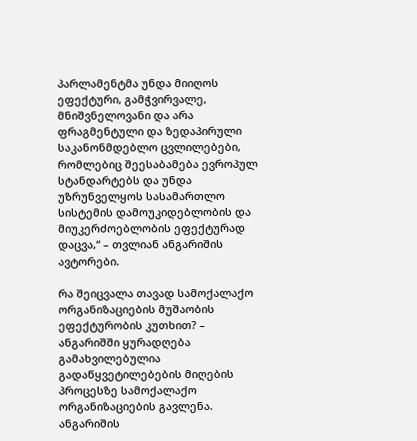პარლამენტმა უნდა მიიღოს ეფექტური, გამჭვირვალე, მნიშვნელოვანი და არა ფრაგმენტული და ზედაპირული საკანონმდებლო ცვლილებები, რომლებიც შეესაბამება ევროპულ სტანდარტებს და უნდა უზრუნველყოს სასამართლო სისტემის დამოუკიდებლობის და მიუკერძოებლობის ეფექტურად დაცვა,“ – თვლიან ანგარიშის ავტორები.

რა შეიცვალა თავად სამოქალაქო ორგანიზაციების მუშაობის ეფექტურობის კუთხით? – ანგარიშში ყურადღება გამახვილებულია გადაწყვეტილებების მიღების პროცესზე სამოქალაქო ორგანიზაციების გავლენა. ანგარიშის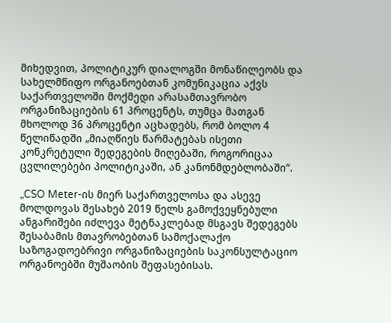მიხედვით, პოლიტიკურ დიალოგში მონაწილეობს და სახელმწიფო ორგანოებთან კომუნიკაცია აქვს საქართველოში მოქმედი არასამთავრობო ორგანიზაციების 61 პროცენტს, თუმცა მათგან მხოლოდ 36 პროცენტი აცხადებს, რომ ბოლო 4 წელიწადში „მიაღწიეს წარმატებას ისეთი კონკრეტული შედეგების მიღებაში, როგორიცაა ცვლილებები პოლიტიკაში, ან კანონმდებლობაში“.

„CSO Meter-ის მიერ საქართველოსა და ასევე მოლდოვას შესახებ 2019 წელს გამოქვეყნებული ანგარიშები იძლევა მეტნაკლებად მსგავს შედეგებს შესაბამის მთავრობებთან სამოქალაქო საზოგადოებრივი ორგანიზაციების საკონსულტაციო ორგანოებში მუშაობის შეფასებისას.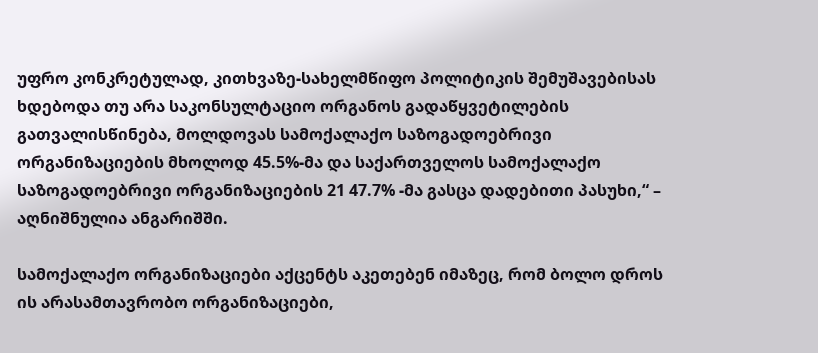უფრო კონკრეტულად, კითხვაზე-სახელმწიფო პოლიტიკის შემუშავებისას ხდებოდა თუ არა საკონსულტაციო ორგანოს გადაწყვეტილების გათვალისწინება, მოლდოვას სამოქალაქო საზოგადოებრივი ორგანიზაციების მხოლოდ 45.5%-მა და საქართველოს სამოქალაქო საზოგადოებრივი ორგანიზაციების 21 47.7% -მა გასცა დადებითი პასუხი,“ – აღნიშნულია ანგარიშში.

სამოქალაქო ორგანიზაციები აქცენტს აკეთებენ იმაზეც, რომ ბოლო დროს ის არასამთავრობო ორგანიზაციები,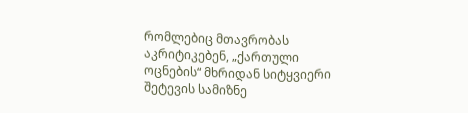რომლებიც მთავრობას აკრიტიკებენ, „ქართული ოცნების“ მხრიდან სიტყვიერი შეტევის სამიზნე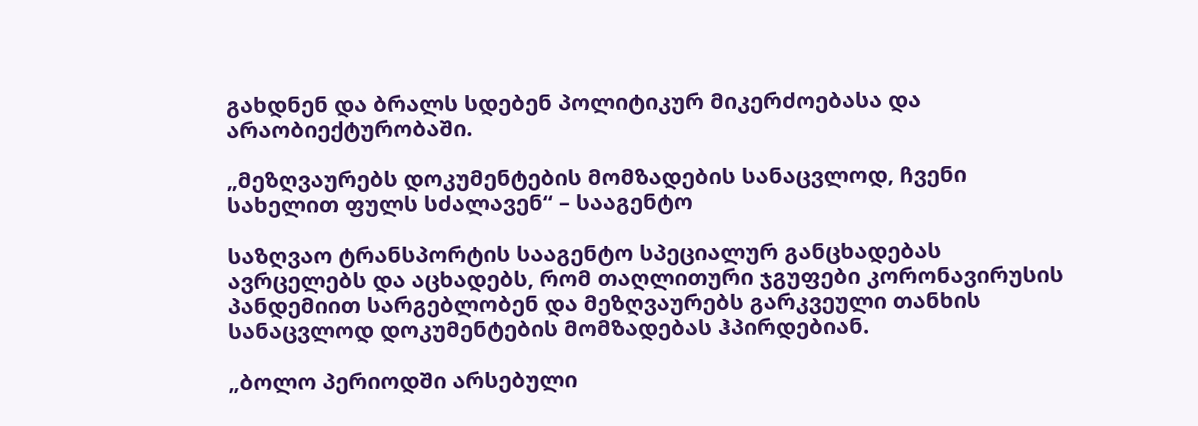გახდნენ და ბრალს სდებენ პოლიტიკურ მიკერძოებასა და არაობიექტურობაში.

„მეზღვაურებს დოკუმენტების მომზადების სანაცვლოდ, ჩვენი სახელით ფულს სძალავენ“ – სააგენტო

საზღვაო ტრანსპორტის სააგენტო სპეციალურ განცხადებას ავრცელებს და აცხადებს, რომ თაღლითური ჯგუფები კორონავირუსის პანდემიით სარგებლობენ და მეზღვაურებს გარკვეული თანხის სანაცვლოდ დოკუმენტების მომზადებას ჰპირდებიან.

„ბოლო პერიოდში არსებული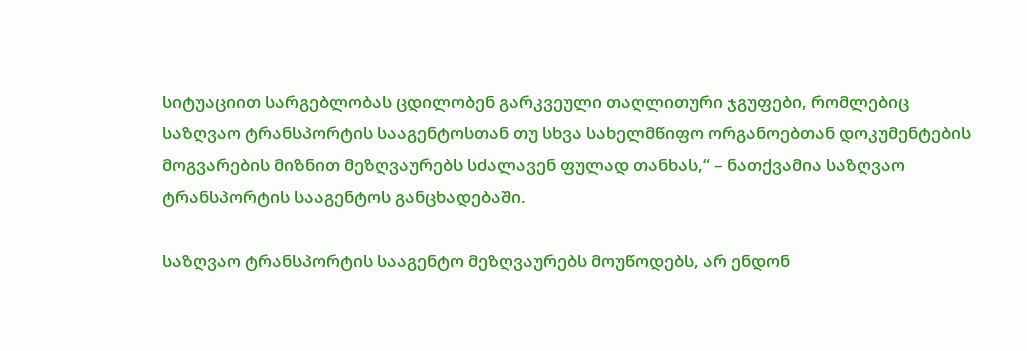სიტუაციით სარგებლობას ცდილობენ გარკვეული თაღლითური ჯგუფები, რომლებიც საზღვაო ტრანსპორტის სააგენტოსთან თუ სხვა სახელმწიფო ორგანოებთან დოკუმენტების მოგვარების მიზნით მეზღვაურებს სძალავენ ფულად თანხას,“ – ნათქვამია საზღვაო ტრანსპორტის სააგენტოს განცხადებაში.

საზღვაო ტრანსპორტის სააგენტო მეზღვაურებს მოუწოდებს, არ ენდონ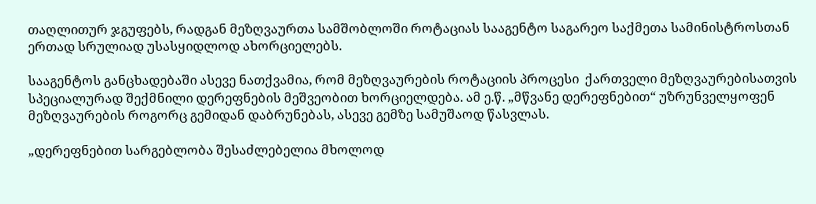თაღლითურ ჯგუფებს, რადგან მეზღვაურთა სამშობლოში როტაციას სააგენტო საგარეო საქმეთა სამინისტროსთან ერთად სრულიად უსასყიდლოდ ახორციელებს.

სააგენტოს განცხადებაში ასევე ნათქვამია, რომ მეზღვაურების როტაციის პროცესი  ქართველი მეზღვაურებისათვის სპეციალურად შექმნილი დერეფნების მეშვეობით ხორციელდება. ამ ე.წ. „მწვანე დერეფნებით“ უზრუნველყოფენ მეზღვაურების როგორც გემიდან დაბრუნებას, ასევე გემზე სამუშაოდ წასვლას.

„დერეფნებით სარგებლობა შესაძლებელია მხოლოდ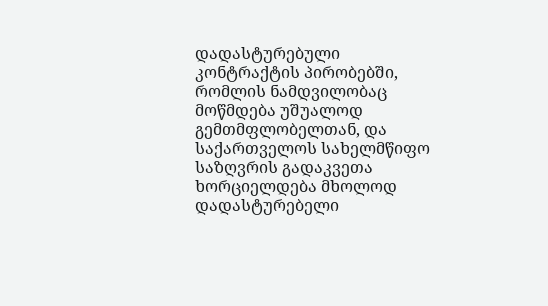დადასტურებული კონტრაქტის პირობებში, რომლის ნამდვილობაც მოწმდება უშუალოდ გემთმფლობელთან, და საქართველოს სახელმწიფო საზღვრის გადაკვეთა ხორციელდება მხოლოდ დადასტურებელი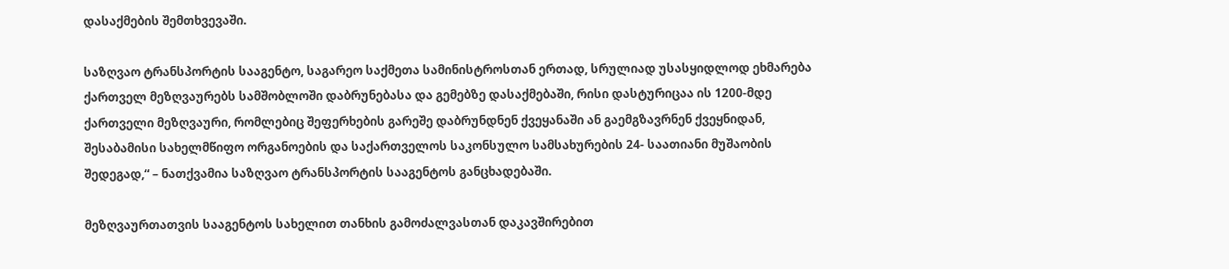დასაქმების შემთხვევაში.

საზღვაო ტრანსპორტის სააგენტო, საგარეო საქმეთა სამინისტროსთან ერთად, სრულიად უსასყიდლოდ ეხმარება ქართველ მეზღვაურებს სამშობლოში დაბრუნებასა და გემებზე დასაქმებაში, რისი დასტურიცაა ის 1200-მდე ქართველი მეზღვაური, რომლებიც შეფერხების გარეშე დაბრუნდნენ ქვეყანაში ან გაემგზავრნენ ქვეყნიდან, შესაბამისი სახელმწიფო ორგანოების და საქართველოს საკონსულო სამსახურების 24- საათიანი მუშაობის შედეგად,“ – ნათქვამია საზღვაო ტრანსპორტის სააგენტოს განცხადებაში.

მეზღვაურთათვის სააგენტოს სახელით თანხის გამოძალვასთან დაკავშირებით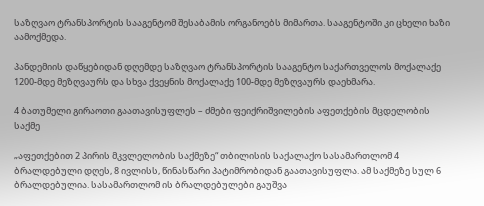საზღვაო ტრანსპორტის სააგენტომ შესაბამის ორგანოებს მიმართა. სააგენტოში კი ცხელი ხაზი აამოქმედა.

პანდემიის დაწყებიდან დღემდე საზღვაო ტრანსპორტის სააგენტო საქართველოს მოქალაქე 1200-მდე მეზღვაურს და სხვა ქვეყნის მოქალაქე 100-მდე მეზღვაურს დაეხმარა.

4 ბათუმელი გირაოთი გაათავისუფლეს – ძმები ფეიქრიშვილების აფეთქების მცდელობის საქმე

„აფეთქებით 2 პირის მკვლელობის საქმეზე“ თბილისის საქალაქო სასამართლომ 4 ბრალდებული დღეს, 8 ივლისს, წინასწარი პატიმრობიდან გაათავისუფლა. ამ საქმეზე სულ 6 ბრალდებულია. სასამართლომ ის ბრალდებულები გაუშვა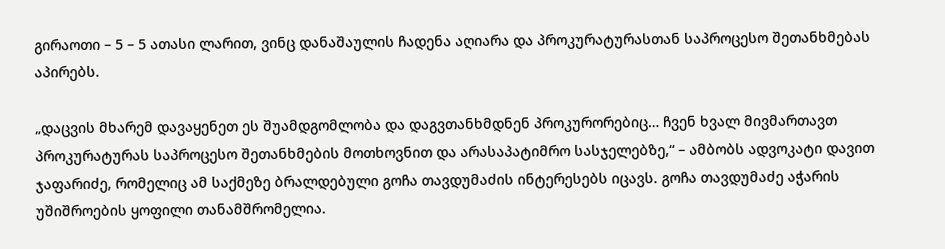გირაოთი – 5 – 5 ათასი ლარით, ვინც დანაშაულის ჩადენა აღიარა და პროკურატურასთან საპროცესო შეთანხმებას აპირებს.

„დაცვის მხარემ დავაყენეთ ეს შუამდგომლობა და დაგვთანხმდნენ პროკურორებიც… ჩვენ ხვალ მივმართავთ პროკურატურას საპროცესო შეთანხმების მოთხოვნით და არასაპატიმრო სასჯელებზე,“ – ამბობს ადვოკატი დავით ჯაფარიძე, რომელიც ამ საქმეზე ბრალდებული გოჩა თავდუმაძის ინტერესებს იცავს. გოჩა თავდუმაძე აჭარის უშიშროების ყოფილი თანამშრომელია.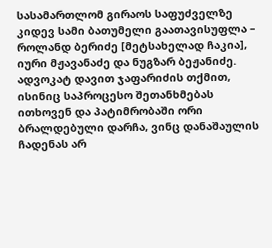სასამართლომ გირაოს საფუძველზე კიდევ სამი ბათუმელი გაათავისუფლა – როლანდ ბერიძე [მეტსახელად ჩაკია], იური მჟავანაძე და ნუგზარ ბეჟანიძე. ადვოკატ დავით ჯაფარიძის თქმით, ისინიც საპროცესო შეთანხმებას ითხოვენ და პატიმრობაში ორი ბრალდებული დარჩა, ვინც დანაშაულის ჩადენას არ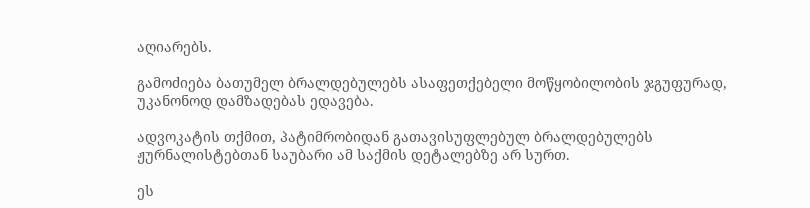აღიარებს.

გამოძიება ბათუმელ ბრალდებულებს ასაფეთქებელი მოწყობილობის ჯგუფურად, უკანონოდ დამზადებას ედავება.

ადვოკატის თქმით, პატიმრობიდან გათავისუფლებულ ბრალდებულებს ჟურნალისტებთან საუბარი ამ საქმის დეტალებზე არ სურთ.

ეს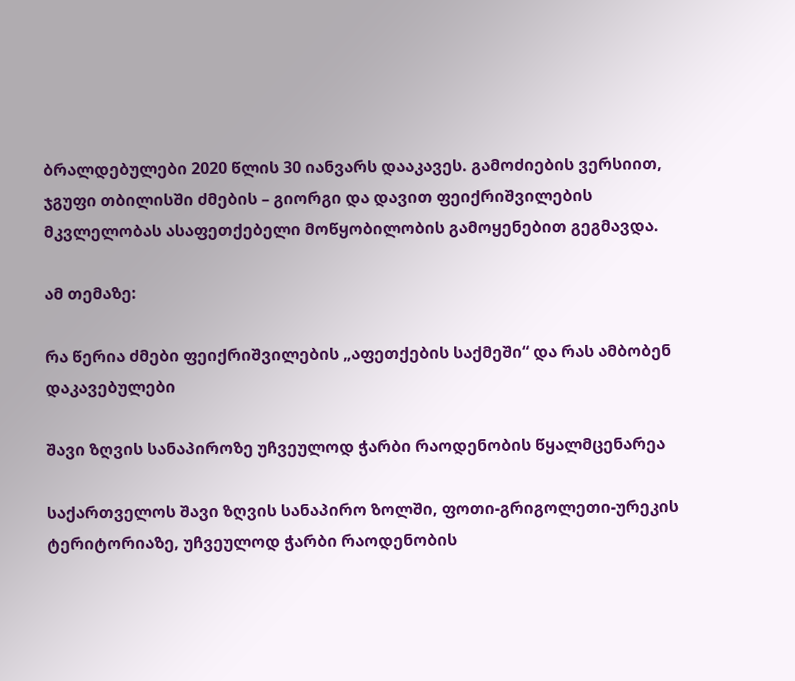ბრალდებულები 2020 წლის 30 იანვარს დააკავეს. გამოძიების ვერსიით, ჯგუფი თბილისში ძმების – გიორგი და დავით ფეიქრიშვილების მკვლელობას ასაფეთქებელი მოწყობილობის გამოყენებით გეგმავდა.

ამ თემაზე:

რა წერია ძმები ფეიქრიშვილების „აფეთქების საქმეში“ და რას ამბობენ დაკავებულები

შავი ზღვის სანაპიროზე უჩვეულოდ ჭარბი რაოდენობის წყალმცენარეა

საქართველოს შავი ზღვის სანაპირო ზოლში, ფოთი-გრიგოლეთი-ურეკის ტერიტორიაზე, უჩვეულოდ ჭარბი რაოდენობის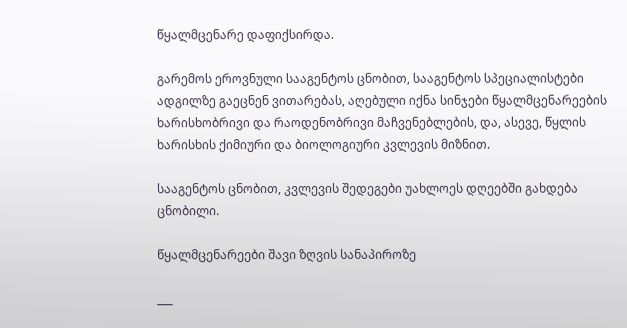წყალმცენარე დაფიქსირდა.

გარემოს ეროვნული სააგენტოს ცნობით, სააგენტოს სპეციალისტები ადგილზე გაეცნენ ვითარებას, აღებული იქნა სინჯები წყალმცენარეების ხარისხობრივი და რაოდენობრივი მაჩვენებლების, და, ასევე, წყლის ხარისხის ქიმიური და ბიოლოგიური კვლევის მიზნით.

სააგენტოს ცნობით, კვლევის შედეგები უახლოეს დღეებში გახდება ცნობილი.

წყალმცენარეები შავი ზღვის სანაპიროზე

___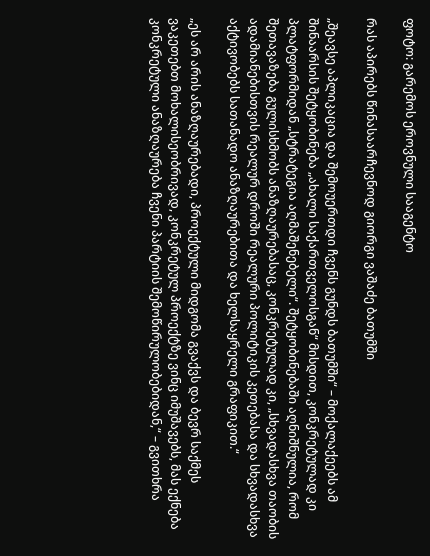ფოტო: გარემოს ეროვნული სააგენტო

რას აპირებს წინასაარჩევნოდ გიორგი ვაშაძე ბათუმში

„შეავსე აპლიკაცია და შემოუერთდი ჩვენს გუნდს ბათუმში“ – მოქალაქეებს ამ შინაარსის შეტყობინება „ახალი საქართველოსგან“ მისდით, კონკრეტულად კი პლატფორმიდან „სტრატეგია აღმაშენებელი“. შეტყობინებაში აღნიშნულია, რომ შეთავაზება გულისხმობს ანაზღაურებასაც, კონკრეტულად კი, „სხვადასხვა თაობის ადამიანებისთვის რეალურ დროში რეალური პოლიტიკის კეთებასა და სხვადასხვა აქტივობებს სათანადო ანაზღაურებითა და ხელსაყრელი გრაფიკით.“

„ეს არ არის ანაზღაურებადი, პროექტული მიდგომა გვაქვს და ბევრ საქმეს ვაკეთებთ მოხალისეობრივად, კონკრეტულ პროექტზე ვინც იმუშავებს, მას ექნება კონკრეტული ანაზღაურება ჩვენი პარტიის შემოწირულობებიდან,“ – გვითხრა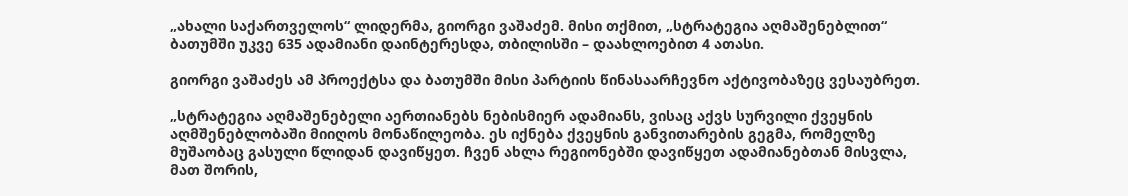„ახალი საქართველოს“ ლიდერმა, გიორგი ვაშაძემ. მისი თქმით, „სტრატეგია აღმაშენებლით“ ბათუმში უკვე 635 ადამიანი დაინტერესდა, თბილისში – დაახლოებით 4 ათასი.

გიორგი ვაშაძეს ამ პროექტსა და ბათუმში მისი პარტიის წინასაარჩევნო აქტივობაზეც ვესაუბრეთ.

„სტრატეგია აღმაშენებელი აერთიანებს ნებისმიერ ადამიანს, ვისაც აქვს სურვილი ქვეყნის აღმშენებლობაში მიიღოს მონაწილეობა. ეს იქნება ქვეყნის განვითარების გეგმა, რომელზე მუშაობაც გასული წლიდან დავიწყეთ. ჩვენ ახლა რეგიონებში დავიწყეთ ადამიანებთან მისვლა, მათ შორის,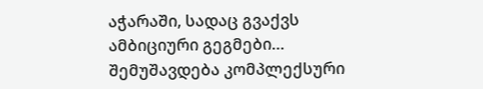აჭარაში, სადაც გვაქვს ამბიციური გეგმები… შემუშავდება კომპლექსური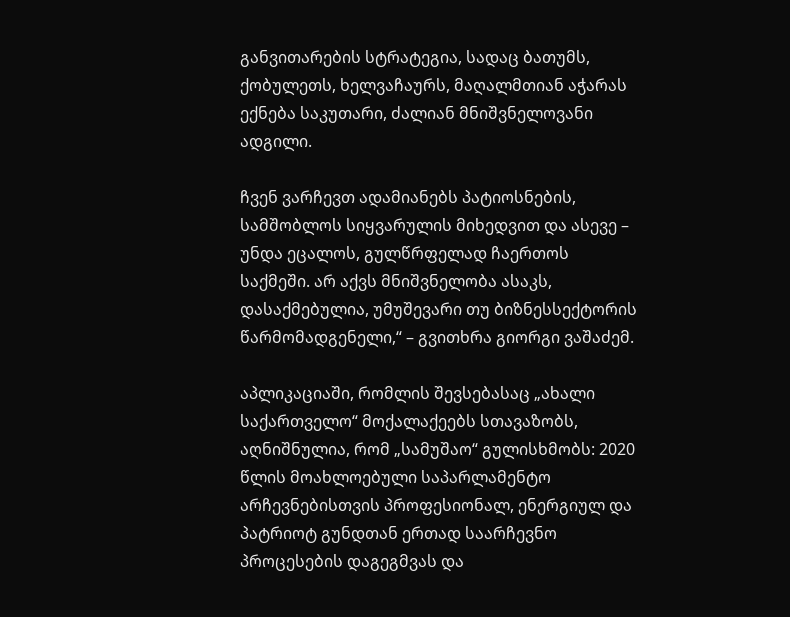განვითარების სტრატეგია, სადაც ბათუმს, ქობულეთს, ხელვაჩაურს, მაღალმთიან აჭარას ექნება საკუთარი, ძალიან მნიშვნელოვანი ადგილი.

ჩვენ ვარჩევთ ადამიანებს პატიოსნების, სამშობლოს სიყვარულის მიხედვით და ასევე – უნდა ეცალოს, გულწრფელად ჩაერთოს საქმეში. არ აქვს მნიშვნელობა ასაკს, დასაქმებულია, უმუშევარი თუ ბიზნესსექტორის წარმომადგენელი,“ – გვითხრა გიორგი ვაშაძემ.

აპლიკაციაში, რომლის შევსებასაც „ახალი საქართველო“ მოქალაქეებს სთავაზობს, აღნიშნულია, რომ „სამუშაო“ გულისხმობს: 2020 წლის მოახლოებული საპარლამენტო არჩევნებისთვის პროფესიონალ, ენერგიულ და პატრიოტ გუნდთან ერთად საარჩევნო პროცესების დაგეგმვას და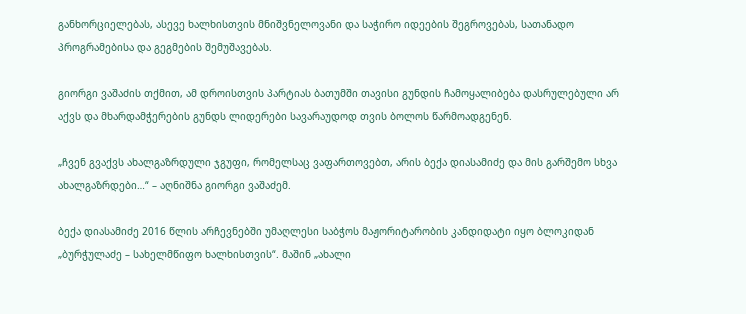განხორციელებას, ასევე ხალხისთვის მნიშვნელოვანი და საჭირო იდეების შეგროვებას, სათანადო პროგრამებისა და გეგმების შემუშავებას.

გიორგი ვაშაძის თქმით, ამ დროისთვის პარტიას ბათუმში თავისი გუნდის ჩამოყალიბება დასრულებული არ აქვს და მხარდამჭერების გუნდს ლიდერები სავარაუდოდ თვის ბოლოს წარმოადგენენ.

„ჩვენ გვაქვს ახალგაზრდული ჯგუფი, რომელსაც ვაფართოვებთ, არის ბექა დიასამიძე და მის გარშემო სხვა ახალგაზრდები…“ – აღნიშნა გიორგი ვაშაძემ.

ბექა დიასამიძე 2016 წლის არჩევნებში უმაღლესი საბჭოს მაჟორიტარობის კანდიდატი იყო ბლოკიდან „ბურჭულაძე – სახელმწიფო ხალხისთვის“. მაშინ „ახალი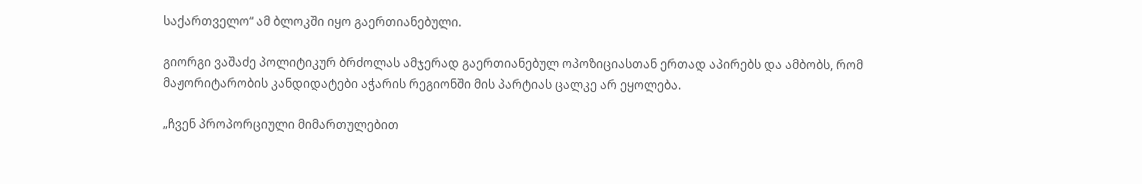საქართველო“ ამ ბლოკში იყო გაერთიანებული.

გიორგი ვაშაძე პოლიტიკურ ბრძოლას ამჯერად გაერთიანებულ ოპოზიციასთან ერთად აპირებს და ამბობს, რომ მაჟორიტარობის კანდიდატები აჭარის რეგიონში მის პარტიას ცალკე არ ეყოლება.

„ჩვენ პროპორციული მიმართულებით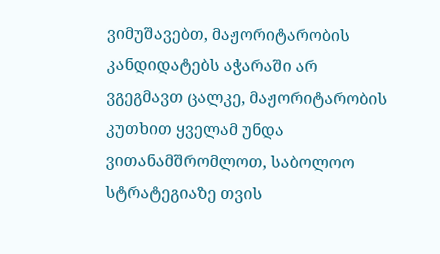ვიმუშავებთ, მაჟორიტარობის კანდიდატებს აჭარაში არ ვგეგმავთ ცალკე, მაჟორიტარობის კუთხით ყველამ უნდა ვითანამშრომლოთ, საბოლოო სტრატეგიაზე თვის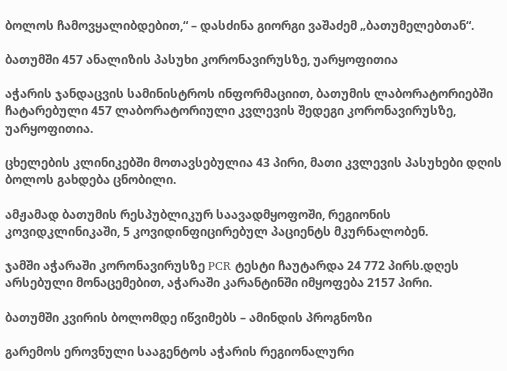ბოლოს ჩამოვყალიბდებით,“ – დასძინა გიორგი ვაშაძემ „ბათუმელებთან“.

ბათუმში 457 ანალიზის პასუხი კორონავირუსზე, უარყოფითია

აჭარის ჯანდაცვის სამინისტროს ინფორმაციით, ბათუმის ლაბორატორიებში ჩატარებული 457 ლაბორატორიული კვლევის შედეგი კორონავირუსზე, უარყოფითია.

ცხელების კლინიკებში მოთავსებულია 43 პირი, მათი კვლევის პასუხები დღის ბოლოს გახდება ცნობილი.

ამჟამად ბათუმის რესპუბლიკურ საავადმყოფოში, რეგიონის კოვიდკლინიკაში, 5 კოვიდინფიცირებულ პაციენტს მკურნალობენ.

ჯამში აჭარაში კორონავირუსზე PCR ტესტი ჩაუტარდა 24 772 პირს.დღეს არსებული მონაცემებით, აჭარაში კარანტინში იმყოფება 2157 პირი.

ბათუმში კვირის ბოლომდე იწვიმებს – ამინდის პროგნოზი

გარემოს ეროვნული სააგენტოს აჭარის რეგიონალური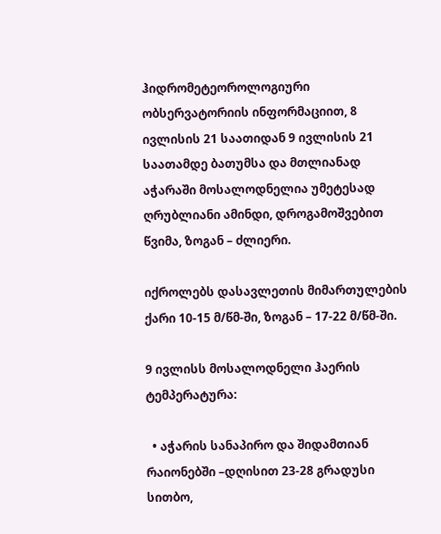ჰიდრომეტეოროლოგიური ობსერვატორიის ინფორმაციით, 8 ივლისის 21 საათიდან 9 ივლისის 21 საათამდე ბათუმსა და მთლიანად აჭარაში მოსალოდნელია უმეტესად ღრუბლიანი ამინდი, დროგამოშვებით წვიმა, ზოგან – ძლიერი.

იქროლებს დასავლეთის მიმართულების ქარი 10-15 მ/წმ-ში, ზოგან – 17-22 მ/წმ-ში.

9 ივლისს მოსალოდნელი ჰაერის ტემპერატურა:

  • აჭარის სანაპირო და შიდამთიან რაიონებში –დღისით 23-28 გრადუსი სითბო,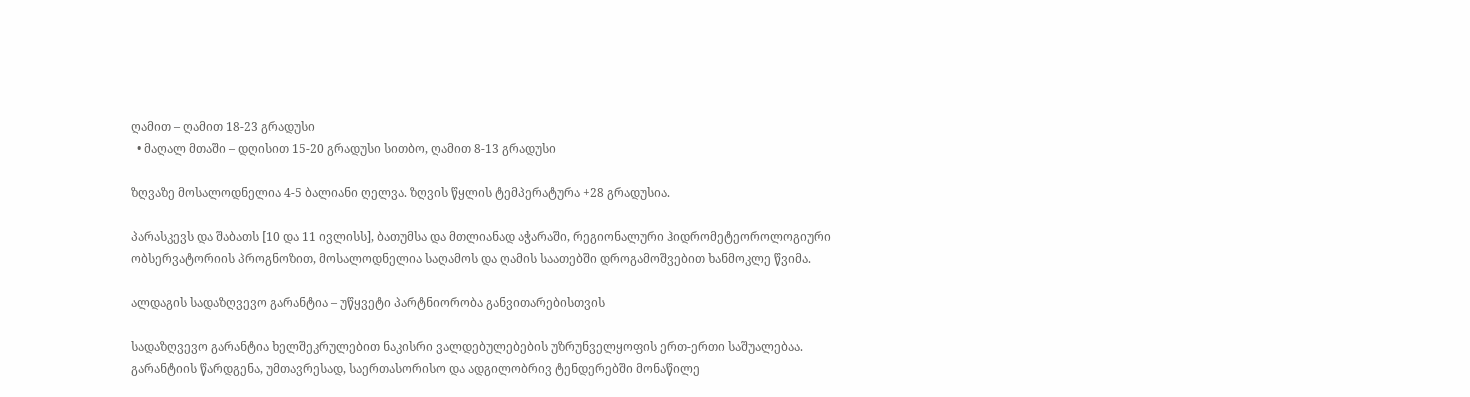ღამით – ღამით 18-23 გრადუსი
  • მაღალ მთაში – დღისით 15-20 გრადუსი სითბო, ღამით 8-13 გრადუსი

ზღვაზე მოსალოდნელია 4-5 ბალიანი ღელვა. ზღვის წყლის ტემპერატურა +28 გრადუსია.

პარასკევს და შაბათს [10 და 11 ივლისს], ბათუმსა და მთლიანად აჭარაში, რეგიონალური ჰიდრომეტეოროლოგიური ობსერვატორიის პროგნოზით, მოსალოდნელია საღამოს და ღამის საათებში დროგამოშვებით ხანმოკლე წვიმა.

ალდაგის სადაზღვევო გარანტია – უწყვეტი პარტნიორობა განვითარებისთვის

სადაზღვევო გარანტია ხელშეკრულებით ნაკისრი ვალდებულებების უზრუნველყოფის ერთ-ერთი საშუალებაა. გარანტიის წარდგენა, უმთავრესად, საერთასორისო და ადგილობრივ ტენდერებში მონაწილე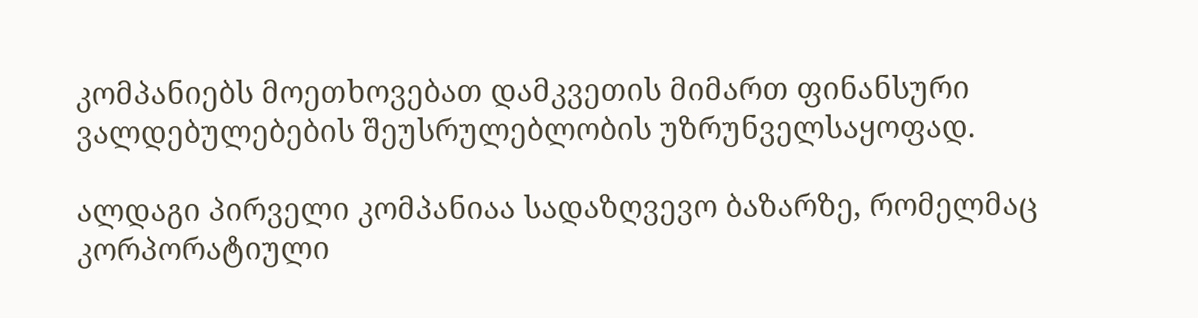კომპანიებს მოეთხოვებათ დამკვეთის მიმართ ფინანსური ვალდებულებების შეუსრულებლობის უზრუნველსაყოფად.

ალდაგი პირველი კომპანიაა სადაზღვევო ბაზარზე, რომელმაც კორპორატიული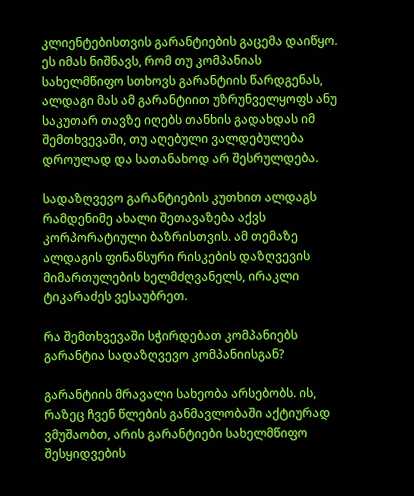კლიენტებისთვის გარანტიების გაცემა დაიწყო. ეს იმას ნიშნავს, რომ თუ კომპანიას სახელმწიფო სთხოვს გარანტიის წარდგენას, ალდაგი მას ამ გარანტიით უზრუნველყოფს ანუ საკუთარ თავზე იღებს თანხის გადახდას იმ შემთხვევაში, თუ აღებული ვალდებულება დროულად და სათანახოდ არ შესრულდება.

სადაზღვევო გარანტიების კუთხით ალდაგს რამდენიმე ახალი შეთავაზება აქვს კორპორატიული ბაზრისთვის. ამ თემაზე ალდაგის ფინანსური რისკების დაზღვევის მიმართულების ხელმძღვანელს, ირაკლი ტიკარაძეს ვესაუბრეთ.

რა შემთხვევაში სჭირდებათ კომპანიებს გარანტია სადაზღვევო კომპანიისგან?

გარანტიის მრავალი სახეობა არსებობს. ის, რაზეც ჩვენ წლების განმავლობაში აქტიურად ვმუშაობთ, არის გარანტიები სახელმწიფო შესყიდვების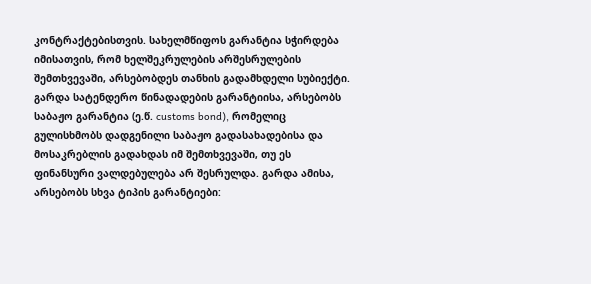კონტრაქტებისთვის. სახელმწიფოს გარანტია სჭირდება იმისათვის, რომ ხელშეკრულების არშესრულების შემთხვევაში, არსებობდეს თანხის გადამხდელი სუბიექტი. გარდა სატენდერო წინადადების გარანტიისა, არსებობს საბაჟო გარანტია (ე.წ. customs bond), რომელიც გულისხმობს დადგენილი საბაჟო გადასახადებისა და მოსაკრებლის გადახდას იმ შემთხვევაში, თუ ეს ფინანსური ვალდებულება არ შესრულდა. გარდა ამისა, არსებობს სხვა ტიპის გარანტიები: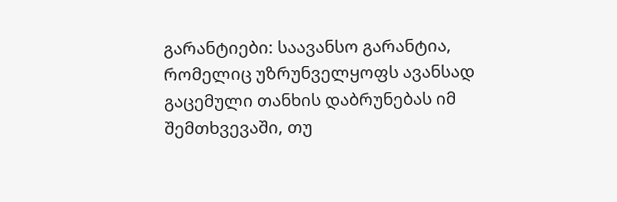გარანტიები: საავანსო გარანტია, რომელიც უზრუნველყოფს ავანსად გაცემული თანხის დაბრუნებას იმ შემთხვევაში, თუ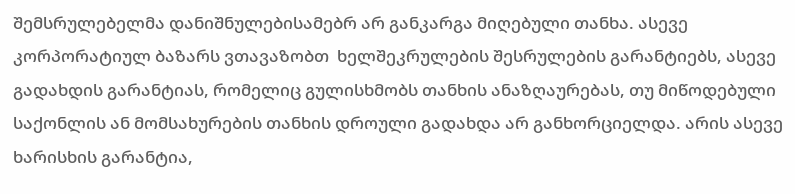შემსრულებელმა დანიშნულებისამებრ არ განკარგა მიღებული თანხა. ასევე კორპორატიულ ბაზარს ვთავაზობთ  ხელშეკრულების შესრულების გარანტიებს, ასევე გადახდის გარანტიას, რომელიც გულისხმობს თანხის ანაზღაურებას, თუ მიწოდებული საქონლის ან მომსახურების თანხის დროული გადახდა არ განხორციელდა. არის ასევე ხარისხის გარანტია,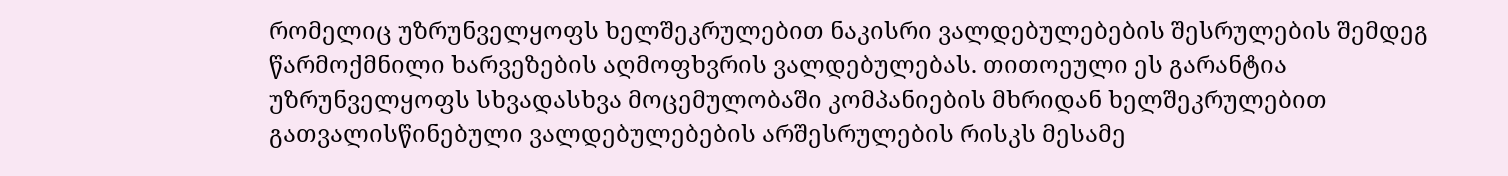რომელიც უზრუნველყოფს ხელშეკრულებით ნაკისრი ვალდებულებების შესრულების შემდეგ წარმოქმნილი ხარვეზების აღმოფხვრის ვალდებულებას. თითოეული ეს გარანტია უზრუნველყოფს სხვადასხვა მოცემულობაში კომპანიების მხრიდან ხელშეკრულებით გათვალისწინებული ვალდებულებების არშესრულების რისკს მესამე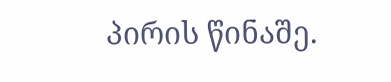პირის წინაშე.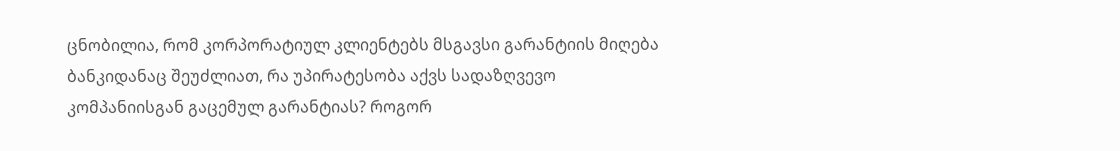ცნობილია, რომ კორპორატიულ კლიენტებს მსგავსი გარანტიის მიღება ბანკიდანაც შეუძლიათ, რა უპირატესობა აქვს სადაზღვევო კომპანიისგან გაცემულ გარანტიას? როგორ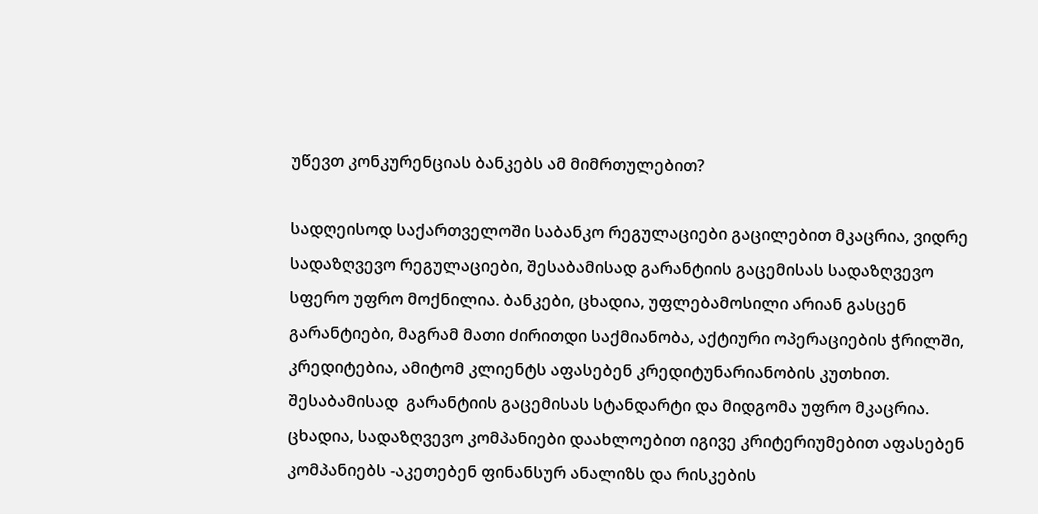უწევთ კონკურენციას ბანკებს ამ მიმრთულებით?

სადღეისოდ საქართველოში საბანკო რეგულაციები გაცილებით მკაცრია, ვიდრე სადაზღვევო რეგულაციები, შესაბამისად გარანტიის გაცემისას სადაზღვევო სფერო უფრო მოქნილია. ბანკები, ცხადია, უფლებამოსილი არიან გასცენ გარანტიები, მაგრამ მათი ძირითდი საქმიანობა, აქტიური ოპერაციების ჭრილში, კრედიტებია, ამიტომ კლიენტს აფასებენ კრედიტუნარიანობის კუთხით. შესაბამისად  გარანტიის გაცემისას სტანდარტი და მიდგომა უფრო მკაცრია. ცხადია, სადაზღვევო კომპანიები დაახლოებით იგივე კრიტერიუმებით აფასებენ კომპანიებს -აკეთებენ ფინანსურ ანალიზს და რისკების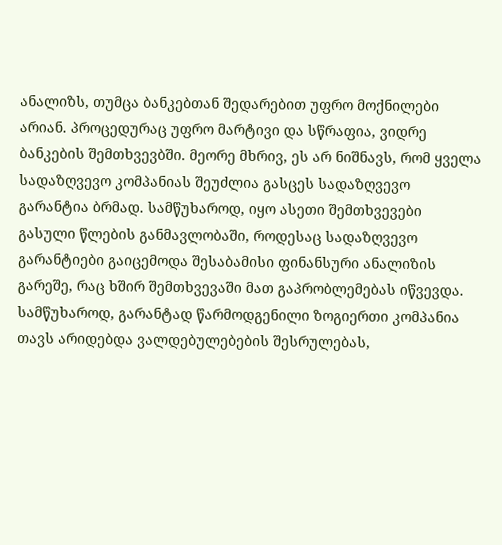ანალიზს, თუმცა ბანკებთან შედარებით უფრო მოქნილები არიან. პროცედურაც უფრო მარტივი და სწრაფია, ვიდრე ბანკების შემთხვევბში. მეორე მხრივ, ეს არ ნიშნავს, რომ ყველა სადაზღვევო კომპანიას შეუძლია გასცეს სადაზღვევო გარანტია ბრმად. სამწუხაროდ, იყო ასეთი შემთხვევები გასული წლების განმავლობაში, როდესაც სადაზღვევო გარანტიები გაიცემოდა შესაბამისი ფინანსური ანალიზის გარეშე, რაც ხშირ შემთხვევაში მათ გაპრობლემებას იწვევდა. სამწუხაროდ, გარანტად წარმოდგენილი ზოგიერთი კომპანია თავს არიდებდა ვალდებულებების შესრულებას,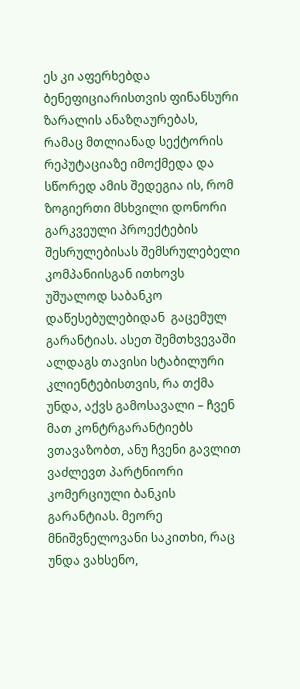ეს კი აფერხებდა ბენეფიციარისთვის ფინანსური ზარალის ანაზღაურებას,  რამაც მთლიანად სექტორის რეპუტაციაზე იმოქმედა და სწორედ ამის შედეგია ის, რომ ზოგიერთი მსხვილი დონორი გარკვეული პროექტების შესრულებისას შემსრულებელი კომპანიისგან ითხოვს უშუალოდ საბანკო დაწესებულებიდან  გაცემულ გარანტიას. ასეთ შემთხვევაში ალდაგს თავისი სტაბილური კლიენტებისთვის, რა თქმა უნდა, აქვს გამოსავალი – ჩვენ მათ კონტრგარანტიებს ვთავაზობთ, ანუ ჩვენი გავლით ვაძლევთ პარტნიორი კომერციული ბანკის გარანტიას. მეორე მნიშვნელოვანი საკითხი, რაც უნდა ვახსენო,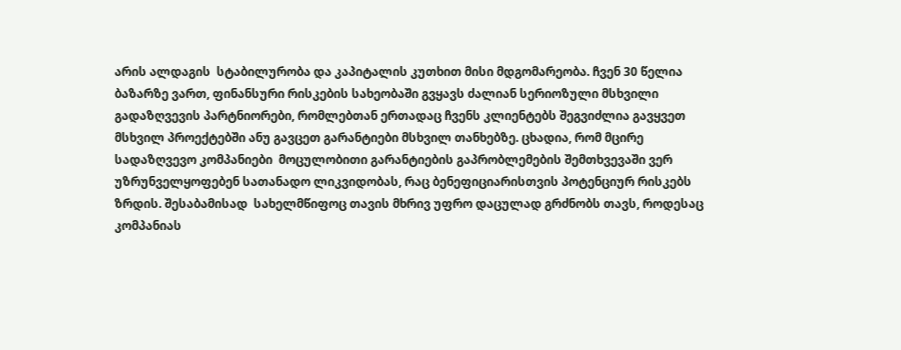არის ალდაგის  სტაბილურობა და კაპიტალის კუთხით მისი მდგომარეობა. ჩვენ 30 წელია ბაზარზე ვართ, ფინანსური რისკების სახეობაში გვყავს ძალიან სერიოზული მსხვილი გადაზღვევის პარტნიორები, რომლებთან ერთადაც ჩვენს კლიენტებს შეგვიძლია გავყვეთ მსხვილ პროექტებში ანუ გავცეთ გარანტიები მსხვილ თანხებზე. ცხადია, რომ მცირე სადაზღვევო კომპანიები  მოცულობითი გარანტიების გაპრობლემების შემთხვევაში ვერ უზრუნველყოფებენ სათანადო ლიკვიდობას, რაც ბენეფიციარისთვის პოტენციურ რისკებს ზრდის. შესაბამისად  სახელმწიფოც თავის მხრივ უფრო დაცულად გრძნობს თავს, როდესაც კომპანიას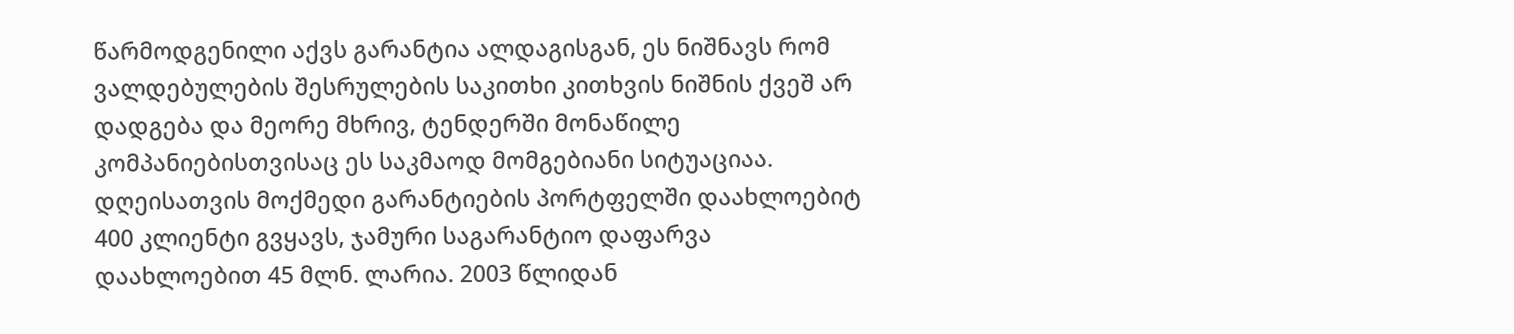წარმოდგენილი აქვს გარანტია ალდაგისგან, ეს ნიშნავს რომ ვალდებულების შესრულების საკითხი კითხვის ნიშნის ქვეშ არ დადგება და მეორე მხრივ, ტენდერში მონაწილე კომპანიებისთვისაც ეს საკმაოდ მომგებიანი სიტუაციაა. დღეისათვის მოქმედი გარანტიების პორტფელში დაახლოებიტ 400 კლიენტი გვყავს, ჯამური საგარანტიო დაფარვა დაახლოებით 45 მლნ. ლარია. 2003 წლიდან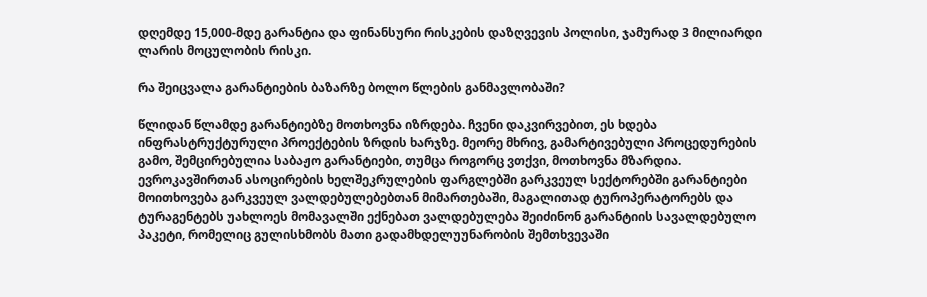დღემდე 15,000-მდე გარანტია და ფინანსური რისკების დაზღვევის პოლისი, ჯამურად 3 მილიარდი ლარის მოცულობის რისკი.

რა შეიცვალა გარანტიების ბაზარზე ბოლო წლების განმავლობაში?

წლიდან წლამდე გარანტიებზე მოთხოვნა იზრდება. ჩვენი დაკვირვებით, ეს ხდება ინფრასტრუქტურული პროექტების ზრდის ხარჯზე. მეორე მხრივ, გამარტივებული პროცედურების გამო, შემცირებულია საბაჟო გარანტიები, თუმცა როგორც ვთქვი, მოთხოვნა მზარდია. ევროკავშირთან ასოცირების ხელშეკრულების ფარგლებში გარკვეულ სექტორებში გარანტიები მოითხოვება გარკვეულ ვალდებულებებთან მიმართებაში, მაგალითად ტუროპერატორებს და ტურაგენტებს უახლოეს მომავალში ექნებათ ვალდებულება შეიძინონ გარანტიის სავალდებულო პაკეტი, რომელიც გულისხმობს მათი გადამხდელუუნარობის შემთხვევაში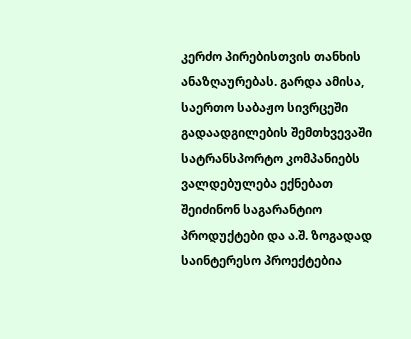კერძო პირებისთვის თანხის ანაზღაურებას. გარდა ამისა, საერთო საბაჟო სივრცეში გადაადგილების შემთხვევაში სატრანსპორტო კომპანიებს ვალდებულება ექნებათ შეიძინონ საგარანტიო პროდუქტები და ა.შ. ზოგადად საინტერესო პროექტებია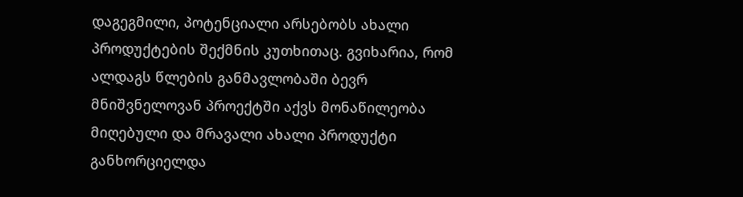დაგეგმილი, პოტენციალი არსებობს ახალი პროდუქტების შექმნის კუთხითაც. გვიხარია, რომ ალდაგს წლების განმავლობაში ბევრ მნიშვნელოვან პროექტში აქვს მონაწილეობა მიღებული და მრავალი ახალი პროდუქტი განხორციელდა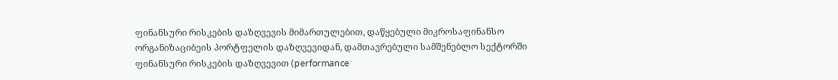ფინანსური რისკების დაზღვევის მიმართულებით, დაწყებული მიკროსაფინანსო ორგანიზაციბეის პორტფელის დაზღვევიდან, დამთავრებული სამშენებლო სექტორში ფინანსური რისკების დაზღვევით (performance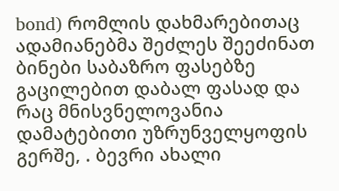bond) რომლის დახმარებითაც ადამიანებმა შეძლეს შეეძინათ ბინები საბაზრო ფასებზე გაცილებით დაბალ ფასად და რაც მნისვნელოვანია დამატებითი უზრუნველყოფის გერშე, . ბევრი ახალი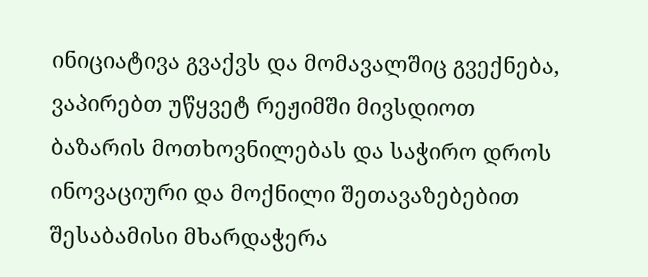ინიციატივა გვაქვს და მომავალშიც გვექნება,  ვაპირებთ უწყვეტ რეჟიმში მივსდიოთ ბაზარის მოთხოვნილებას და საჭირო დროს ინოვაციური და მოქნილი შეთავაზებებით შესაბამისი მხარდაჭერა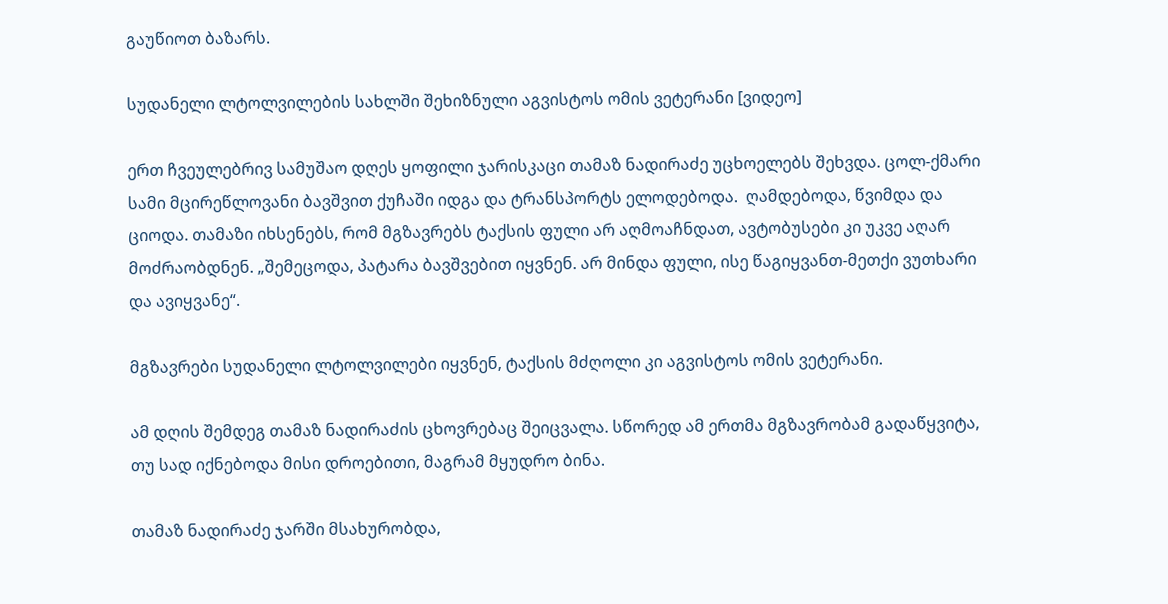გაუწიოთ ბაზარს.

სუდანელი ლტოლვილების სახლში შეხიზნული აგვისტოს ომის ვეტერანი [ვიდეო]

ერთ ჩვეულებრივ სამუშაო დღეს ყოფილი ჯარისკაცი თამაზ ნადირაძე უცხოელებს შეხვდა. ცოლ-ქმარი სამი მცირეწლოვანი ბავშვით ქუჩაში იდგა და ტრანსპორტს ელოდებოდა.  ღამდებოდა, წვიმდა და ციოდა. თამაზი იხსენებს, რომ მგზავრებს ტაქსის ფული არ აღმოაჩნდათ, ავტობუსები კი უკვე აღარ მოძრაობდნენ. „შემეცოდა, პატარა ბავშვებით იყვნენ. არ მინდა ფული, ისე წაგიყვანთ-მეთქი ვუთხარი და ავიყვანე“.

მგზავრები სუდანელი ლტოლვილები იყვნენ, ტაქსის მძღოლი კი აგვისტოს ომის ვეტერანი.

ამ დღის შემდეგ თამაზ ნადირაძის ცხოვრებაც შეიცვალა. სწორედ ამ ერთმა მგზავრობამ გადაწყვიტა, თუ სად იქნებოდა მისი დროებითი, მაგრამ მყუდრო ბინა.

თამაზ ნადირაძე ჯარში მსახურობდა,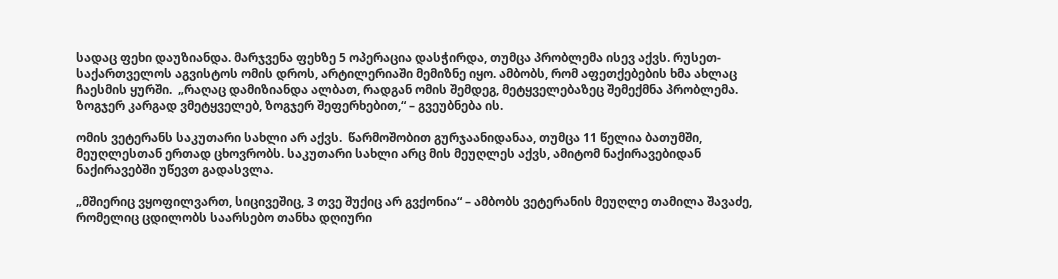სადაც ფეხი დაუზიანდა. მარჯვენა ფეხზე 5 ოპერაცია დასჭირდა, თუმცა პრობლემა ისევ აქვს. რუსეთ-საქართველოს აგვისტოს ომის დროს, არტილერიაში მემიზნე იყო. ამბობს, რომ აფეთქებების ხმა ახლაც ჩაესმის ყურში.  „რაღაც დამიზიანდა ალბათ, რადგან ომის შემდეგ, მეტყველებაზეც შემექმნა პრობლემა. ზოგჯერ კარგად ვმეტყველებ, ზოგჯერ შეფერხებით,“ – გვეუბნება ის.

ომის ვეტერანს საკუთარი სახლი არ აქვს.  წარმოშობით გურჯაანიდანაა, თუმცა 11 წელია ბათუმში, მეუღლესთან ერთად ცხოვრობს. საკუთარი სახლი არც მის მეუღლეს აქვს, ამიტომ ნაქირავებიდან ნაქირავებში უწევთ გადასვლა.

„მშიერიც ვყოფილვართ, სიცივეშიც, 3 თვე შუქიც არ გვქონია“ – ამბობს ვეტერანის მეუღლე თამილა შავაძე, რომელიც ცდილობს საარსებო თანხა დღიური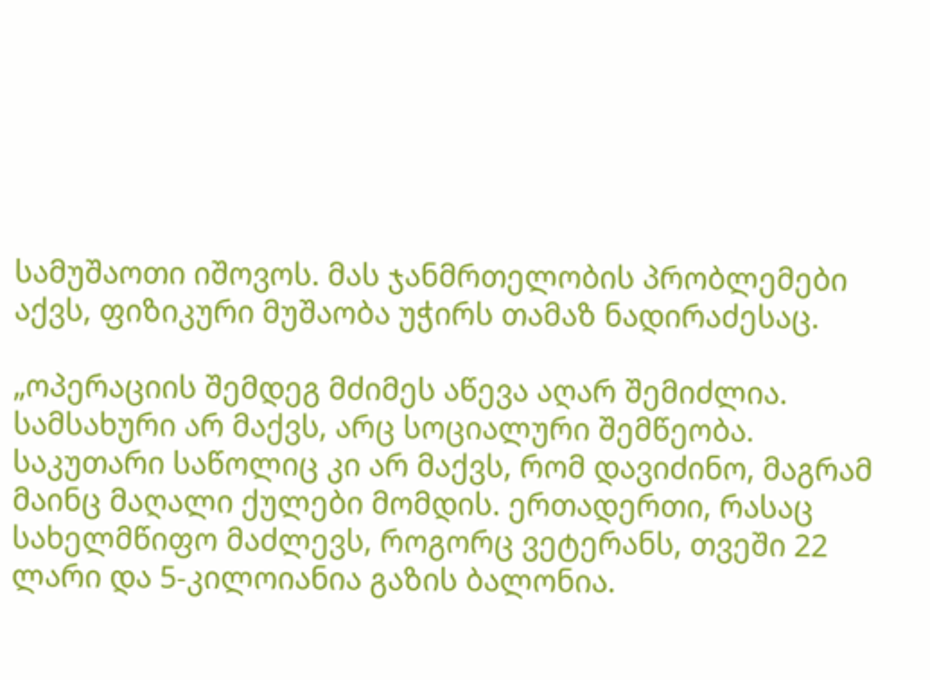სამუშაოთი იშოვოს. მას ჯანმრთელობის პრობლემები აქვს, ფიზიკური მუშაობა უჭირს თამაზ ნადირაძესაც.

„ოპერაციის შემდეგ მძიმეს აწევა აღარ შემიძლია. სამსახური არ მაქვს, არც სოციალური შემწეობა. საკუთარი საწოლიც კი არ მაქვს, რომ დავიძინო, მაგრამ მაინც მაღალი ქულები მომდის. ერთადერთი, რასაც სახელმწიფო მაძლევს, როგორც ვეტერანს, თვეში 22 ლარი და 5-კილოიანია გაზის ბალონია.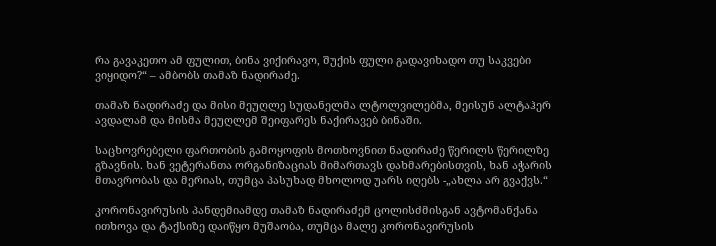რა გავაკეთო ამ ფულით, ბინა ვიქირავო, შუქის ფული გადავიხადო თუ საკვები ვიყიდო?“ – ამბობს თამაზ ნადირაძე.

თამაზ ნადირაძე და მისი მეუღლე სუდანელმა ლტოლვილებმა, მეისუნ ალტაჰერ ავდალამ და მისმა მეუღლემ შეიფარეს ნაქირავებ ბინაში.

საცხოვრებელი ფართობის გამოყოფის მოთხოვნით ნადირაძე წერილს წერილზე გზავნის. ხან ვეტერანთა ორგანიზაციას მიმართავს დახმარებისთვის, ხან აჭარის მთავრობას და მერიას, თუმცა პასუხად მხოლოდ უარს იღებს -„ახლა არ გვაქვს.“

კორონავირუსის პანდემიამდე თამაზ ნადირაძემ ცოლისძმისგან ავტომანქანა ითხოვა და ტაქსიზე დაიწყო მუშაობა, თუმცა მალე კორონავირუსის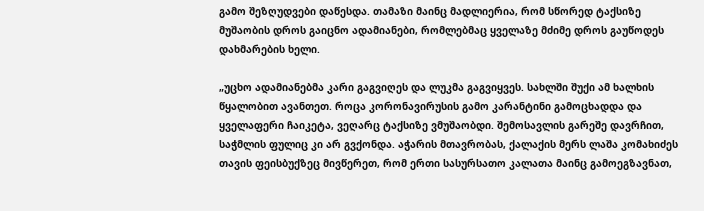გამო შეზღუდვები დაწესდა. თამაზი მაინც მადლიერია, რომ სწორედ ტაქსიზე მუშაობის დროს გაიცნო ადამიანები, რომლებმაც ყველაზე მძიმე დროს გაუწოდეს დახმარების ხელი.

„უცხო ადამიანებმა კარი გაგვიღეს და ლუკმა გაგვიყვეს. სახლში შუქი ამ ხალხის წყალობით ავანთეთ. როცა კორონავირუსის გამო კარანტინი გამოცხადდა და ყველაფერი ჩაიკეტა, ვეღარც ტაქსიზე ვმუშაობდი. შემოსავლის გარეშე დავრჩით, საჭმლის ფულიც კი არ გვქონდა. აჭარის მთავრობას, ქალაქის მერს ლაშა კომახიძეს თავის ფეისბუქზეც მივწერეთ, რომ ერთი სასურსათო კალათა მაინც გამოეგზავნათ,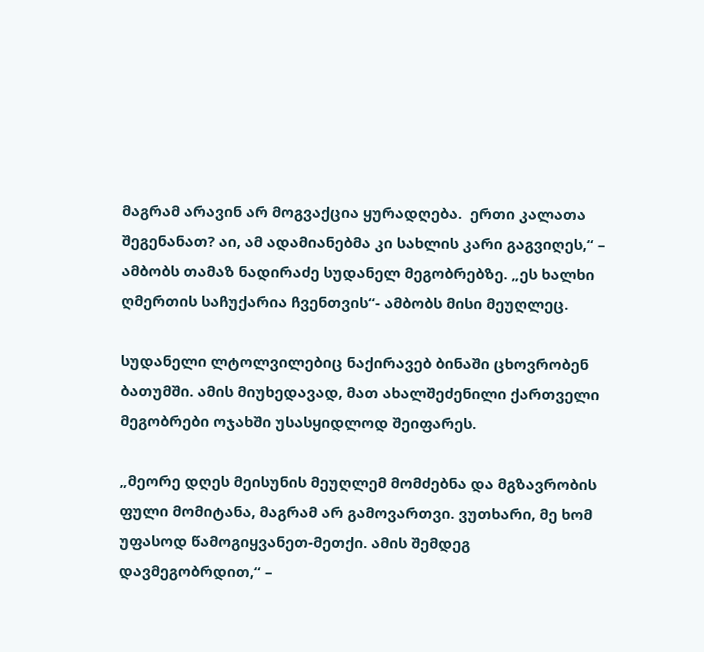მაგრამ არავინ არ მოგვაქცია ყურადღება.  ერთი კალათა შეგენანათ? აი, ამ ადამიანებმა კი სახლის კარი გაგვიღეს,“ – ამბობს თამაზ ნადირაძე სუდანელ მეგობრებზე. „ეს ხალხი ღმერთის საჩუქარია ჩვენთვის“- ამბობს მისი მეუღლეც.

სუდანელი ლტოლვილებიც ნაქირავებ ბინაში ცხოვრობენ ბათუმში. ამის მიუხედავად, მათ ახალშეძენილი ქართველი მეგობრები ოჯახში უსასყიდლოდ შეიფარეს.

„მეორე დღეს მეისუნის მეუღლემ მომძებნა და მგზავრობის ფული მომიტანა, მაგრამ არ გამოვართვი. ვუთხარი, მე ხომ უფასოდ წამოგიყვანეთ-მეთქი. ამის შემდეგ დავმეგობრდით,“ –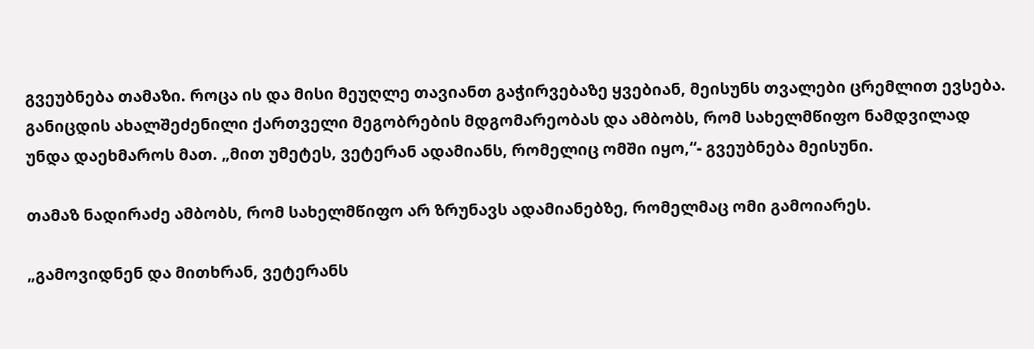გვეუბნება თამაზი. როცა ის და მისი მეუღლე თავიანთ გაჭირვებაზე ყვებიან, მეისუნს თვალები ცრემლით ევსება. განიცდის ახალშეძენილი ქართველი მეგობრების მდგომარეობას და ამბობს, რომ სახელმწიფო ნამდვილად უნდა დაეხმაროს მათ. „მით უმეტეს, ვეტერან ადამიანს, რომელიც ომში იყო,“- გვეუბნება მეისუნი.

თამაზ ნადირაძე ამბობს, რომ სახელმწიფო არ ზრუნავს ადამიანებზე, რომელმაც ომი გამოიარეს.

„გამოვიდნენ და მითხრან, ვეტერანს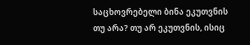საცხოვრებელი ბინა ეკუთვნის თუ არა? თუ არ ეკუთვნის, ისიც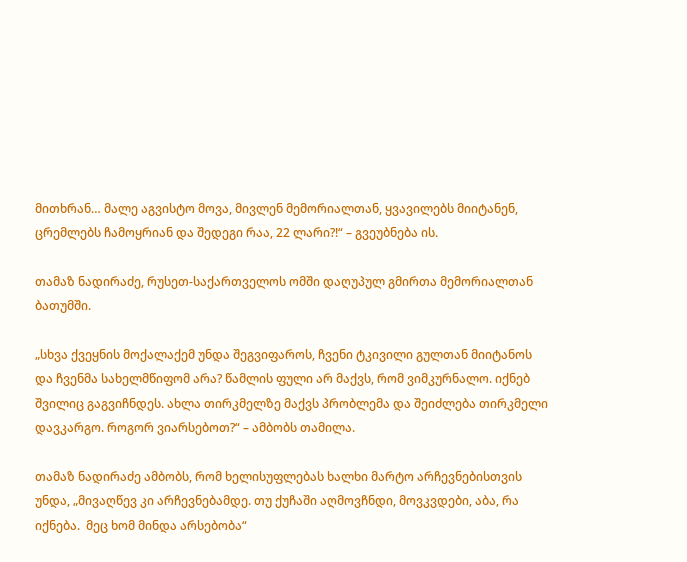მითხრან… მალე აგვისტო მოვა, მივლენ მემორიალთან, ყვავილებს მიიტანენ, ცრემლებს ჩამოყრიან და შედეგი რაა, 22 ლარი?!“ – გვეუბნება ის.

თამაზ ნადირაძე, რუსეთ-საქართველოს ომში დაღუპულ გმირთა მემორიალთან ბათუმში.

„სხვა ქვეყნის მოქალაქემ უნდა შეგვიფაროს, ჩვენი ტკივილი გულთან მიიტანოს და ჩვენმა სახელმწიფომ არა? წამლის ფული არ მაქვს, რომ ვიმკურნალო. იქნებ შვილიც გაგვიჩნდეს. ახლა თირკმელზე მაქვს პრობლემა და შეიძლება თირკმელი დავკარგო. როგორ ვიარსებოთ?“ – ამბობს თამილა.

თამაზ ნადირაძე ამბობს, რომ ხელისუფლებას ხალხი მარტო არჩევნებისთვის უნდა, „მივაღწევ კი არჩევნებამდე. თუ ქუჩაში აღმოვჩნდი, მოვკვდები, აბა, რა იქნება.  მეც ხომ მინდა არსებობა“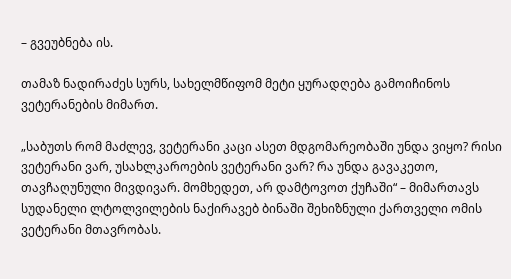– გვეუბნება ის.

თამაზ ნადირაძეს სურს, სახელმწიფომ მეტი ყურადღება გამოიჩინოს ვეტერანების მიმართ.

„საბუთს რომ მაძლევ, ვეტერანი კაცი ასეთ მდგომარეობაში უნდა ვიყო? რისი ვეტერანი ვარ, უსახლკაროების ვეტერანი ვარ? რა უნდა გავაკეთო, თავჩაღუნული მივდივარ. მომხედეთ, არ დამტოვოთ ქუჩაში“ – მიმართავს სუდანელი ლტოლვილების ნაქირავებ ბინაში შეხიზნული ქართველი ომის ვეტერანი მთავრობას.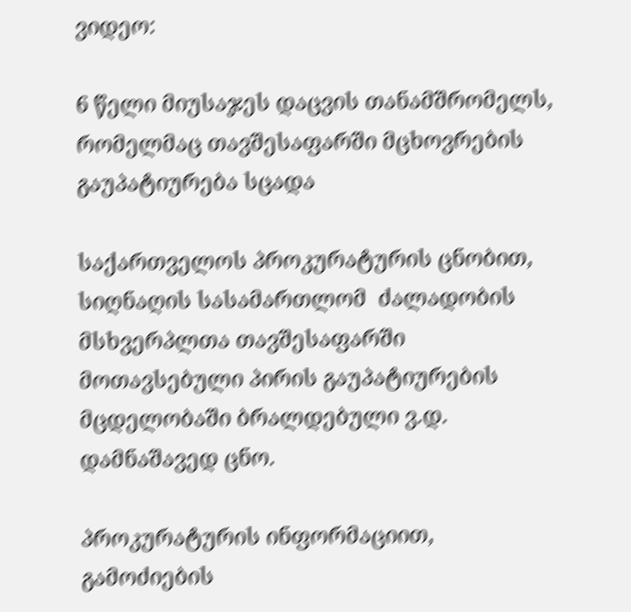ვიდეო:

6 წელი მიუსაჯეს დაცვის თანამშრომელს, რომელმაც თავშესაფარში მცხოვრების გაუპატიურება სცადა

საქართველოს პროკურატურის ცნობით, სიღნაღის სასამართლომ  ძალადობის მსხვერპლთა თავშესაფარში მოთავსებული პირის გაუპატიურების მცდელობაში ბრალდებული ვ.დ. დამნაშავედ ცნო.

პროკურატურის ინფორმაციით, გამოძიების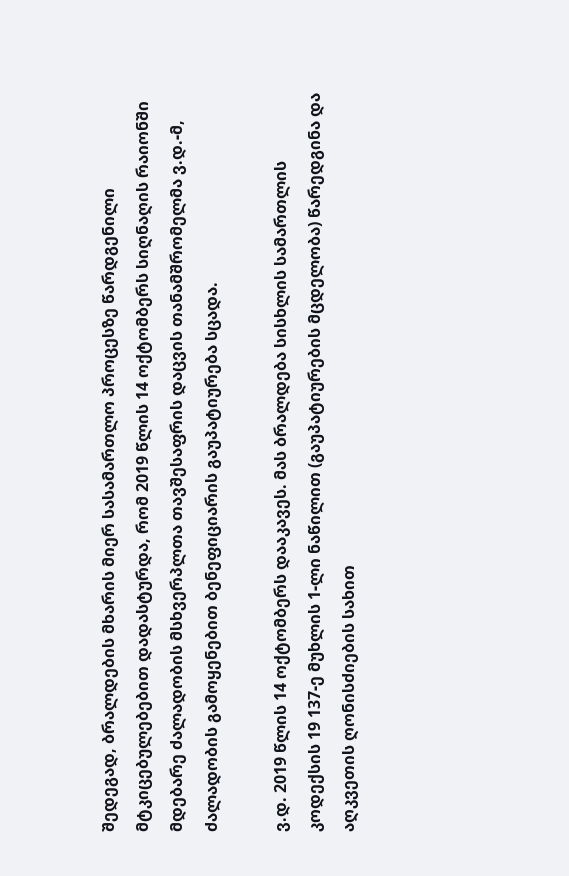შედეგად, ბრალდების მხარის მიერ სასამართლო პროცესზე წარდგენილი მტკიცებულებებით დადასტურდა, რომ 2019 წლის 14 ოქტომბერს სიღნაღის რაიონში მდებარე ძალადობის მსხვერპლთა თავშესაფრის დაცვის თანამშრომელმა ვ.დ.-მ, ძალადობის გამოყენებით ბენეფიციარის გაუპატიურება სცადა.

ვ.დ. 2019 წლის 14 ოქტომბერს დააკავეს. მას ბრალდება სისხლის სამართლის კოდექსის 19 137-ე მუხლის 1-ლი ნაწილით (გაუპატიურების მცდელობა) წარედგინა და აღკვეთის ღონისძიების სახით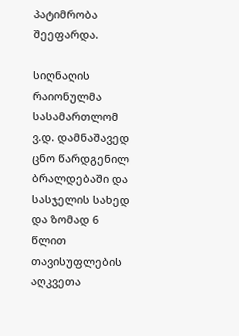პატიმრობა შეეფარდა.

სიღნაღის რაიონულმა სასამართლომ ვ.დ. დამნაშავედ ცნო წარდგენილ ბრალდებაში და სასჯელის სახედ და ზომად 6 წლით თავისუფლების აღკვეთა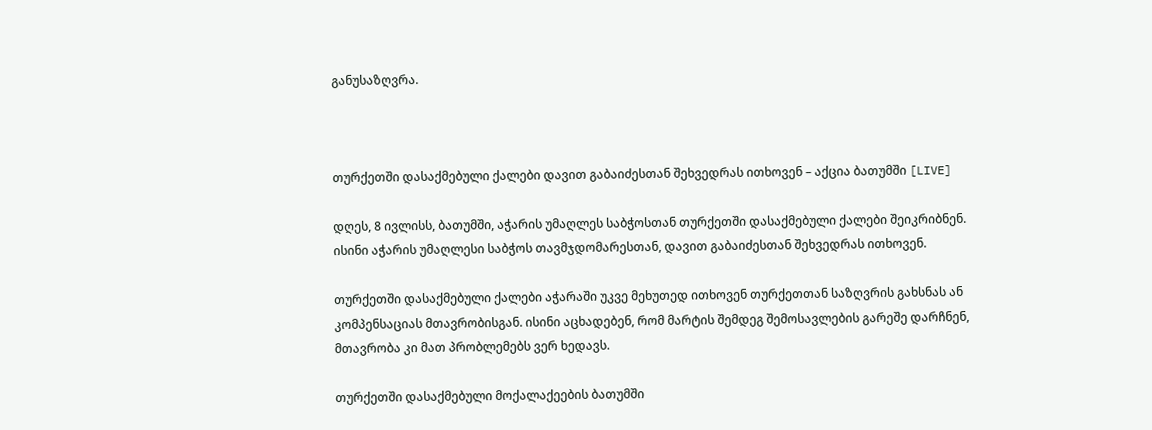განუსაზღვრა.



თურქეთში დასაქმებული ქალები დავით გაბაიძესთან შეხვედრას ითხოვენ – აქცია ბათუმში [LIVE]

დღეს, 8 ივლისს, ბათუმში, აჭარის უმაღლეს საბჭოსთან თურქეთში დასაქმებული ქალები შეიკრიბნენ. ისინი აჭარის უმაღლესი საბჭოს თავმჯდომარესთან, დავით გაბაიძესთან შეხვედრას ითხოვენ.

თურქეთში დასაქმებული ქალები აჭარაში უკვე მეხუთედ ითხოვენ თურქეთთან საზღვრის გახსნას ან კომპენსაციას მთავრობისგან. ისინი აცხადებენ, რომ მარტის შემდეგ შემოსავლების გარეშე დარჩნენ, მთავრობა კი მათ პრობლემებს ვერ ხედავს.

თურქეთში დასაქმებული მოქალაქეების ბათუმში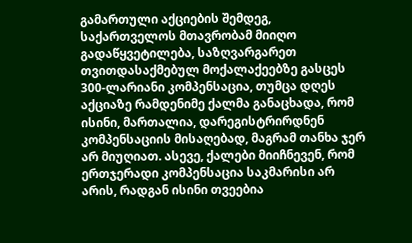გამართული აქციების შემდეგ, საქართველოს მთავრობამ მიიღო გადაწყვეტილება, საზღვარგარეთ თვითდასაქმებულ მოქალაქეებზე გასცეს 300-ლარიანი კომპენსაცია, თუმცა დღეს აქციაზე რამდენიმე ქალმა განაცხადა, რომ ისინი, მართალია, დარეგისტრირდნენ კომპენსაციის მისაღებად, მაგრამ თანხა ჯერ არ მიუღიათ. ასევე, ქალები მიიჩნევენ, რომ ერთჯერადი კომპენსაცია საკმარისი არ არის, რადგან ისინი თვეებია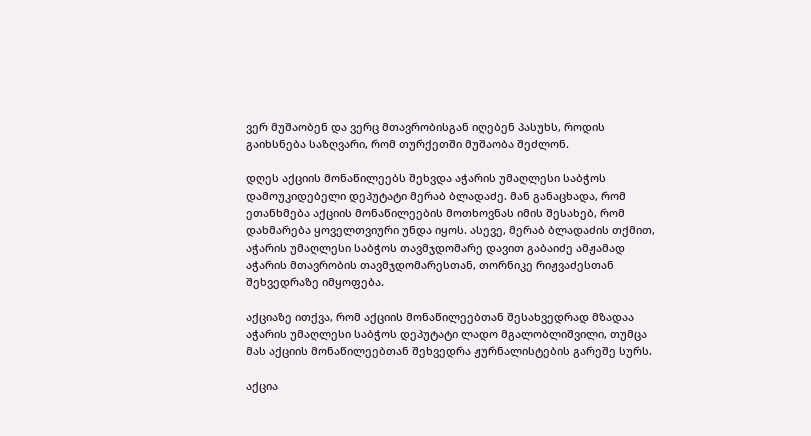ვერ მუშაობენ და ვერც მთავრობისგან იღებენ პასუხს, როდის გაიხსნება საზღვარი, რომ თურქეთში მუშაობა შეძლონ.

დღეს აქციის მონაწილეებს შეხვდა აჭარის უმაღლესი საბჭოს დამოუკიდებელი დეპუტატი მერაბ ბლადაძე. მან განაცხადა, რომ ეთანხმება აქციის მონაწილეების მოთხოვნას იმის შესახებ, რომ დახმარება ყოველთვიური უნდა იყოს. ასევე, მერაბ ბლადაძის თქმით, აჭარის უმაღლესი საბჭოს თავმჯდომარე დავით გაბაიძე ამჟამად აჭარის მთავრობის თავმჯდომარესთან, თორნიკე რიჟვაძესთან შეხვედრაზე იმყოფება.

აქციაზე ითქვა, რომ აქციის მონაწილეებთან შესახვედრად მზადაა აჭარის უმაღლესი საბჭოს დეპუტატი ლადო მგალობლიშვილი, თუმცა მას აქციის მონაწილეებთან შეხვედრა ჟურნალისტების გარეშე სურს.

აქცია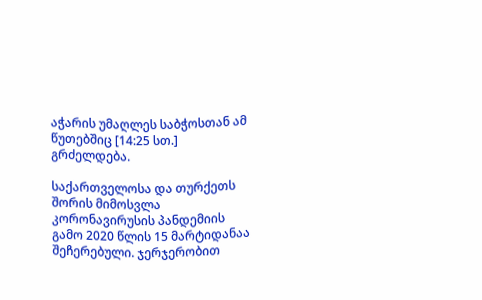აჭარის უმაღლეს საბჭოსთან ამ წუთებშიც [14:25 სთ.] გრძელდება.

საქართველოსა და თურქეთს შორის მიმოსვლა კორონავირუსის პანდემიის გამო 2020 წლის 15 მარტიდანაა შეჩერებული. ჯერჯერობით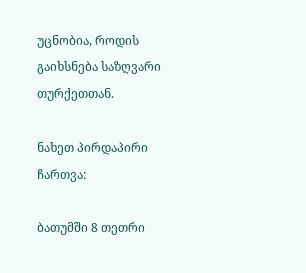უცნობია, როდის გაიხსნება საზღვარი თურქეთთან.

ნახეთ პირდაპირი ჩართვა:

ბათუმში 8 თეთრი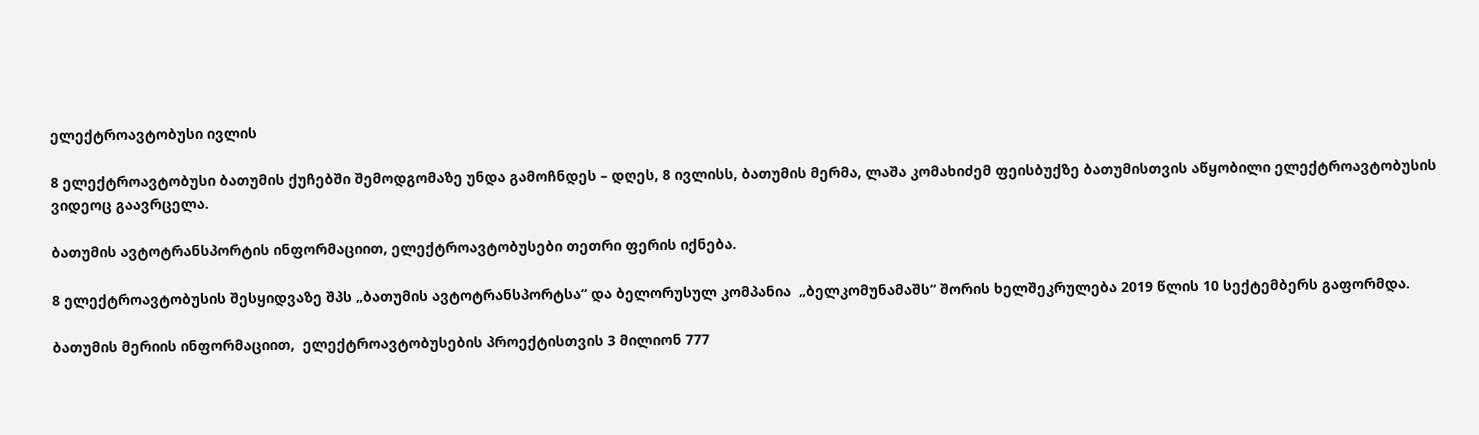ელექტროავტობუსი ივლის

8 ელექტროავტობუსი ბათუმის ქუჩებში შემოდგომაზე უნდა გამოჩნდეს – დღეს, 8 ივლისს, ბათუმის მერმა, ლაშა კომახიძემ ფეისბუქზე ბათუმისთვის აწყობილი ელექტროავტობუსის ვიდეოც გაავრცელა.

ბათუმის ავტოტრანსპორტის ინფორმაციით, ელექტროავტობუსები თეთრი ფერის იქნება.

8 ელექტროავტობუსის შესყიდვაზე შპს „ბათუმის ავტოტრანსპორტსა“ და ბელორუსულ კომპანია  „ბელკომუნამაშს“ შორის ხელშეკრულება 2019 წლის 10 სექტემბერს გაფორმდა.

ბათუმის მერიის ინფორმაციით,  ელექტროავტობუსების პროექტისთვის 3 მილიონ 777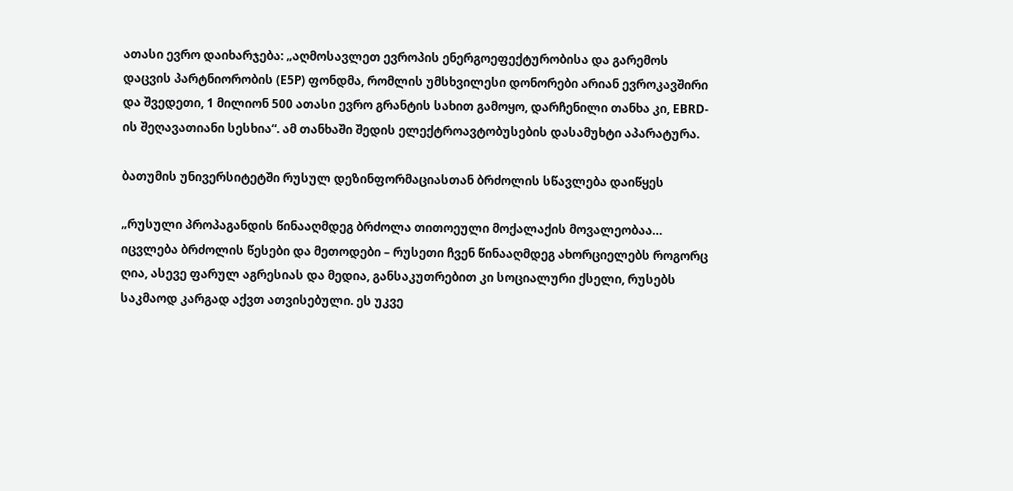ათასი ევრო დაიხარჯება: „აღმოსავლეთ ევროპის ენერგოეფექტურობისა და გარემოს დაცვის პარტნიორობის (E5P) ფონდმა, რომლის უმსხვილესი დონორები არიან ევროკავშირი და შვედეთი, 1 მილიონ 500 ათასი ევრო გრანტის სახით გამოყო, დარჩენილი თანხა კი, EBRD-ის შეღავათიანი სესხია“. ამ თანხაში შედის ელექტროავტობუსების დასამუხტი აპარატურა.

ბათუმის უნივერსიტეტში რუსულ დეზინფორმაციასთან ბრძოლის სწავლება დაიწყეს

„რუსული პროპაგანდის წინააღმდეგ ბრძოლა თითოეული მოქალაქის მოვალეობაა… იცვლება ბრძოლის წესები და მეთოდები – რუსეთი ჩვენ წინააღმდეგ ახორციელებს როგორც ღია, ასევე ფარულ აგრესიას და მედია, განსაკუთრებით კი სოციალური ქსელი, რუსებს საკმაოდ კარგად აქვთ ათვისებული. ეს უკვე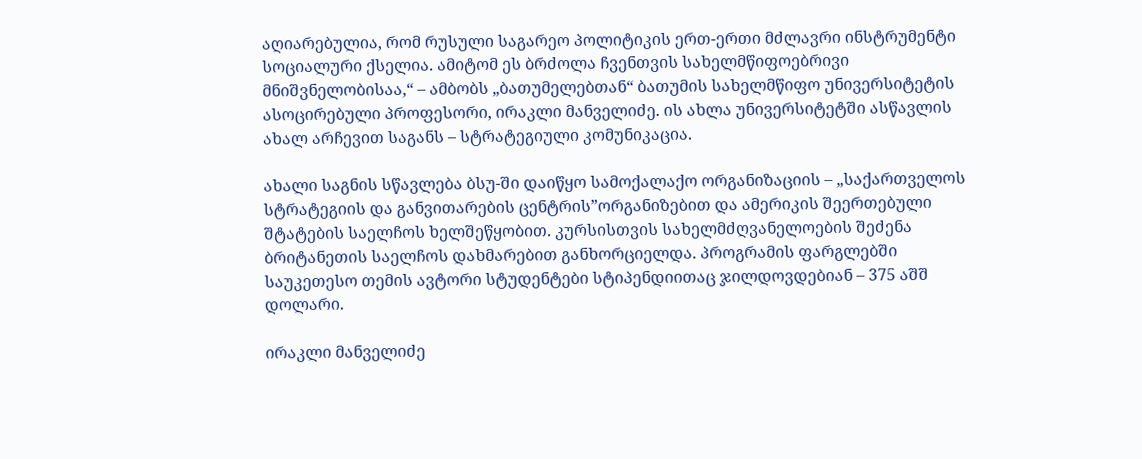აღიარებულია, რომ რუსული საგარეო პოლიტიკის ერთ-ერთი მძლავრი ინსტრუმენტი სოციალური ქსელია. ამიტომ ეს ბრძოლა ჩვენთვის სახელმწიფოებრივი მნიშვნელობისაა,“ – ამბობს „ბათუმელებთან“ ბათუმის სახელმწიფო უნივერსიტეტის ასოცირებული პროფესორი, ირაკლი მანველიძე. ის ახლა უნივერსიტეტში ასწავლის ახალ არჩევით საგანს – სტრატეგიული კომუნიკაცია.

ახალი საგნის სწავლება ბსუ-ში დაიწყო სამოქალაქო ორგანიზაციის – „საქართველოს სტრატეგიის და განვითარების ცენტრის”ორგანიზებით და ამერიკის შეერთებული შტატების საელჩოს ხელშეწყობით. კურსისთვის სახელმძღვანელოების შეძენა ბრიტანეთის საელჩოს დახმარებით განხორციელდა. პროგრამის ფარგლებში საუკეთესო თემის ავტორი სტუდენტები სტიპენდიითაც ჯილდოვდებიან – 375 აშშ დოლარი.

ირაკლი მანველიძე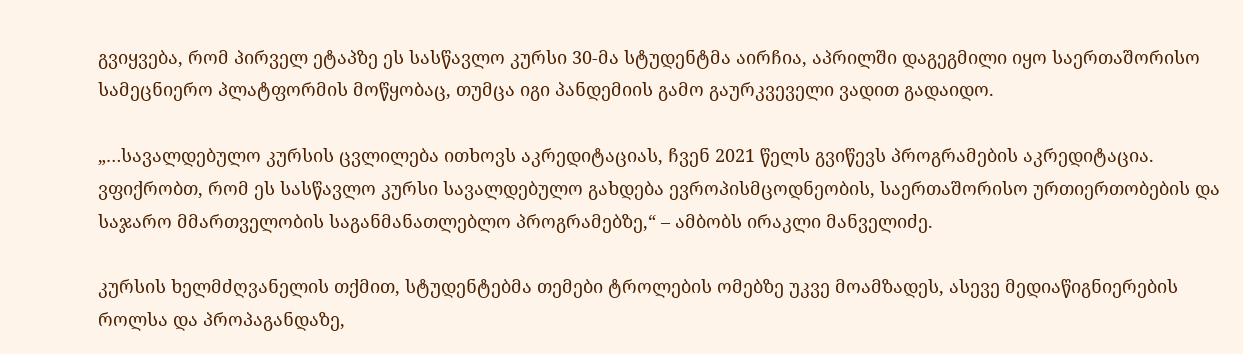გვიყვება, რომ პირველ ეტაპზე ეს სასწავლო კურსი 30-მა სტუდენტმა აირჩია, აპრილში დაგეგმილი იყო საერთაშორისო სამეცნიერო პლატფორმის მოწყობაც, თუმცა იგი პანდემიის გამო გაურკვეველი ვადით გადაიდო.

„…სავალდებულო კურსის ცვლილება ითხოვს აკრედიტაციას, ჩვენ 2021 წელს გვიწევს პროგრამების აკრედიტაცია. ვფიქრობთ, რომ ეს სასწავლო კურსი სავალდებულო გახდება ევროპისმცოდნეობის, საერთაშორისო ურთიერთობების და საჯარო მმართველობის საგანმანათლებლო პროგრამებზე,“ – ამბობს ირაკლი მანველიძე.

კურსის ხელმძღვანელის თქმით, სტუდენტებმა თემები ტროლების ომებზე უკვე მოამზადეს, ასევე მედიაწიგნიერების როლსა და პროპაგანდაზე,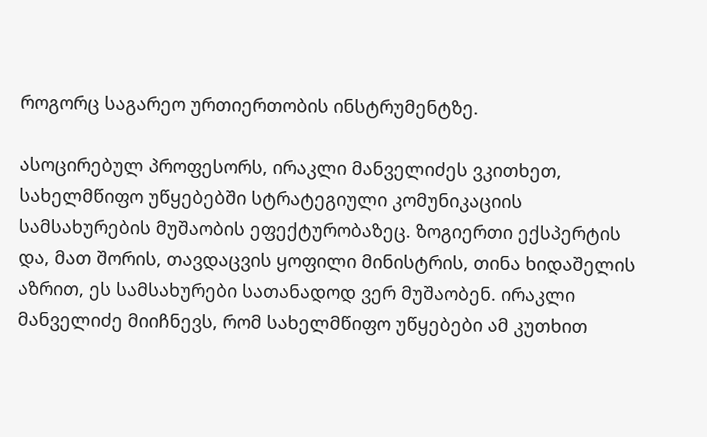როგორც საგარეო ურთიერთობის ინსტრუმენტზე.

ასოცირებულ პროფესორს, ირაკლი მანველიძეს ვკითხეთ, სახელმწიფო უწყებებში სტრატეგიული კომუნიკაციის სამსახურების მუშაობის ეფექტურობაზეც. ზოგიერთი ექსპერტის და, მათ შორის, თავდაცვის ყოფილი მინისტრის, თინა ხიდაშელის აზრით, ეს სამსახურები სათანადოდ ვერ მუშაობენ. ირაკლი მანველიძე მიიჩნევს, რომ სახელმწიფო უწყებები ამ კუთხით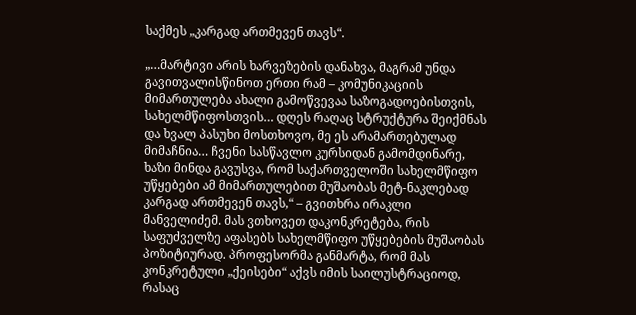საქმეს „კარგად ართმევენ თავს“.

„…მარტივი არის ხარვეზების დანახვა, მაგრამ უნდა გავითვალისწინოთ ერთი რამ – კომუნიკაციის მიმართულება ახალი გამოწვევაა საზოგადოებისთვის, სახელმწიფოსთვის… დღეს რაღაც სტრუქტურა შეიქმნას და ხვალ პასუხი მოსთხოვო, მე ეს არამართებულად მიმაჩნია… ჩვენი სასწავლო კურსიდან გამომდინარე, ხაზი მინდა გავუსვა, რომ საქართველოში სახელმწიფო უწყებები ამ მიმართულებით მუშაობას მეტ-ნაკლებად კარგად ართმევენ თავს,“ – გვითხრა ირაკლი მანველიძემ. მას ვთხოვეთ დაკონკრეტება, რის საფუძველზე აფასებს სახელმწიფო უწყებების მუშაობას პოზიტიურად. პროფესორმა განმარტა, რომ მას კონკრეტული „ქეისები“ აქვს იმის საილუსტრაციოდ, რასაც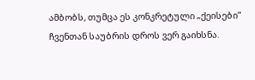ამბობს, თუმცა ეს კონკრეტული „ქეისები“ ჩვენთან საუბრის დროს ვერ გაიხსნა.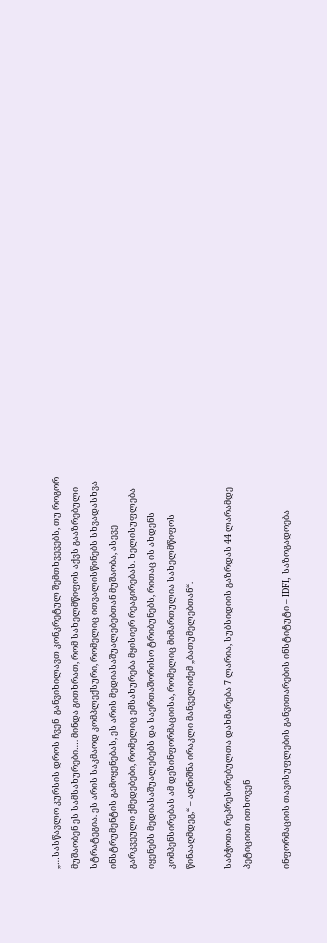„…სასწავლო კურსის დროს ჩვენ  განვიხილავთ კონკრეტულ შემთხვევებს, თუ როგორ მუშაობენ ეს სამსახურები…. მინდა გითხრათ, რომ სახელმწიფოს აქვს გააზრებული სტრატეგია. ეს არის საკმაოდ კომპლექსური, რომელიც ითვალისწინებს სხვადასხვა ინსტრუმენტის გამოყენებას, ეს არის მედიასაშუალებებთან მუშაობა, ასევე გარკვეული ქმედებები, რომელიც ემსახურება მყისიერ რეაგირებას. ხელისუფლება იყენებს მედიასაშუალებებს და საერთაშორისო ტრიბუნებს, რითაც ის ახდენს კომპენსირებას ამ დეზინფორმაციისა, რომელიც მიმართულია სახელმწიფოს წინააღმდეგ,“ – აღნიშნა ირაკლი მანველიძემ „ბათუმელებთან“.

საბჭოთა რეპრესირებულთა დახმარება 7 ლარია, სუბსიდიის გაზრდას 44 ლარამდე პეტიციით ითხოვენ

ინფორმაციის თავისუფლების განვითარების ინსტიტუტი – IDFI, საზოგადოება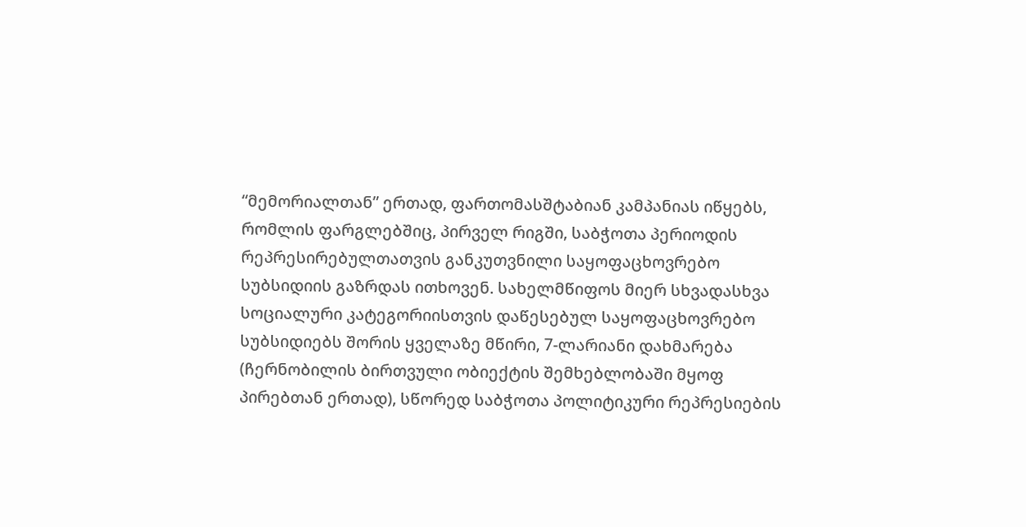“მემორიალთან” ერთად, ფართომასშტაბიან კამპანიას იწყებს, რომლის ფარგლებშიც, პირველ რიგში, საბჭოთა პერიოდის რეპრესირებულთათვის განკუთვნილი საყოფაცხოვრებო სუბსიდიის გაზრდას ითხოვენ. სახელმწიფოს მიერ სხვადასხვა სოციალური კატეგორიისთვის დაწესებულ საყოფაცხოვრებო სუბსიდიებს შორის ყველაზე მწირი, 7-ლარიანი დახმარება (ჩერნობილის ბირთვული ობიექტის შემხებლობაში მყოფ პირებთან ერთად), სწორედ საბჭოთა პოლიტიკური რეპრესიების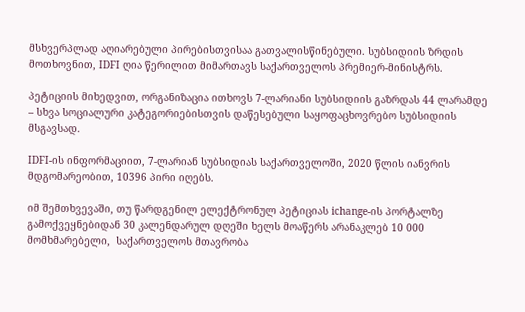მსხვერპლად აღიარებული პირებისთვისაა გათვალისწინებული. სუბსიდიის ზრდის მოთხოვნით, IDFI ღია წერილით მიმართავს საქართველოს პრემიერ-მინისტრს.

პეტიციის მიხედვით, ორგანიზაცია ითხოვს 7-ლარიანი სუბსიდიის გაზრდას 44 ლარამდე – სხვა სოციალური კატეგორიებისთვის დაწესებული საყოფაცხოვრებო სუბსიდიის მსგავსად.

IDFI-ის ინფორმაციით, 7-ლარიან სუბსიდიას საქართველოში, 2020 წლის იანვრის მდგომარეობით, 10396 პირი იღებს.

იმ შემთხვევაში, თუ წარდგენილ ელექტრონულ პეტიციას ichange-ის პორტალზე გამოქვეყნებიდან 30 კალენდარულ დღეში ხელს მოაწერს არანაკლებ 10 000 მომხმარებელი,  საქართველოს მთავრობა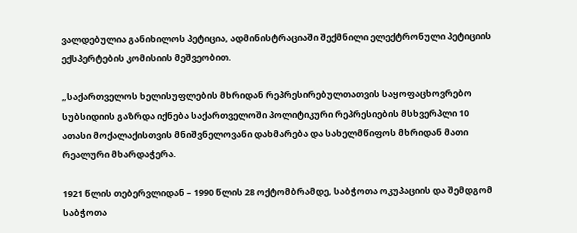ვალდებულია განიხილოს პეტიცია, ადმინისტრაციაში შექმნილი ელექტრონული პეტიციის ექსპერტების კომისიის მეშვეობით.

„საქართველოს ხელისუფლების მხრიდან რეპრესირებულთათვის საყოფაცხოვრებო სუბსიდიის გაზრდა იქნება საქართველოში პოლიტიკური რეპრესიების მსხვერპლი 10 ათასი მოქალაქისთვის მნიშვნელოვანი დახმარება და სახელმწიფოს მხრიდან მათი რეალური მხარდაჭერა.

1921 წლის თებერვლიდან – 1990 წლის 28 ოქტომბრამდე, საბჭოთა ოკუპაციის და შემდგომ საბჭოთა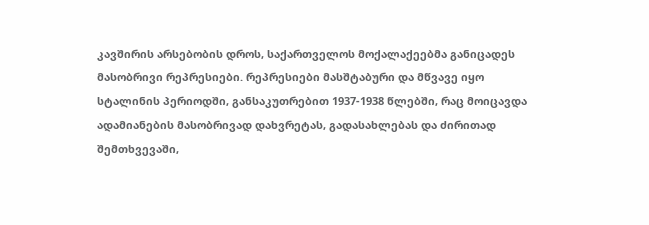კავშირის არსებობის დროს, საქართველოს მოქალაქეებმა განიცადეს მასობრივი რეპრესიები. რეპრესიები მასშტაბური და მწვავე იყო სტალინის პერიოდში, განსაკუთრებით 1937-1938 წლებში, რაც მოიცავდა ადამიანების მასობრივად დახვრეტას, გადასახლებას და ძირითად შემთხვევაში,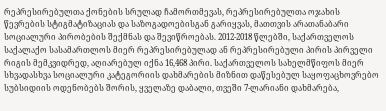რეპრესირებულთა ქონების სრულად ჩამორთმევას, რეპრესირებულთა ოჯახის წევრების სტიგმატიზაციას და საზოგადოებისგან გარიყვას, მათთვის არათანაბარი სოციალური პირობების შექმნას და შევიწროებას. 2012-2018 წლებში, საქართველოს საქალაქო სასამართლოს მიერ რეპრესირებულად ან რეპრესირებული პირის პირველი რიგის მემკვიდრედ, აღიარებულ იქნა 16,468 პირი. საქართველოს სახელმწიფოს მიერ სხვადასხვა სოციალური კატეგორიის დახმარების მიზნით დაწესებულ საყოფაცხოვრებო სუბსიდიის ოდენობებს შორის, ყველაზე დაბალი, თვეში 7-ლარიანი დახმარება,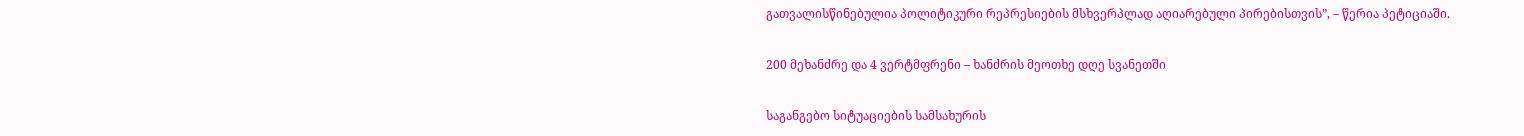გათვალისწინებულია პოლიტიკური რეპრესიების მსხვერპლად აღიარებული პირებისთვის”, – წერია პეტიციაში.

200 მეხანძრე და 4 ვერტმფრენი – ხანძრის მეოთხე დღე სვანეთში

საგანგებო სიტუაციების სამსახურის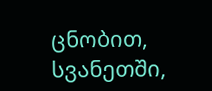ცნობით, სვანეთში,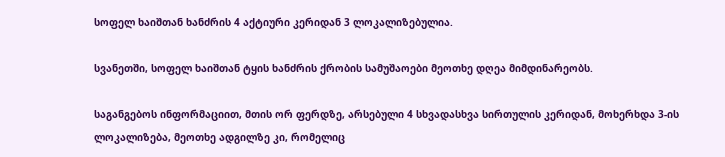სოფელ ხაიშთან ხანძრის 4 აქტიური კერიდან 3 ლოკალიზებულია.

სვანეთში, სოფელ ხაიშთან ტყის ხანძრის ქრობის სამუშაოები მეოთხე დღეა მიმდინარეობს.

საგანგებოს ინფორმაციით, მთის ორ ფერდზე, არსებული 4 სხვადასხვა სირთულის კერიდან, მოხერხდა 3-ის ლოკალიზება, მეოთხე ადგილზე კი, რომელიც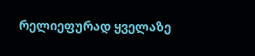რელიეფურად ყველაზე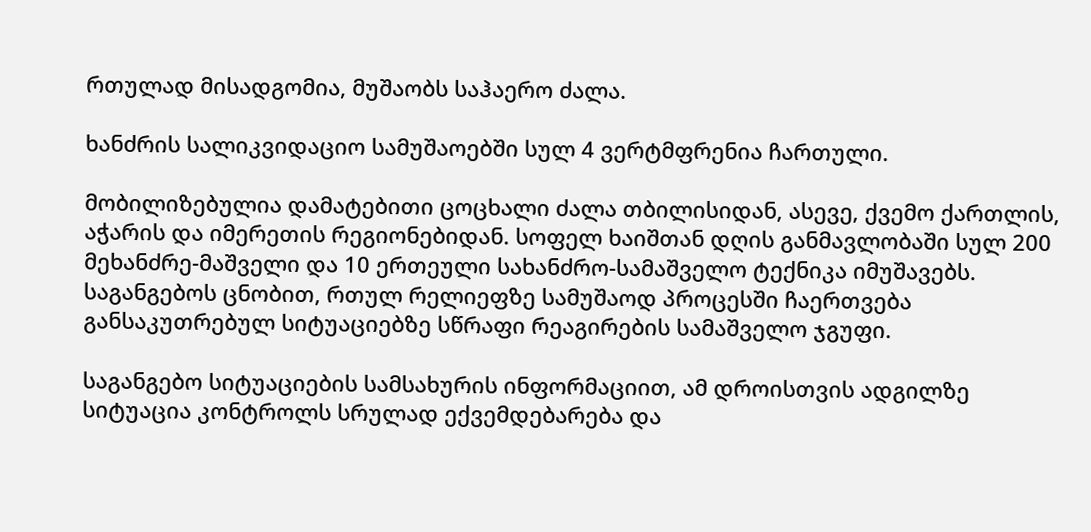რთულად მისადგომია, მუშაობს საჰაერო ძალა.

ხანძრის სალიკვიდაციო სამუშაოებში სულ 4 ვერტმფრენია ჩართული.

მობილიზებულია დამატებითი ცოცხალი ძალა თბილისიდან, ასევე, ქვემო ქართლის, აჭარის და იმერეთის რეგიონებიდან. სოფელ ხაიშთან დღის განმავლობაში სულ 200 მეხანძრე-მაშველი და 10 ერთეული სახანძრო-სამაშველო ტექნიკა იმუშავებს. საგანგებოს ცნობით, რთულ რელიეფზე სამუშაოდ პროცესში ჩაერთვება განსაკუთრებულ სიტუაციებზე სწრაფი რეაგირების სამაშველო ჯგუფი.

საგანგებო სიტუაციების სამსახურის ინფორმაციით, ამ დროისთვის ადგილზე სიტუაცია კონტროლს სრულად ექვემდებარება და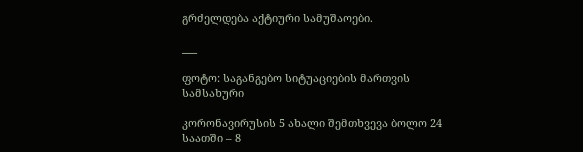გრძელდება აქტიური სამუშაოები.

___

ფოტო: საგანგებო სიტუაციების მართვის სამსახური

კორონავირუსის 5 ახალი შემთხვევა ბოლო 24 საათში – 8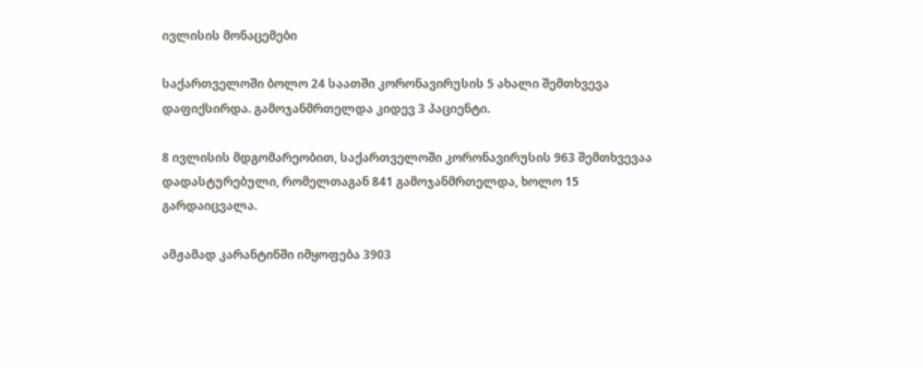ივლისის მონაცემები

საქართველოში ბოლო 24 საათში კორონავირუსის 5 ახალი შემთხვევა დაფიქსირდა. გამოჯანმრთელდა კიდევ 3 პაციენტი.

8 ივლისის მდგომარეობით, საქართველოში კორონავირუსის 963 შემთხვევაა დადასტურებული, რომელთაგან 841 გამოჯანმრთელდა, ხოლო 15 გარდაიცვალა.

ამჟამად კარანტინში იმყოფება 3903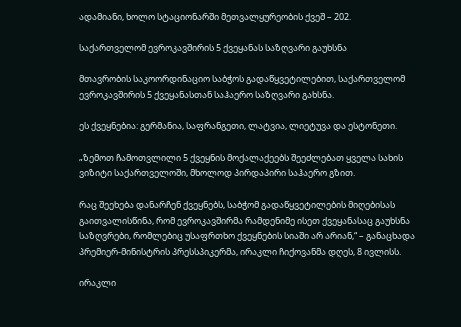ადამიანი, ხოლო სტაციონარში მეთვალყურეობის ქვეშ – 202.

საქართველომ ევროკავშირის 5 ქვეყანას საზღვარი გაუხსნა

მთავრობის საკოორდინაციო საბჭოს გადაწყვეტილებით, საქართველომ ევროკავშირის 5 ქვეყანასთან საჰაერო საზღვარი გახსნა.

ეს ქვეყნებია: გერმანია, საფრანგეთი, ლატვია, ლიეტუვა და ესტონეთი.

„ზემოთ ჩამოთვლილი 5 ქვეყნის მოქალაქეებს შეეძლებათ ყველა სახის ვიზიტი საქართველოში, მხოლოდ პირდაპირი საჰაერო გზით.

რაც შეეხება დანარჩენ ქვეყნებს, საბჭომ გადაწყვეტილების მიღებისას გაითვალისწინა, რომ ევროკავშირმა რამდენიმე ისეთ ქვეყანასაც გაუხსნა საზღვრები, რომლებიც უსაფრთხო ქვეყნების სიაში არ არიან,“ – განაცხადა პრემიერ-მინისტრის პრესსპიკერმა, ირაკლი ჩიქოვანმა დღეს, 8 ივლისს.

ირაკლი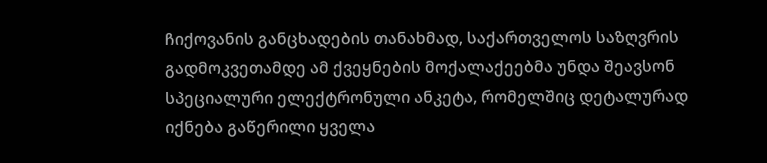ჩიქოვანის განცხადების თანახმად, საქართველოს საზღვრის გადმოკვეთამდე ამ ქვეყნების მოქალაქეებმა უნდა შეავსონ სპეციალური ელექტრონული ანკეტა, რომელშიც დეტალურად იქნება გაწერილი ყველა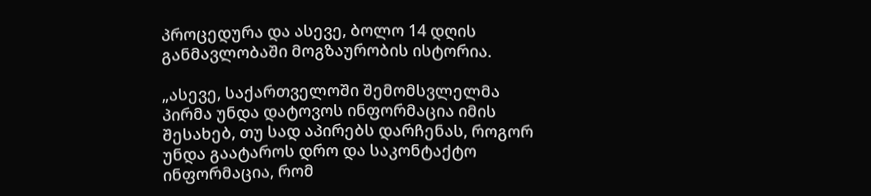პროცედურა და ასევე, ბოლო 14 დღის განმავლობაში მოგზაურობის ისტორია.

„ასევე, საქართველოში შემომსვლელმა პირმა უნდა დატოვოს ინფორმაცია იმის შესახებ, თუ სად აპირებს დარჩენას, როგორ უნდა გაატაროს დრო და საკონტაქტო ინფორმაცია, რომ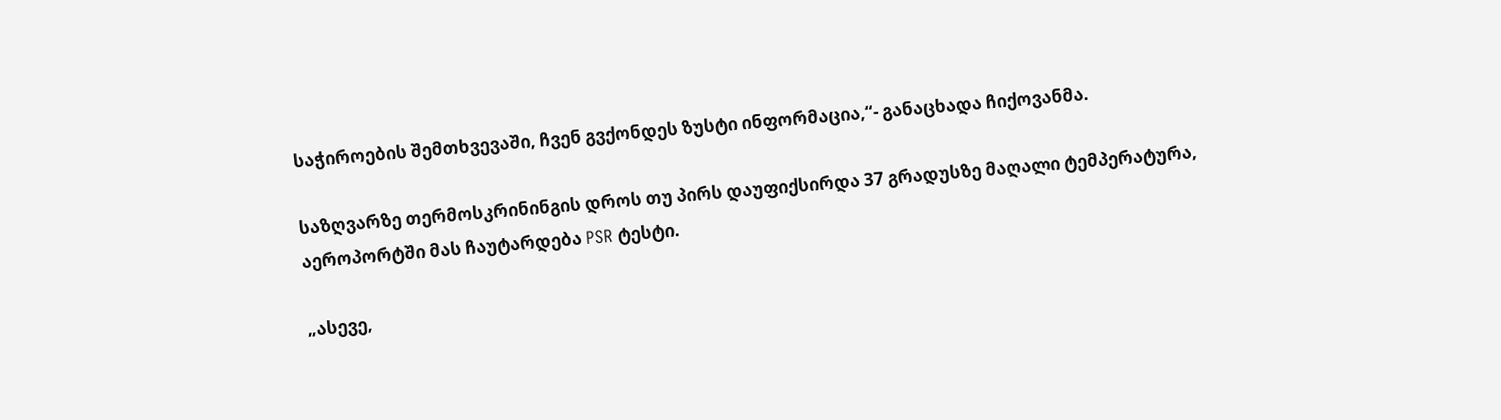საჭიროების შემთხვევაში, ჩვენ გვქონდეს ზუსტი ინფორმაცია,“- განაცხადა ჩიქოვანმა.

საზღვარზე თერმოსკრინინგის დროს თუ პირს დაუფიქსირდა 37 გრადუსზე მაღალი ტემპერატურა, აეროპორტში მას ჩაუტარდება PSR ტესტი.

„ასევე,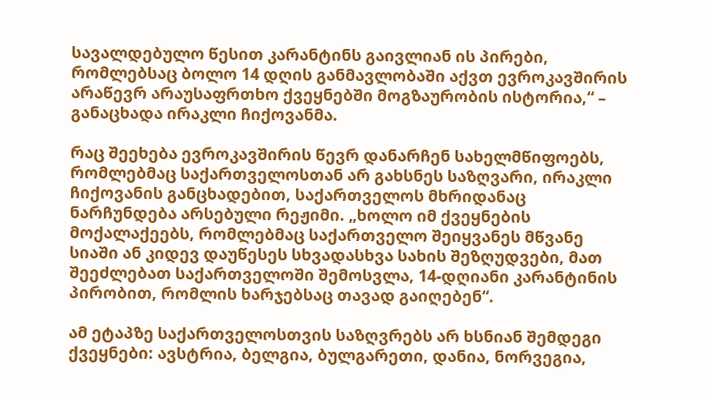სავალდებულო წესით კარანტინს გაივლიან ის პირები, რომლებსაც ბოლო 14 დღის განმავლობაში აქვთ ევროკავშირის არაწევრ არაუსაფრთხო ქვეყნებში მოგზაურობის ისტორია,“ – განაცხადა ირაკლი ჩიქოვანმა.

რაც შეეხება ევროკავშირის წევრ დანარჩენ სახელმწიფოებს, რომლებმაც საქართველოსთან არ გახსნეს საზღვარი, ირაკლი ჩიქოვანის განცხადებით, საქართველოს მხრიდანაც ნარჩუნდება არსებული რეჟიმი. „ხოლო იმ ქვეყნების მოქალაქეებს, რომლებმაც საქართველო შეიყვანეს მწვანე სიაში ან კიდევ დაუწესეს სხვადასხვა სახის შეზღუდვები, მათ შეეძლებათ საქართველოში შემოსვლა, 14-დღიანი კარანტინის პირობით, რომლის ხარჯებსაც თავად გაიღებენ“.

ამ ეტაპზე საქართველოსთვის საზღვრებს არ ხსნიან შემდეგი ქვეყნები: ავსტრია, ბელგია, ბულგარეთი, დანია, ნორვეგია,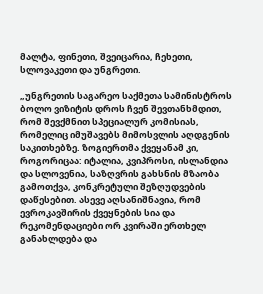მალტა, ფინეთი, შვეიცარია, ჩეხეთი, სლოვაკეთი და უნგრეთი.

„უნგრეთის საგარეო საქმეთა სამინისტროს ბოლო ვიზიტის დროს ჩვენ შევთანხმდით, რომ შევქმნით სპეციალურ კომისიას, რომელიც იმუშავებს მიმოსვლის აღდგენის საკითხებზე. ზოგიერთმა ქვეყანამ კი, როგორიცაა: იტალია, კვიპროსი, ისლანდია და სლოვენია, საზღვრის გახსნის მზაობა გამოთქვა, კონკრეტული შეზღუდვების დაწესებით. ასევე აღსანიშნავია, რომ ევროკავშირის ქვეყნების სია და რეკომენდაციები ორ კვირაში ერთხელ განახლდება და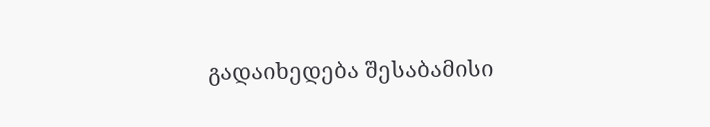გადაიხედება შესაბამისი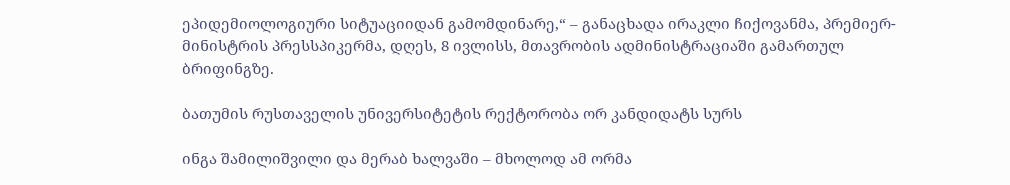ეპიდემიოლოგიური სიტუაციიდან გამომდინარე,“ – განაცხადა ირაკლი ჩიქოვანმა, პრემიერ-მინისტრის პრესსპიკერმა, დღეს, 8 ივლისს, მთავრობის ადმინისტრაციაში გამართულ ბრიფინგზე.

ბათუმის რუსთაველის უნივერსიტეტის რექტორობა ორ კანდიდატს სურს

ინგა შამილიშვილი და მერაბ ხალვაში – მხოლოდ ამ ორმა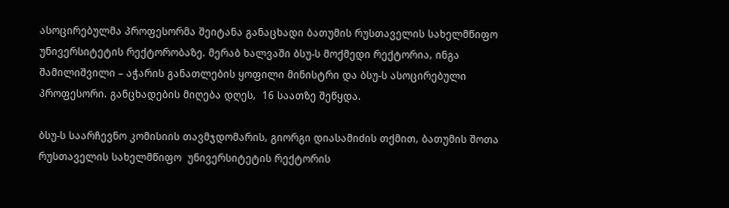ასოცირებულმა პროფესორმა შეიტანა განაცხადი ბათუმის რუსთაველის სახელმწიფო უნივერსიტეტის რექტორობაზე. მერაბ ხალვაში ბსუ-ს მოქმედი რექტორია, ინგა შამილიშვილი – აჭარის განათლების ყოფილი მინისტრი და ბსუ-ს ასოცირებული პროფესორი. განცხადების მიღება დღეს,  16 საათზე შეწყდა.

ბსუ-ს საარჩევნო კომისიის თავმჯდომარის, გიორგი დიასამიძის თქმით, ბათუმის შოთა რუსთაველის სახელმწიფო  უნივერსიტეტის რექტორის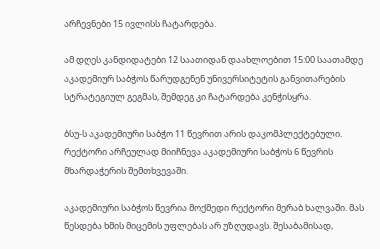არჩევნები 15 ივლისს ჩატარდება.

ამ დღეს კანდიდატები 12 საათიდან დაახლოებით 15:00 საათამდე აკადემიურ საბჭოს წარუდგენენ უნივერსიტეტის განვითარების სტრატეგიულ გეგმას, შემდეგ კი ჩატარდება კენჭისყრა.

ბსუ-ს აკადემიური საბჭო 11 წევრით არის დაკომპლექტებული. რექტორი არჩეულად მიიჩნევა აკადემიური საბჭოს 6 წევრის მხარდაჭერის შემთხვევაში.

აკადემიური საბჭოს წევრია მოქმედი რექტორი მერაბ ხალვაში. მას წესდება ხმის მიცემის უფლებას არ უზღუდავს. შესაბამისად,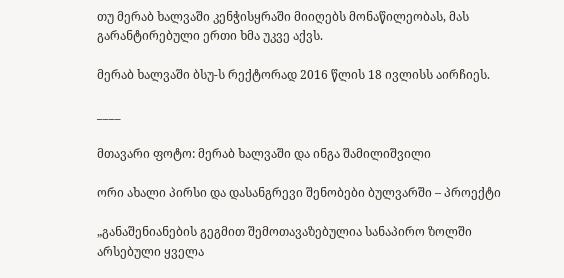თუ მერაბ ხალვაში კენჭისყრაში მიიღებს მონაწილეობას, მას გარანტირებული ერთი ხმა უკვე აქვს.

მერაბ ხალვაში ბსუ-ს რექტორად 2016 წლის 18 ივლისს აირჩიეს.

____

მთავარი ფოტო: მერაბ ხალვაში და ინგა შამილიშვილი

ორი ახალი პირსი და დასანგრევი შენობები ბულვარში – პროექტი

„განაშენიანების გეგმით შემოთავაზებულია სანაპირო ზოლში არსებული ყველა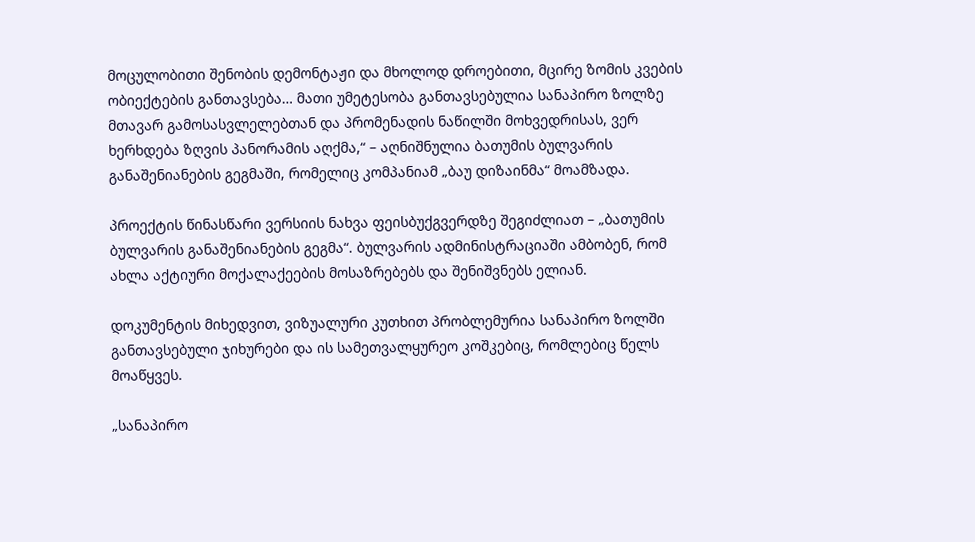მოცულობითი შენობის დემონტაჟი და მხოლოდ დროებითი, მცირე ზომის კვების ობიექტების განთავსება… მათი უმეტესობა განთავსებულია სანაპირო ზოლზე მთავარ გამოსასვლელებთან და პრომენადის ნაწილში მოხვედრისას, ვერ ხერხდება ზღვის პანორამის აღქმა,“ – აღნიშნულია ბათუმის ბულვარის განაშენიანების გეგმაში, რომელიც კომპანიამ „ბაუ დიზაინმა“ მოამზადა.

პროექტის წინასწარი ვერსიის ნახვა ფეისბუქგვერდზე შეგიძლიათ – „ბათუმის ბულვარის განაშენიანების გეგმა“. ბულვარის ადმინისტრაციაში ამბობენ, რომ ახლა აქტიური მოქალაქეების მოსაზრებებს და შენიშვნებს ელიან.

დოკუმენტის მიხედვით, ვიზუალური კუთხით პრობლემურია სანაპირო ზოლში განთავსებული ჯიხურები და ის სამეთვალყურეო კოშკებიც, რომლებიც წელს მოაწყვეს.

„სანაპირო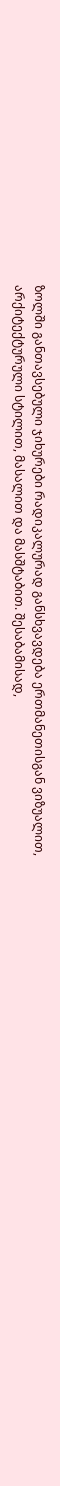ზოლში განთავსებული ჯიხურები რადიკალურად განსხვავდება ერთმანეთისგან ვიზუალით, არქიტექტურული სტილით, მასალით და მასშტაბით. შესაბამისად,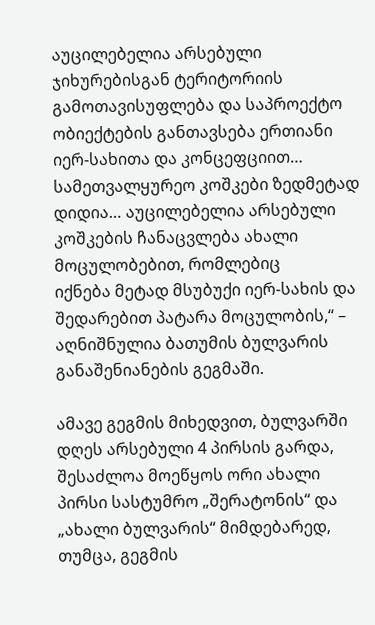აუცილებელია არსებული ჯიხურებისგან ტერიტორიის გამოთავისუფლება და საპროექტო ობიექტების განთავსება ერთიანი იერ-სახითა და კონცეფციით… სამეთვალყურეო კოშკები ზედმეტად დიდია… აუცილებელია არსებული კოშკების ჩანაცვლება ახალი მოცულობებით, რომლებიც
იქნება მეტად მსუბუქი იერ-სახის და შედარებით პატარა მოცულობის,“ – აღნიშნულია ბათუმის ბულვარის განაშენიანების გეგმაში.

ამავე გეგმის მიხედვით, ბულვარში დღეს არსებული 4 პირსის გარდა, შესაძლოა მოეწყოს ორი ახალი პირსი სასტუმრო „შერატონის“ და „ახალი ბულვარის“ მიმდებარედ, თუმცა, გეგმის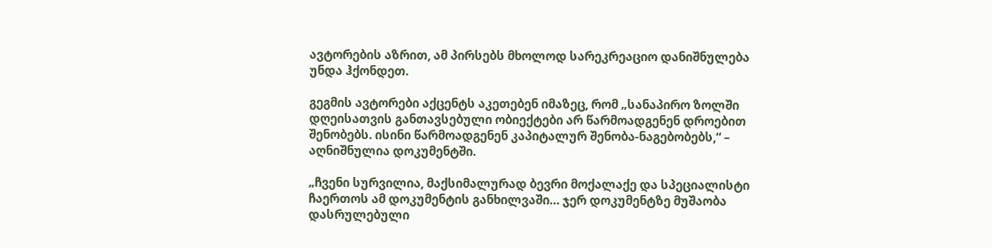ავტორების აზრით, ამ პირსებს მხოლოდ სარეკრეაციო დანიშნულება უნდა ჰქონდეთ.

გეგმის ავტორები აქცენტს აკეთებენ იმაზეც, რომ „სანაპირო ზოლში დღეისათვის განთავსებული ობიექტები არ წარმოადგენენ დროებით შენობებს. ისინი წარმოადგენენ კაპიტალურ შენობა-ნაგებობებს,“ – აღნიშნულია დოკუმენტში.

„ჩვენი სურვილია, მაქსიმალურად ბევრი მოქალაქე და სპეციალისტი ჩაერთოს ამ დოკუმენტის განხილვაში… ჯერ დოკუმენტზე მუშაობა დასრულებული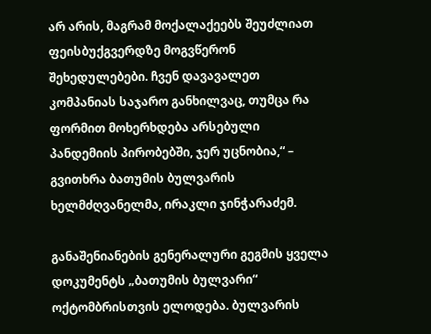არ არის, მაგრამ მოქალაქეებს შეუძლიათ ფეისბუქგვერდზე მოგვწერონ შეხედულებები. ჩვენ დავავალეთ კომპანიას საჯარო განხილვაც, თუმცა რა ფორმით მოხერხდება არსებული პანდემიის პირობებში, ჯერ უცნობია,“ – გვითხრა ბათუმის ბულვარის ხელმძღვანელმა, ირაკლი ჯინჭარაძემ.

განაშენიანების გენერალური გეგმის ყველა დოკუმენტს „ბათუმის ბულვარი“ ოქტომბრისთვის ელოდება. ბულვარის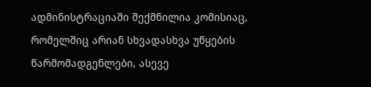ადმინისტრაციაში შექმნილია კომისიაც, რომელშიც არიან სხვადასხვა უწყების წარმომადგენლები, ასევე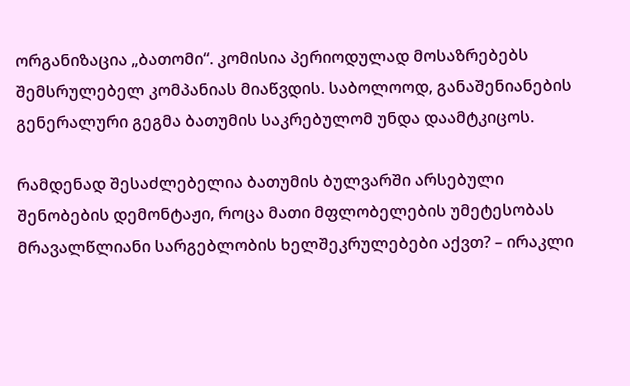ორგანიზაცია „ბათომი“. კომისია პერიოდულად მოსაზრებებს შემსრულებელ კომპანიას მიაწვდის. საბოლოოდ, განაშენიანების გენერალური გეგმა ბათუმის საკრებულომ უნდა დაამტკიცოს.

რამდენად შესაძლებელია ბათუმის ბულვარში არსებული შენობების დემონტაჟი, როცა მათი მფლობელების უმეტესობას მრავალწლიანი სარგებლობის ხელშეკრულებები აქვთ? – ირაკლი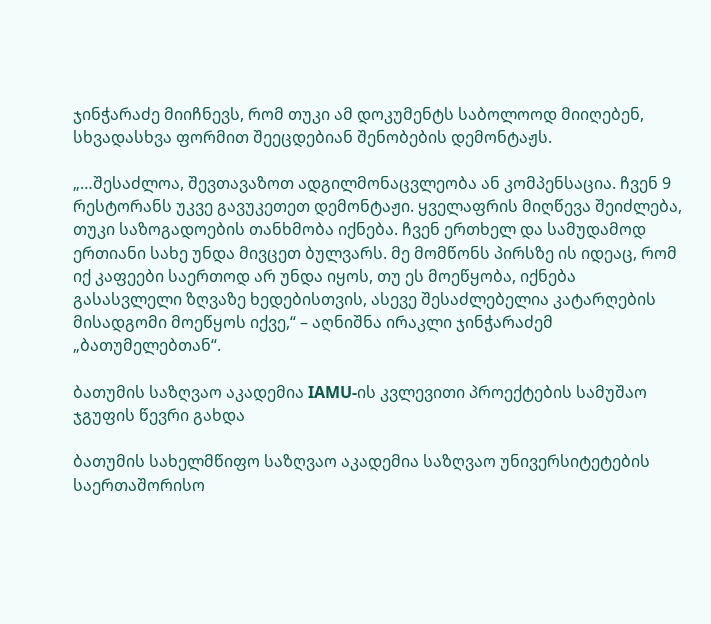ჯინჭარაძე მიიჩნევს, რომ თუკი ამ დოკუმენტს საბოლოოდ მიიღებენ, სხვადასხვა ფორმით შეეცდებიან შენობების დემონტაჟს.

„…შესაძლოა, შევთავაზოთ ადგილმონაცვლეობა ან კომპენსაცია. ჩვენ 9 რესტორანს უკვე გავუკეთეთ დემონტაჟი. ყველაფრის მიღწევა შეიძლება, თუკი საზოგადოების თანხმობა იქნება. ჩვენ ერთხელ და სამუდამოდ ერთიანი სახე უნდა მივცეთ ბულვარს. მე მომწონს პირსზე ის იდეაც, რომ იქ კაფეები საერთოდ არ უნდა იყოს, თუ ეს მოეწყობა, იქნება გასასვლელი ზღვაზე ხედებისთვის, ასევე შესაძლებელია კატარღების მისადგომი მოეწყოს იქვე,“ – აღნიშნა ირაკლი ჯინჭარაძემ „ბათუმელებთან“.

ბათუმის საზღვაო აკადემია IAMU-ის კვლევითი პროექტების სამუშაო ჯგუფის წევრი გახდა

ბათუმის სახელმწიფო საზღვაო აკადემია საზღვაო უნივერსიტეტების საერთაშორისო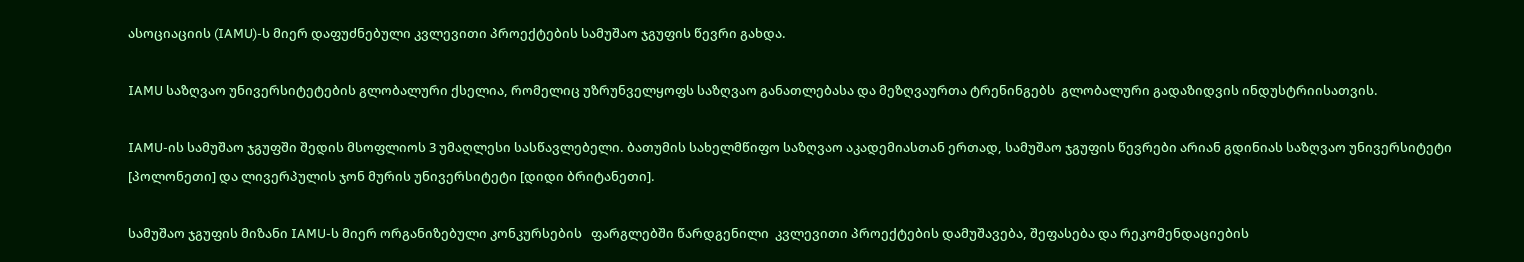ასოციაციის (IAMU)-ს მიერ დაფუძნებული კვლევითი პროექტების სამუშაო ჯგუფის წევრი გახდა.

IAMU საზღვაო უნივერსიტეტების გლობალური ქსელია, რომელიც უზრუნველყოფს საზღვაო განათლებასა და მეზღვაურთა ტრენინგებს  გლობალური გადაზიდვის ინდუსტრიისათვის.

IAMU-ის სამუშაო ჯგუფში შედის მსოფლიოს 3 უმაღლესი სასწავლებელი. ბათუმის სახელმწიფო საზღვაო აკადემიასთან ერთად, სამუშაო ჯგუფის წევრები არიან გდინიას საზღვაო უნივერსიტეტი [პოლონეთი] და ლივერპულის ჯონ მურის უნივერსიტეტი [დიდი ბრიტანეთი].

სამუშაო ჯგუფის მიზანი IAMU-ს მიერ ორგანიზებული კონკურსების   ფარგლებში წარდგენილი  კვლევითი პროექტების დამუშავება, შეფასება და რეკომენდაციების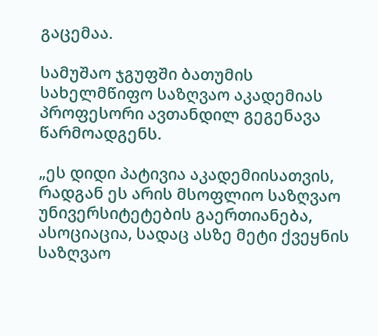გაცემაა.

სამუშაო ჯგუფში ბათუმის სახელმწიფო საზღვაო აკადემიას პროფესორი ავთანდილ გეგენავა წარმოადგენს.

„ეს დიდი პატივია აკადემიისათვის, რადგან ეს არის მსოფლიო საზღვაო უნივერსიტეტების გაერთიანება, ასოციაცია, სადაც ასზე მეტი ქვეყნის საზღვაო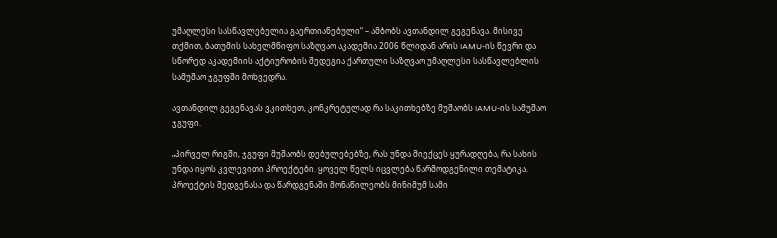უმაღლესი სასწავლებელია გაერთიანებული“ – ამბობს ავთანდილ გეგენავა. მისივე თქმით, ბათუმის სახელმწიფო საზღვაო აკადემია 2006 წლიდან არის IAMU-ის წევრი და სწორედ აკადემიის აქტიურობის შედეგია ქართული საზღვაო უმაღლესი სასწავლებლის სამუშაო ჯგუფში მოხვედრა.

ავთანდილ გეგენავას ვკითხეთ, კონკრეტულად რა საკითხებზე მუშაობს IAMU-ის სამუშაო ჯგუფი.

„პირველ რიგში, ჯგუფი მუშაობს დებულებებზე, რას უნდა მიექცეს ყურადღება, რა სახის უნდა იყოს კვლევითი პროექტები. ყოველ წელს იცვლება წარმოდგენილი თემატიკა. პროექტის შედგენასა და წარდგენაში მონაწილეობს მინიმუმ სამი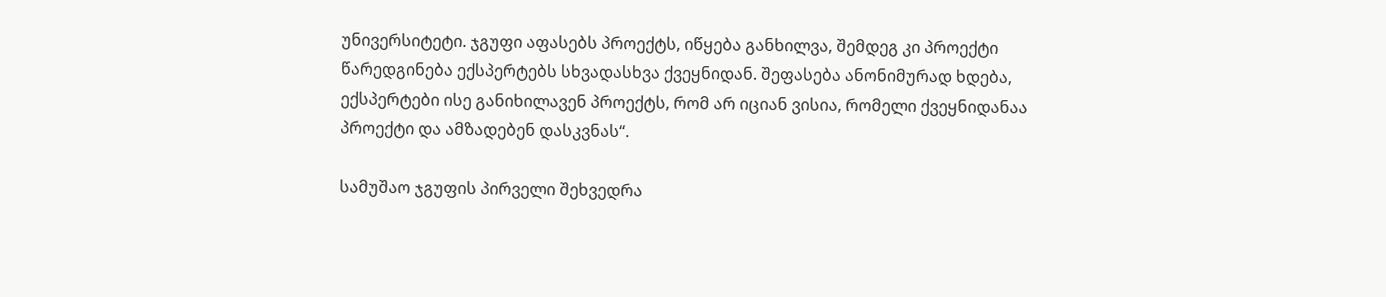უნივერსიტეტი. ჯგუფი აფასებს პროექტს, იწყება განხილვა, შემდეგ კი პროექტი წარედგინება ექსპერტებს სხვადასხვა ქვეყნიდან. შეფასება ანონიმურად ხდება, ექსპერტები ისე განიხილავენ პროექტს, რომ არ იციან ვისია, რომელი ქვეყნიდანაა პროექტი და ამზადებენ დასკვნას“.

სამუშაო ჯგუფის პირველი შეხვედრა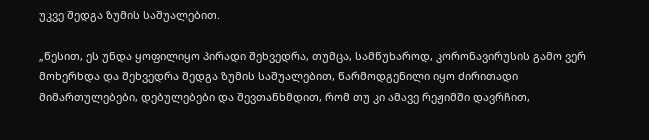უკვე შედგა ზუმის საშუალებით.

„წესით, ეს უნდა ყოფილიყო პირადი შეხვედრა, თუმცა, სამწუხაროდ, კორონავირუსის გამო ვერ მოხერხდა და შეხვედრა შედგა ზუმის საშუალებით, წარმოდგენილი იყო ძირითადი მიმართულებები, დებულებები და შევთანხმდით, რომ თუ კი ამავე რეჟიმში დავრჩით,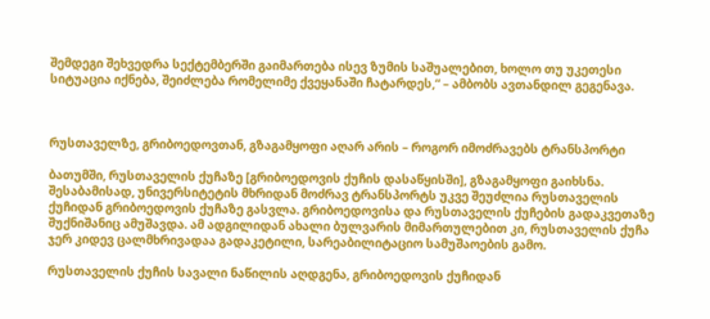შემდეგი შეხვედრა სექტემბერში გაიმართება ისევ ზუმის საშუალებით, ხოლო თუ უკეთესი სიტუაცია იქნება, შეიძლება რომელიმე ქვეყანაში ჩატარდეს,“ – ამბობს ავთანდილ გეგენავა.



რუსთაველზე, გრიბოედოვთან, გზაგამყოფი აღარ არის – როგორ იმოძრავებს ტრანსპორტი

ბათუმში, რუსთაველის ქუჩაზე [გრიბოედოვის ქუჩის დასაწყისში], გზაგამყოფი გაიხსნა. შესაბამისად, უნივერსიტეტის მხრიდან მოძრავ ტრანსპორტს უკვე შეუძლია რუსთაველის ქუჩიდან გრიბოედოვის ქუჩაზე გასვლა. გრიბოედოვისა და რუსთაველის ქუჩების გადაკვეთაზე შუქნიშანიც ამუშავდა. ამ ადგილიდან ახალი ბულვარის მიმართულებით კი, რუსთაველის ქუჩა ჯერ კიდევ ცალმხრივადაა გადაკეტილი, სარეაბილიტაციო სამუშაოების გამო.

რუსთაველის ქუჩის სავალი ნაწილის აღდგენა, გრიბოედოვის ქუჩიდან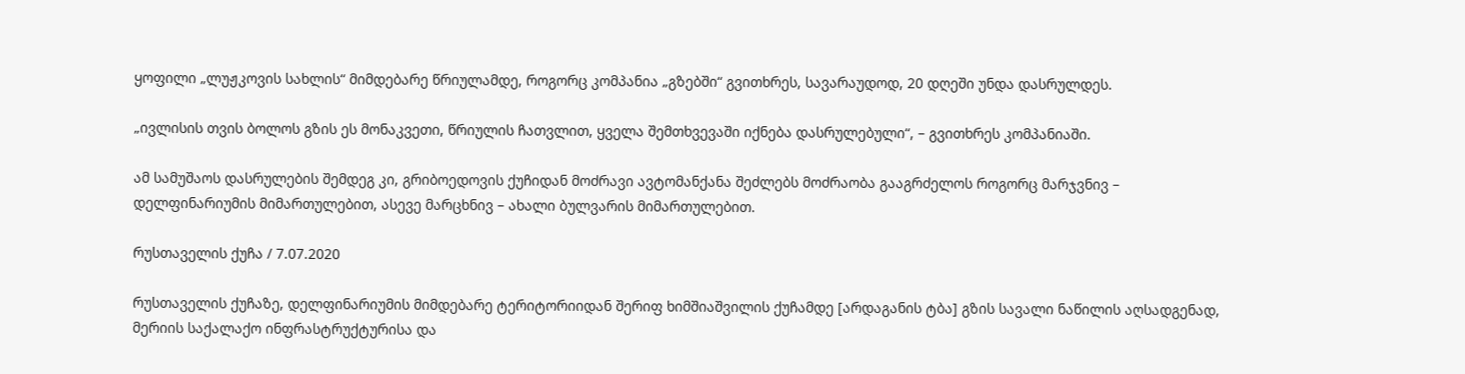ყოფილი „ლუჟკოვის სახლის“ მიმდებარე წრიულამდე, როგორც კომპანია „გზებში“ გვითხრეს, სავარაუდოდ, 20 დღეში უნდა დასრულდეს.

„ივლისის თვის ბოლოს გზის ეს მონაკვეთი, წრიულის ჩათვლით, ყველა შემთხვევაში იქნება დასრულებული“, – გვითხრეს კომპანიაში.

ამ სამუშაოს დასრულების შემდეგ კი, გრიბოედოვის ქუჩიდან მოძრავი ავტომანქანა შეძლებს მოძრაობა გააგრძელოს როგორც მარჯვნივ – დელფინარიუმის მიმართულებით, ასევე მარცხნივ – ახალი ბულვარის მიმართულებით.

რუსთაველის ქუჩა / 7.07.2020

რუსთაველის ქუჩაზე, დელფინარიუმის მიმდებარე ტერიტორიიდან შერიფ ხიმშიაშვილის ქუჩამდე [არდაგანის ტბა] გზის სავალი ნაწილის აღსადგენად, მერიის საქალაქო ინფრასტრუქტურისა და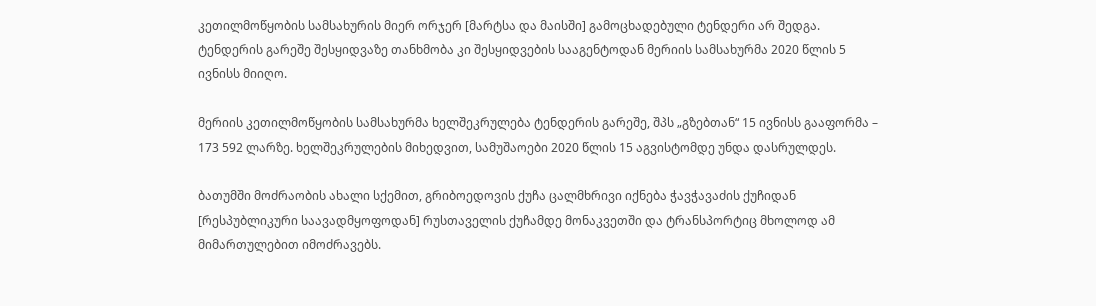კეთილმოწყობის სამსახურის მიერ ორჯერ [მარტსა და მაისში] გამოცხადებული ტენდერი არ შედგა. ტენდერის გარეშე შესყიდვაზე თანხმობა კი შესყიდვების სააგენტოდან მერიის სამსახურმა 2020 წლის 5 ივნისს მიიღო.

მერიის კეთილმოწყობის სამსახურმა ხელშეკრულება ტენდერის გარეშე, შპს „გზებთან“ 15 ივნისს გააფორმა – 173 592 ლარზე. ხელშეკრულების მიხედვით, სამუშაოები 2020 წლის 15 აგვისტომდე უნდა დასრულდეს.

ბათუმში მოძრაობის ახალი სქემით, გრიბოედოვის ქუჩა ცალმხრივი იქნება ჭავჭავაძის ქუჩიდან [რესპუბლიკური საავადმყოფოდან] რუსთაველის ქუჩამდე მონაკვეთში და ტრანსპორტიც მხოლოდ ამ მიმართულებით იმოძრავებს.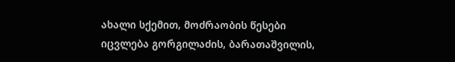ახალი სქემით, მოძრაობის წესები იცვლება გორგილაძის, ბარათაშვილის,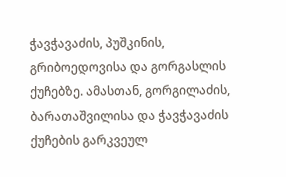ჭავჭავაძის, პუშკინის, გრიბოედოვისა და გორგასლის ქუჩებზე. ამასთან, გორგილაძის, ბარათაშვილისა და ჭავჭავაძის ქუჩების გარკვეულ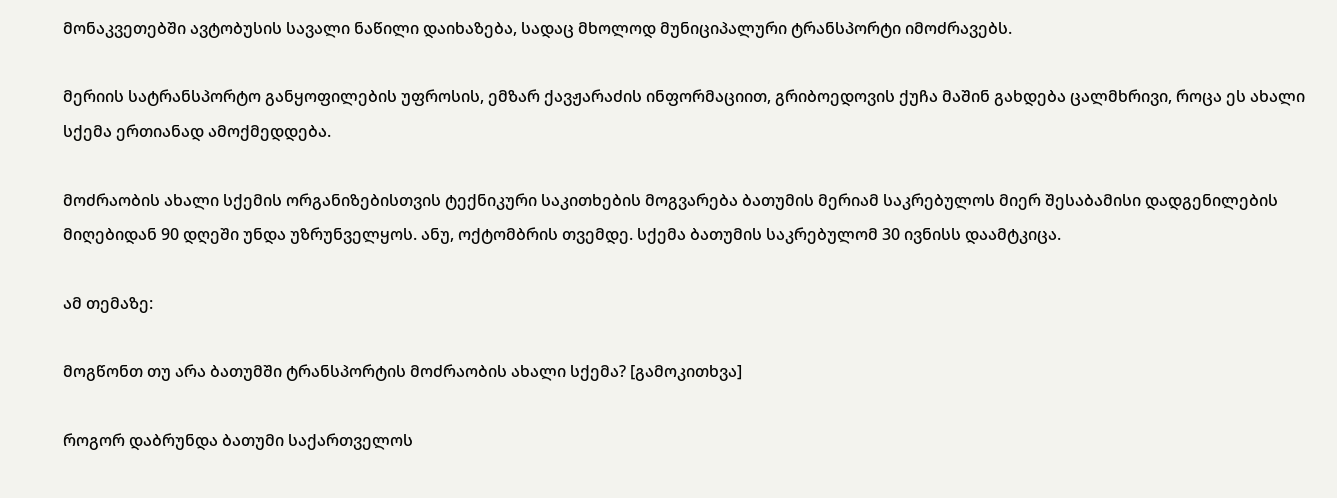მონაკვეთებში ავტობუსის სავალი ნაწილი დაიხაზება, სადაც მხოლოდ მუნიციპალური ტრანსპორტი იმოძრავებს.

მერიის სატრანსპორტო განყოფილების უფროსის, ემზარ ქავჟარაძის ინფორმაციით, გრიბოედოვის ქუჩა მაშინ გახდება ცალმხრივი, როცა ეს ახალი სქემა ერთიანად ამოქმედდება.

მოძრაობის ახალი სქემის ორგანიზებისთვის ტექნიკური საკითხების მოგვარება ბათუმის მერიამ საკრებულოს მიერ შესაბამისი დადგენილების მიღებიდან 90 დღეში უნდა უზრუნველყოს. ანუ, ოქტომბრის თვემდე. სქემა ბათუმის საკრებულომ 30 ივნისს დაამტკიცა.

ამ თემაზე:

მოგწონთ თუ არა ბათუმში ტრანსპორტის მოძრაობის ახალი სქემა? [გამოკითხვა]

როგორ დაბრუნდა ბათუმი საქართველოს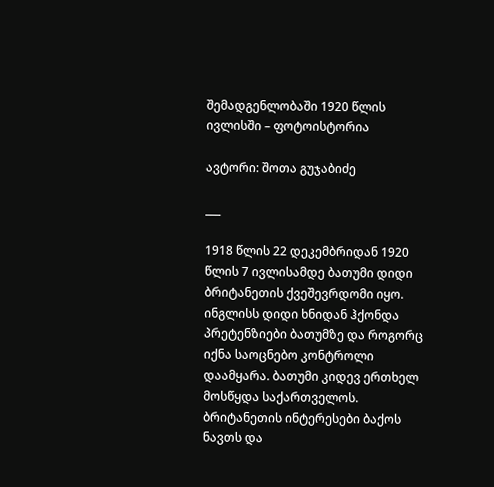შემადგენლობაში 1920 წლის ივლისში – ფოტოისტორია

ავტორი: შოთა გუჯაბიძე

___

1918 წლის 22 დეკემბრიდან 1920 წლის 7 ივლისამდე ბათუმი დიდი ბრიტანეთის ქვეშევრდომი იყო. ინგლისს დიდი ხნიდან ჰქონდა პრეტენზიები ბათუმზე და როგორც იქნა საოცნებო კონტროლი დაამყარა. ბათუმი კიდევ ერთხელ მოსწყდა საქართველოს. ბრიტანეთის ინტერესები ბაქოს ნავთს და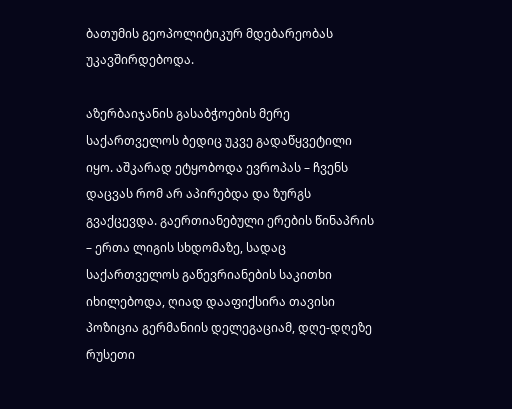ბათუმის გეოპოლიტიკურ მდებარეობას უკავშირდებოდა.

აზერბაიჯანის გასაბჭოების მერე საქართველოს ბედიც უკვე გადაწყვეტილი იყო. აშკარად ეტყობოდა ევროპას – ჩვენს დაცვას რომ არ აპირებდა და ზურგს გვაქცევდა. გაერთიანებული ერების წინაპრის – ერთა ლიგის სხდომაზე, სადაც საქართველოს გაწევრიანების საკითხი იხილებოდა, ღიად დააფიქსირა თავისი პოზიცია გერმანიის დელეგაციამ, დღე-დღეზე რუსეთი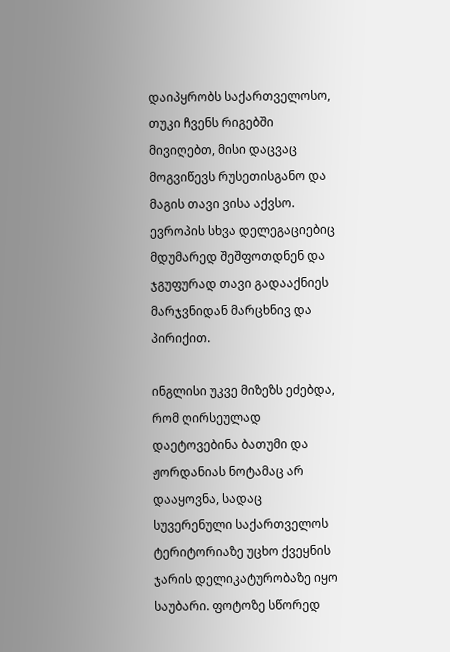დაიპყრობს საქართველოსო, თუკი ჩვენს რიგებში მივიღებთ, მისი დაცვაც მოგვიწევს რუსეთისგანო და მაგის თავი ვისა აქვსო. ევროპის სხვა დელეგაციებიც მდუმარედ შეშფოთდნენ და ჯგუფურად თავი გადააქნიეს მარჯვნიდან მარცხნივ და პირიქით.

ინგლისი უკვე მიზეზს ეძებდა, რომ ღირსეულად დაეტოვებინა ბათუმი და ჟორდანიას ნოტამაც არ დააყოვნა, სადაც სუვერენული საქართველოს ტერიტორიაზე უცხო ქვეყნის ჯარის დელიკატურობაზე იყო საუბარი. ფოტოზე სწორედ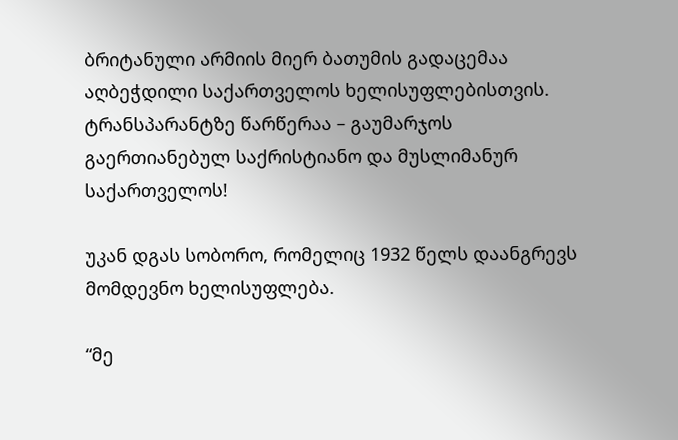ბრიტანული არმიის მიერ ბათუმის გადაცემაა აღბეჭდილი საქართველოს ხელისუფლებისთვის. ტრანსპარანტზე წარწერაა – გაუმარჯოს გაერთიანებულ საქრისტიანო და მუსლიმანურ საქართველოს!

უკან დგას სობორო, რომელიც 1932 წელს დაანგრევს მომდევნო ხელისუფლება.

“მე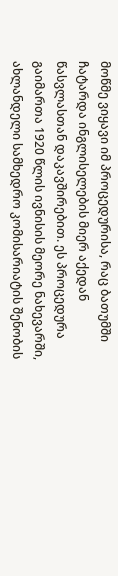მოწმე ვიყავი იმ პროცედურისა, რაც ბათუმში ჩატარდა ინგლისელების მიერ აქედან წასვლასთან დაკავშირებით. ეს პროცედურა გაიმართა 1920 წლის ივნისის მეორე ნახევარში, ახლანდელი სამხედრო კომისარიატის შენობის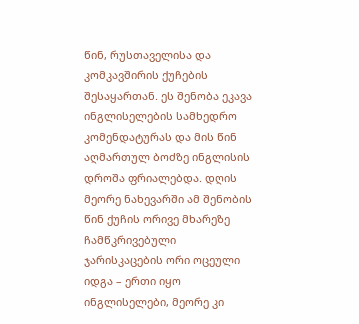წინ, რუსთაველისა და კომკავშირის ქუჩების შესაყართან. ეს შენობა ეკავა ინგლისელების სამხედრო კომენდატურას და მის წინ აღმართულ ბოძზე ინგლისის დროშა ფრიალებდა. დღის მეორე ნახევარში ამ შენობის წინ ქუჩის ორივე მხარეზე ჩამწკრივებული ჯარისკაცების ორი ოცეული იდგა – ერთი იყო ინგლისელები, მეორე კი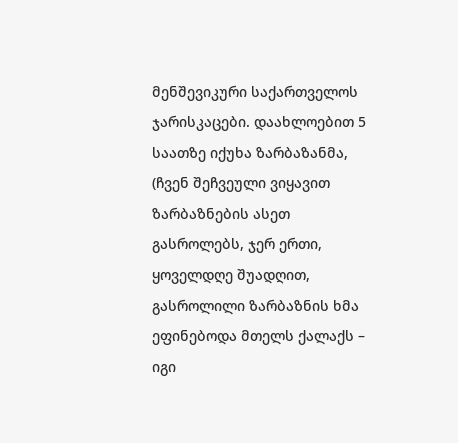მენშევიკური საქართველოს ჯარისკაცები. დაახლოებით 5 საათზე იქუხა ზარბაზანმა, (ჩვენ შეჩვეული ვიყავით ზარბაზნების ასეთ გასროლებს, ჯერ ერთი, ყოველდღე შუადღით, გასროლილი ზარბაზნის ხმა ეფინებოდა მთელს ქალაქს – იგი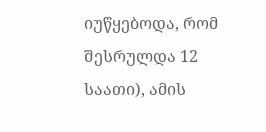იუწყებოდა, რომ შესრულდა 12 საათი), ამის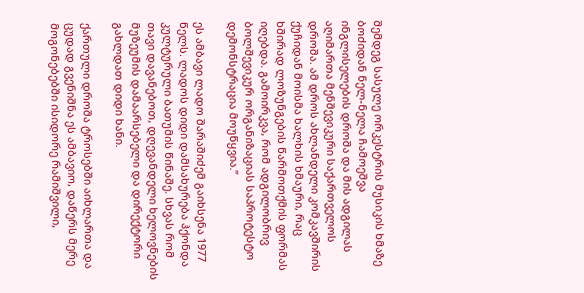შემდეგ სასულე ორკესტრის მუსიკის ხმაზე ბოძიდან ნელ-ნელა ჩამოეშვა ინგლისელების დროშა და მის ადგილას აღიმართა მენშევიკური საქართველოს დროშა. ამ დროს ახლანდელი კომკავშირის ქუჩიდან მოისმა ხალხის ხმაური, რაც ხშირად ლოზუნგების წარმოთქმის ფორმას იღებდა. გამოირკვა, რომ ადგილობრივ ბოლშევიკურ ორგანიზაციას საპროტესტო დემონსტრაცია მოუწყვია.”

ეს ამბავი ლადო შარაშიძემ გაიხსენა 1977 წელს. ლადოს დიდი დამსახურება ჰქონდა კულტურული ბათუმის წინაშე. სხვას რომ თავი დავანებოთ, დღევანდელი ხელოვნების მუზეუმის დამაარსებელი და დირექტორი გახლდათ დიდი ხანი.

ქართული დროშა ტროსებში აიხლართა და ცუდად გვენიშნა ეს ამბავიო, დაწერს მერე მოგონებებში ისიდორე რამიშვილი,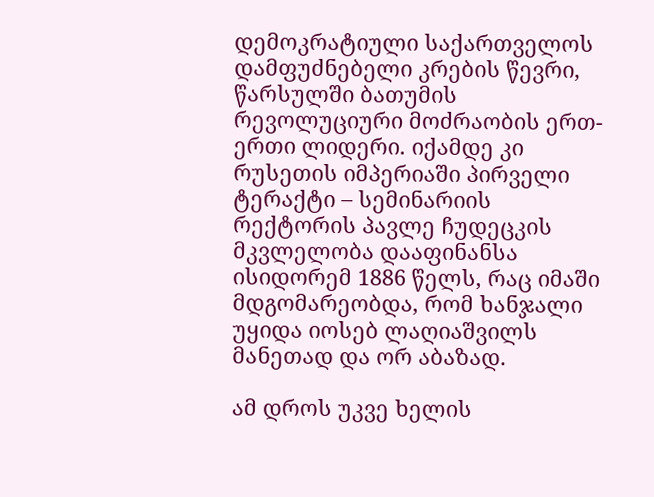დემოკრატიული საქართველოს დამფუძნებელი კრების წევრი, წარსულში ბათუმის რევოლუციური მოძრაობის ერთ-ერთი ლიდერი. იქამდე კი რუსეთის იმპერიაში პირველი ტერაქტი – სემინარიის რექტორის პავლე ჩუდეცკის მკვლელობა დააფინანსა ისიდორემ 1886 წელს, რაც იმაში მდგომარეობდა, რომ ხანჯალი უყიდა იოსებ ლაღიაშვილს მანეთად და ორ აბაზად.

ამ დროს უკვე ხელის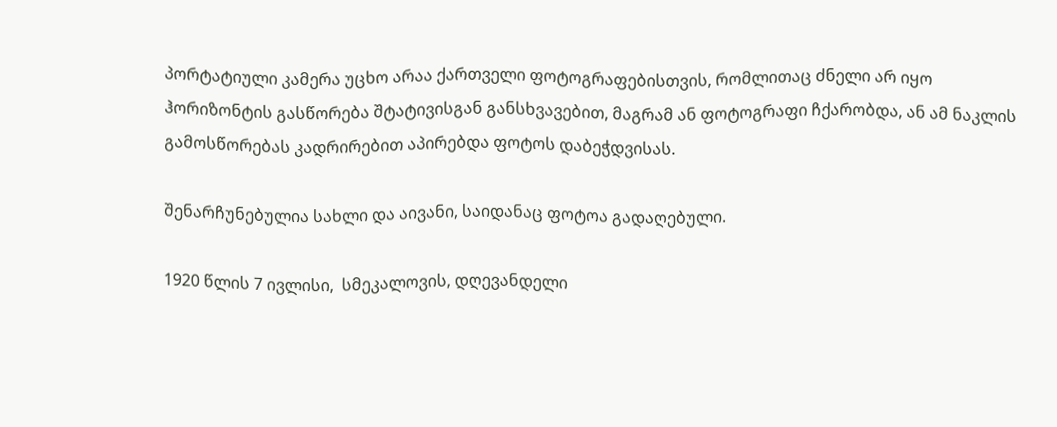პორტატიული კამერა უცხო არაა ქართველი ფოტოგრაფებისთვის, რომლითაც ძნელი არ იყო ჰორიზონტის გასწორება შტატივისგან განსხვავებით, მაგრამ ან ფოტოგრაფი ჩქარობდა, ან ამ ნაკლის გამოსწორებას კადრირებით აპირებდა ფოტოს დაბეჭდვისას.

შენარჩუნებულია სახლი და აივანი, საიდანაც ფოტოა გადაღებული.

1920 წლის 7 ივლისი,  სმეკალოვის, დღევანდელი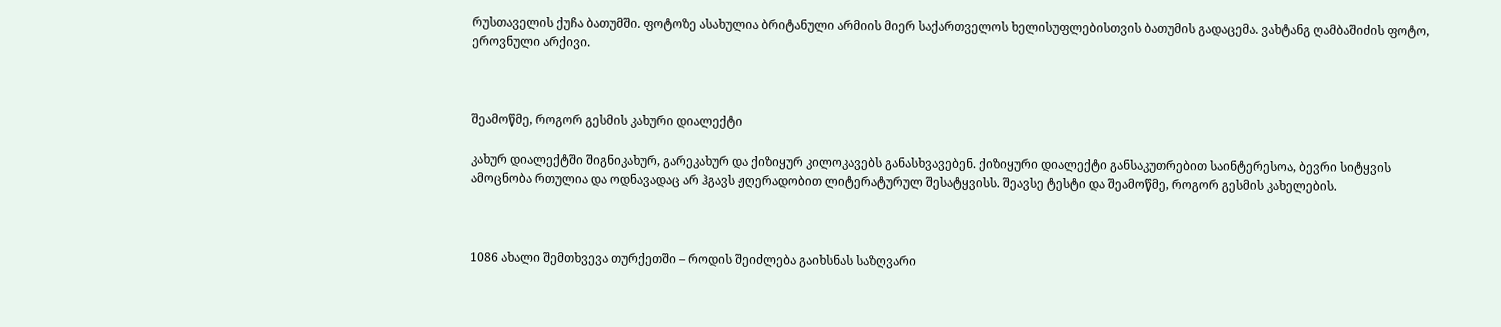რუსთაველის ქუჩა ბათუმში. ფოტოზე ასახულია ბრიტანული არმიის მიერ საქართველოს ხელისუფლებისთვის ბათუმის გადაცემა. ვახტანგ ღამბაშიძის ფოტო, ეროვნული არქივი.



შეამოწმე, როგორ გესმის კახური დიალექტი

კახურ დიალექტში შიგნიკახურ, გარეკახურ და ქიზიყურ კილოკავებს განასხვავებენ. ქიზიყური დიალექტი განსაკუთრებით საინტერესოა, ბევრი სიტყვის ამოცნობა რთულია და ოდნავადაც არ ჰგავს ჟღერადობით ლიტერატურულ შესატყვისს. შეავსე ტესტი და შეამოწმე, როგორ გესმის კახელების.



1086 ახალი შემთხვევა თურქეთში – როდის შეიძლება გაიხსნას საზღვარი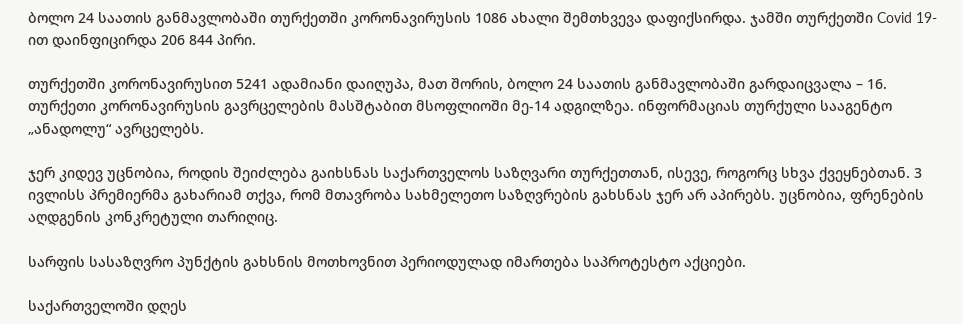ბოლო 24 საათის განმავლობაში თურქეთში კორონავირუსის 1086 ახალი შემთხვევა დაფიქსირდა. ჯამში თურქეთში Covid 19-ით დაინფიცირდა 206 844 პირი.

თურქეთში კორონავირუსით 5241 ადამიანი დაიღუპა, მათ შორის, ბოლო 24 საათის განმავლობაში გარდაიცვალა – 16. თურქეთი კორონავირუსის გავრცელების მასშტაბით მსოფლიოში მე-14 ადგილზეა. ინფორმაციას თურქული სააგენტო „ანადოლუ“ ავრცელებს.

ჯერ კიდევ უცნობია, როდის შეიძლება გაიხსნას საქართველოს საზღვარი თურქეთთან, ისევე, როგორც სხვა ქვეყნებთან. 3 ივლისს პრემიერმა გახარიამ თქვა, რომ მთავრობა სახმელეთო საზღვრების გახსნას ჯერ არ აპირებს. უცნობია, ფრენების აღდგენის კონკრეტული თარიღიც.

სარფის სასაზღვრო პუნქტის გახსნის მოთხოვნით პერიოდულად იმართება საპროტესტო აქციები.

საქართველოში დღეს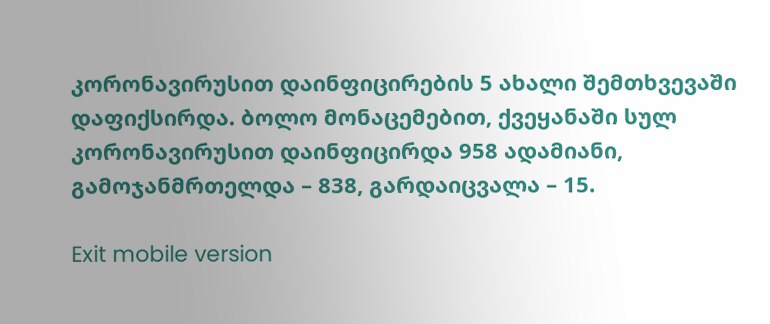კორონავირუსით დაინფიცირების 5 ახალი შემთხვევაში დაფიქსირდა. ბოლო მონაცემებით, ქვეყანაში სულ კორონავირუსით დაინფიცირდა 958 ადამიანი, გამოჯანმრთელდა – 838, გარდაიცვალა – 15.

Exit mobile version